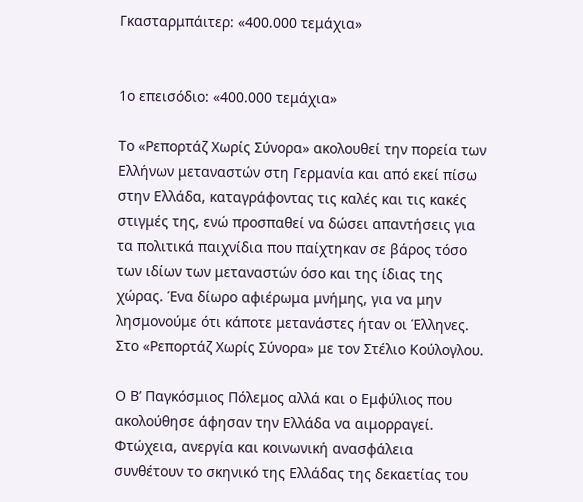Γκασταρμπάιτερ: «400.000 τεμάχια»


1o επεισόδιο: «400.000 τεμάχια»

Το «Ρεπορτάζ Χωρίς Σύνορα» ακολουθεί την πορεία των Ελλήνων μεταναστών στη Γερμανία και από εκεί πίσω στην Ελλάδα, καταγράφοντας τις καλές και τις κακές στιγμές της, ενώ προσπαθεί να δώσει απαντήσεις για τα πολιτικά παιχνίδια που παίχτηκαν σε βάρος τόσο των ιδίων των μεταναστών όσο και της ίδιας της χώρας. Ένα δίωρο αφιέρωμα μνήμης, για να μην λησμονούμε ότι κάποτε μετανάστες ήταν οι Έλληνες. Στο «Ρεπορτάζ Χωρίς Σύνορα» με τον Στέλιο Κούλογλου.

Ο Β’ Παγκόσμιος Πόλεμος αλλά και ο Εμφύλιος που ακολούθησε άφησαν την Ελλάδα να αιμορραγεί. Φτώχεια, ανεργία και κοινωνική ανασφάλεια  συνθέτουν το σκηνικό της Ελλάδας της δεκαετίας του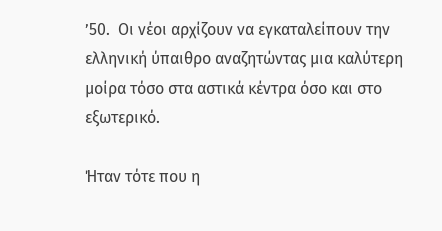’50.  Οι νέοι αρχίζουν να εγκαταλείπουν την ελληνική ύπαιθρο αναζητώντας μια καλύτερη μοίρα τόσο στα αστικά κέντρα όσο και στο εξωτερικό.

Ήταν τότε που η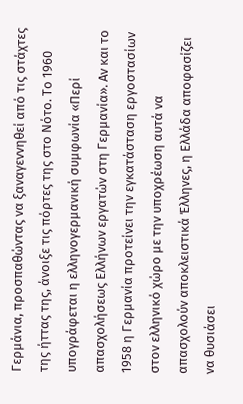Γερμάνια, προσπαθώντας να ξαναγεννηθεί από τις στάχτες της ήττας της, άνοιξε τις πόρτες της στο Νότο. Το 1960 υπογράφεται η ελληνογερμανική συμφωνία «Περί απασχολήσεως Ελλήνων εργατών στη Γερμανία». Αν και το 1958 η Γερμανία προτείνει την εγκατάσταση εργοστασίων στον ελληνικό χώρο με την υποχρέωση αυτά να απασχολούν αποκλειστικά Έλληνες, η Ελλάδα αποφασίζει να θυσιάσει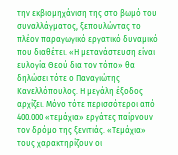την εκβιομηχάνιση της στο βωμό του συναλλάγματος, ξεπουλώντας το πλέον παραγωγικό εργατικό δυναμικό που διαθέτει. «Η μετανάστευση είναι ευλογία Θεού δια τον τόπο» θα δηλώσει τότε ο Παναγιώτης Κανελλόπουλος. Η μεγάλη έξοδος αρχίζει. Μόνο τότε περισσότεροι από 400.000 «τεμάχια» εργάτες παίρνουν τον δρόμο της ξενιτιάς. «Τεμάχια» τους χαρακτηρίζουν οι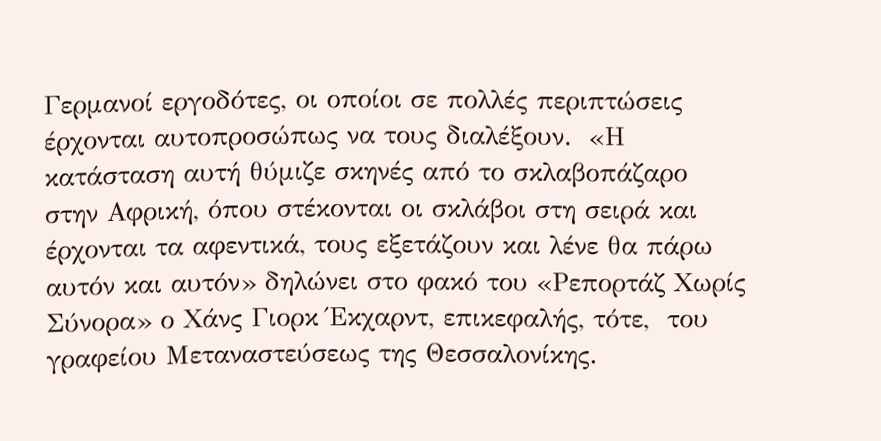Γερμανοί εργοδότες, οι οποίοι σε πολλές περιπτώσεις έρχονται αυτοπροσώπως να τους διαλέξουν.  «Η κατάσταση αυτή θύμιζε σκηνές από το σκλαβοπάζαρο στην Αφρική, όπου στέκονται οι σκλάβοι στη σειρά και έρχονται τα αφεντικά, τους εξετάζουν και λένε θα πάρω αυτόν και αυτόν» δηλώνει στο φακό του «Ρεπορτάζ Χωρίς Σύνορα» ο Χάνς Γιορκ Έκχαρντ, επικεφαλής, τότε,  του γραφείου Μεταναστεύσεως της Θεσσαλονίκης.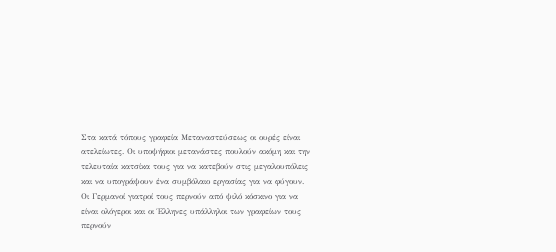Στα κατά τόπους γραφεία Μεταναστεύσεως οι ουρές είναι ατελείωτες. Οι υποψήφιοι μετανάστες πουλούν ακόμη και την τελευταία κατσίκα τους για να κατεβούν στις μεγαλουπόλεις και να υπογράψουν ένα συμβόλαιο εργασίας για να φύγουν. Οι Γερμανοί γιατροί τους περνούν από ψιλό κόσκινο για να είναι ολόγεροι και οι Έλληνες υπάλληλοι των γραφείων τους περνούν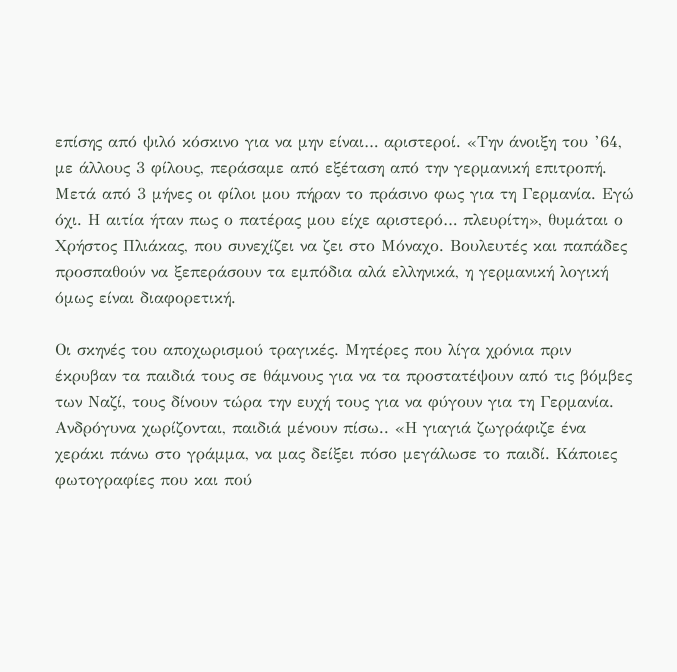επίσης από ψιλό κόσκινο για να μην είναι… αριστεροί. «Την άνοιξη του ’64, με άλλους 3 φίλους, περάσαμε από εξέταση από την γερμανική επιτροπή. Μετά από 3 μήνες οι φίλοι μου πήραν το πράσινο φως για τη Γερμανία. Εγώ όχι. Η αιτία ήταν πως ο πατέρας μου είχε αριστερό… πλευρίτη», θυμάται ο Χρήστος Πλιάκας, που συνεχίζει να ζει στο Μόναχο. Βουλευτές και παπάδες προσπαθούν να ξεπεράσουν τα εμπόδια αλά ελληνικά, η γερμανική λογική όμως είναι διαφορετική.

Οι σκηνές του αποχωρισμού τραγικές. Μητέρες που λίγα χρόνια πριν έκρυβαν τα παιδιά τους σε θάμνους για να τα προστατέψουν από τις βόμβες των Ναζί, τους δίνουν τώρα την ευχή τους για να φύγουν για τη Γερμανία. Ανδρόγυνα χωρίζονται, παιδιά μένουν πίσω.. «Η γιαγιά ζωγράφιζε ένα χεράκι πάνω στο γράμμα, να μας δείξει πόσο μεγάλωσε το παιδί. Κάποιες φωτογραφίες που και πού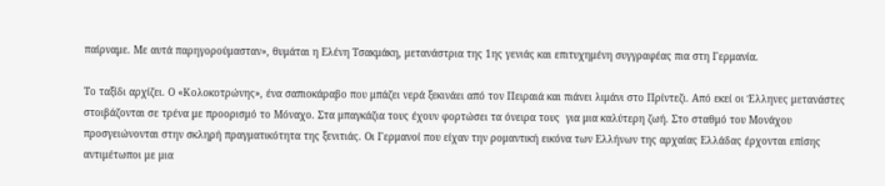παίρναμε. Με αυτά παρηγορούμασταν», θυμάται η Ελένη Τσακμάκη, μετανάστρια της 1ης γενιάς και επιτυχημένη συγγραφέας πια στη Γερμανία.

Το ταξίδι αρχίζει. Ο «Κολοκοτρώνης», ένα σαπιοκάραβο που μπάζει νερά ξεκινάει από τον Πειραιά και πιάνει λιμάνι στο Πρίντεζι. Από εκεί οι Έλληνες μετανάστες στοιβάζονται σε τρένα με προορισμό το Μόναχο. Στα μπαγκάζια τους έχουν φορτώσει τα όνειρα τους  για μια καλύτερη ζωή. Στο σταθμό του Μονάχου προσγειώνονται στην σκληρή πραγματικότητα της ξενιτιάς. Οι Γερμανοί που είχαν την ρομαντική εικόνα των Ελλήνων της αρχαίας Ελλάδας έρχονται επίσης αντιμέτωποι με μια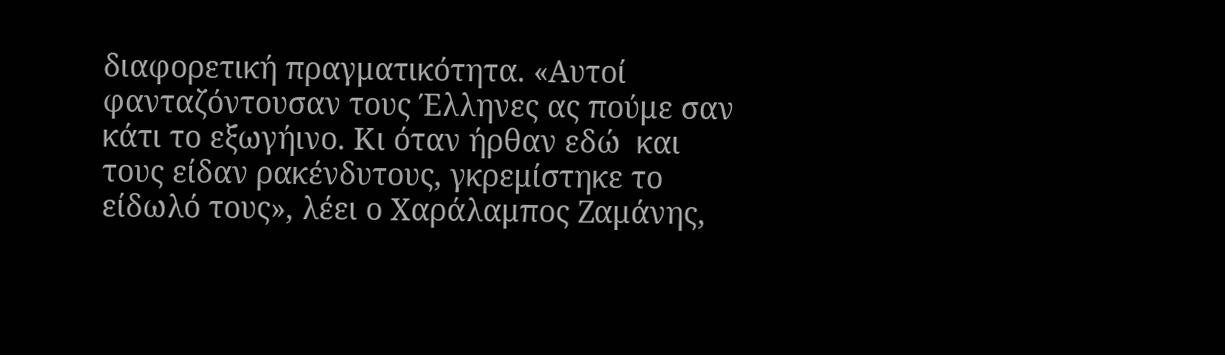διαφορετική πραγματικότητα. «Αυτοί φανταζόντουσαν τους Έλληνες ας πούμε σαν κάτι το εξωγήινο. Κι όταν ήρθαν εδώ  και τους είδαν ρακένδυτους, γκρεμίστηκε το είδωλό τους», λέει ο Χαράλαμπος Ζαμάνης,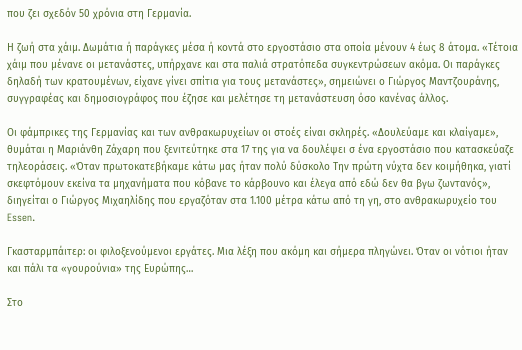που ζει σχεδόν 50 χρόνια στη Γερμανία.

Η ζωή στα χάιμ. Δωμάτια ή παράγκες μέσα ή κοντά στο εργοστάσιο στα οποία μένουν 4 έως 8 άτομα. «Τέτοια χάιμ που μένανε οι μετανάστες, υπήρχανε και στα παλιά στρατόπεδα συγκεντρώσεων ακόμα. Οι παράγκες δηλαδή των κρατουμένων, είχανε γίνει σπίτια για τους μετανάστες», σημειώνει ο Γιώργος Μαντζουράνης, συγγραφέας και δημοσιογράφος που έζησε και μελέτησε τη μετανάστευση όσο κανένας άλλος.

Οι φάμπρικες της Γερμανίας και των ανθρακωρυχείων οι στοές είναι σκληρές. «Δουλεύαμε και κλαίγαμε», θυμάται η Μαριάνθη Ζάχαρη που ξενιτεύτηκε στα 17 της για να δουλέψει σ ένα εργοστάσιο που κατασκεύαζε τηλεοράσεις. «Όταν πρωτοκατεβήκαμε κάτω μας ήταν πολύ δύσκολο Την πρώτη νύχτα δεν κοιμήθηκα, γιατί  σκεφτόμουν εκείνα τα μηχανήματα που κόβανε το κάρβουνο και έλεγα από εδώ δεν θα βγω ζωντανός», διηγείται ο Γιώργος Μιχαηλίδης που εργαζόταν στα 1.100 μέτρα κάτω από τη γη, στο ανθρακωρυχείο του Essen.

Γκασταρμπάιτερ: οι φιλοξενούμενοι εργάτες. Μια λέξη που ακόμη και σήμερα πληγώνει. Όταν οι νότιοι ήταν και πάλι τα «γουρούνια» της Ευρώπης…

Στο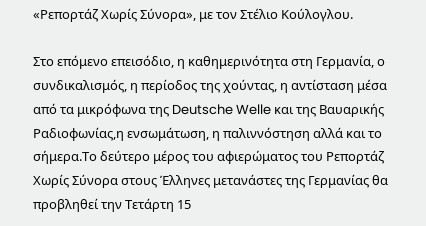«Ρεπορτάζ Χωρίς Σύνορα», με τον Στέλιο Κούλογλου.

Στο επόμενο επεισόδιο, η καθημερινότητα στη Γερμανία, ο συνδικαλισμός, η περίοδος της χούντας, η αντίσταση μέσα από τα μικρόφωνα της Deutsche Welle και της Βαυαρικής Ραδιοφωνίας,η ενσωμάτωση, η παλιννόστηση αλλά και το σήμερα.Το δεύτερο μέρος του αφιερώματος του Ρεπορτάζ Χωρίς Σύνορα στους Έλληνες μετανάστες της Γερμανίας θα προβληθεί την Τετάρτη 15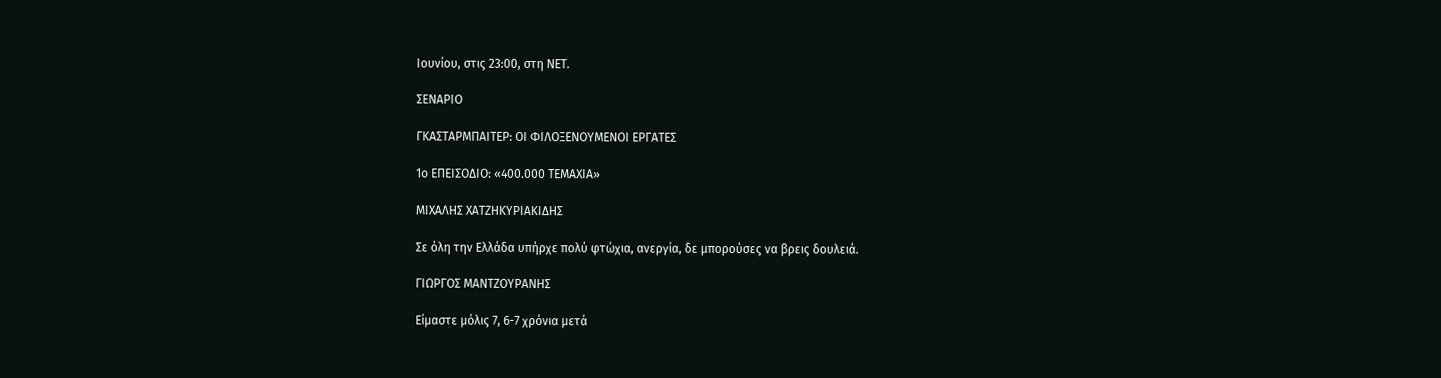Ιουνίου, στις 23:00, στη ΝΕΤ.

ΣΕΝΑΡΙΟ

ΓΚΑΣΤΑΡΜΠΑΙΤΕΡ: ΟΙ ΦΙΛΟΞΕΝΟΥΜΕΝΟΙ ΕΡΓΑΤΕΣ

1ο ΕΠΕΙΣΟΔΙΟ: «400.000 ΤΕΜΑΧΙΑ»

ΜΙΧΑΛΗΣ ΧΑΤΖΗΚΥΡΙΑΚΙΔΗΣ

Σε όλη την Ελλάδα υπήρχε πολύ φτώχια, ανεργία, δε μπορούσες να βρεις δουλειά.

ΓΙΩΡΓΟΣ ΜΑΝΤΖΟΥΡΑΝΗΣ

Είμαστε μόλις 7, 6-7 χρόνια μετά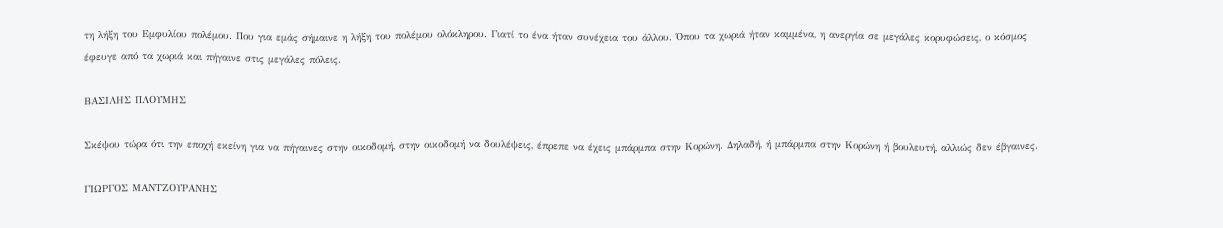τη λήξη του Εμφυλίου πολέμου. Που για εμάς σήμαινε η λήξη του πολέμου ολόκληρου. Γιατί το ένα ήταν συνέχεια του άλλου. Όπου τα χωριά ήταν καμμένα, η ανεργία σε μεγάλες κορυφώσεις, ο κόσμος έφευγε από τα χωριά και πήγαινε στις μεγάλες πόλεις.

ΒΑΣΙΛΗΣ ΠΛΟΥΜΗΣ

Σκέψου τώρα ότι την εποχή εκείνη για να πήγαινες στην οικοδομή, στην οικοδομή να δουλέψεις, έπρεπε να έχεις μπάρμπα στην Κορώνη. Δηλαδή, ή μπάρμπα στην Κορώνη ή βουλευτή, αλλιώς δεν έβγαινες.

ΓΙΩΡΓΟΣ ΜΑΝΤΖΟΥΡΑΝΗΣ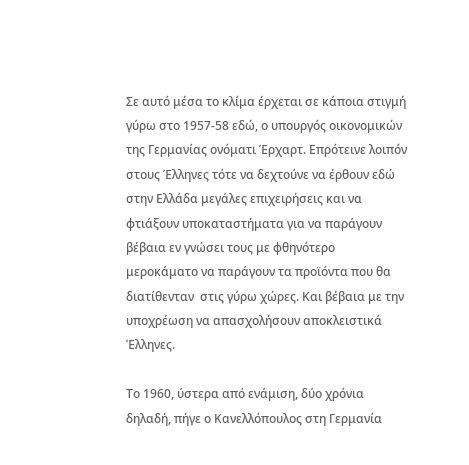Σε αυτό μέσα το κλίμα έρχεται σε κάποια στιγμή γύρω στο 1957-58 εδώ, ο υπουργός οικονομικών της Γερμανίας ονόματι Έρχαρτ. Επρότεινε λοιπόν στους Έλληνες τότε να δεχτούνε να έρθουν εδώ στην Ελλάδα μεγάλες επιχειρήσεις και να φτιάξουν υποκαταστήματα για να παράγουν βέβαια εν γνώσει τους με φθηνότερο μεροκάματο να παράγουν τα προϊόντα που θα διατίθενταν  στις γύρω χώρες. Και βέβαια με την υποχρέωση να απασχολήσουν αποκλειστικά Έλληνες.

Το 1960, ύστερα από ενάμιση, δύο χρόνια δηλαδή, πήγε ο Κανελλόπουλος στη Γερμανία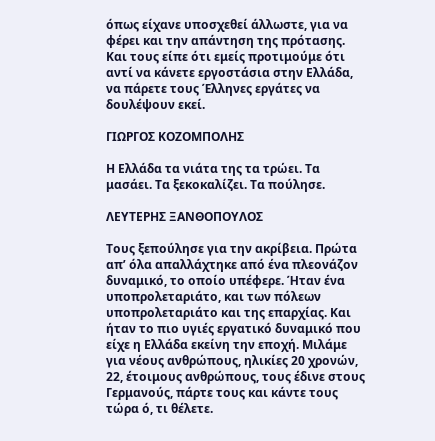όπως είχανε υποσχεθεί άλλωστε, για να φέρει και την απάντηση της πρότασης. Και τους είπε ότι εμείς προτιμούμε ότι αντί να κάνετε εργοστάσια στην Ελλάδα, να πάρετε τους Έλληνες εργάτες να δουλέψουν εκεί.

ΓΙΩΡΓΟΣ ΚΟΖΟΜΠΟΛΗΣ

Η Ελλάδα τα νιάτα της τα τρώει. Τα μασάει. Τα ξεκοκαλίζει. Τα πούλησε.

ΛΕΥΤΕΡΗΣ ΞΑΝΘΟΠΟΥΛΟΣ

Τους ξεπούλησε για την ακρίβεια. Πρώτα απ’ όλα απαλλάχτηκε από ένα πλεονάζον δυναμικό, το οποίο υπέφερε. Ήταν ένα υποπρολεταριάτο, και των πόλεων υποπρολεταριάτο και της επαρχίας. Και ήταν το πιο υγιές εργατικό δυναμικό που είχε η Ελλάδα εκείνη την εποχή. Μιλάμε για νέους ανθρώπους, ηλικίες 20 χρονών, 22, έτοιμους ανθρώπους, τους έδινε στους Γερμανούς, πάρτε τους και κάντε τους τώρα ό, τι θέλετε.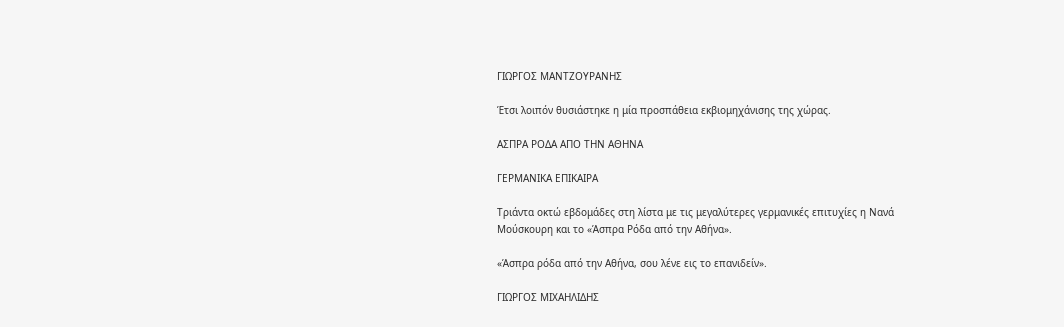ΓΙΩΡΓΟΣ ΜΑΝΤΖΟΥΡΑΝΗΣ

Έτσι λοιπόν θυσιάστηκε η μία προσπάθεια εκβιομηχάνισης της χώρας.

ΑΣΠΡΑ ΡΟΔΑ ΑΠΟ ΤΗΝ ΑΘΗΝΑ

ΓΕΡΜΑΝΙΚΑ ΕΠΙΚΑΙΡΑ

Τριάντα οκτώ εβδομάδες στη λίστα με τις μεγαλύτερες γερμανικές επιτυχίες η Νανά Μούσκουρη και το «Άσπρα Ρόδα από την Αθήνα».

«Άσπρα ρόδα από την Αθήνα, σου λένε εις το επανιδείν».

ΓΙΩΡΓΟΣ ΜΙΧΑΗΛΙΔΗΣ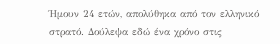Ήμουν 24 ετών, απολύθηκα από τον ελληνικό στρατό. Δούλεψα εδώ ένα χρόνο στις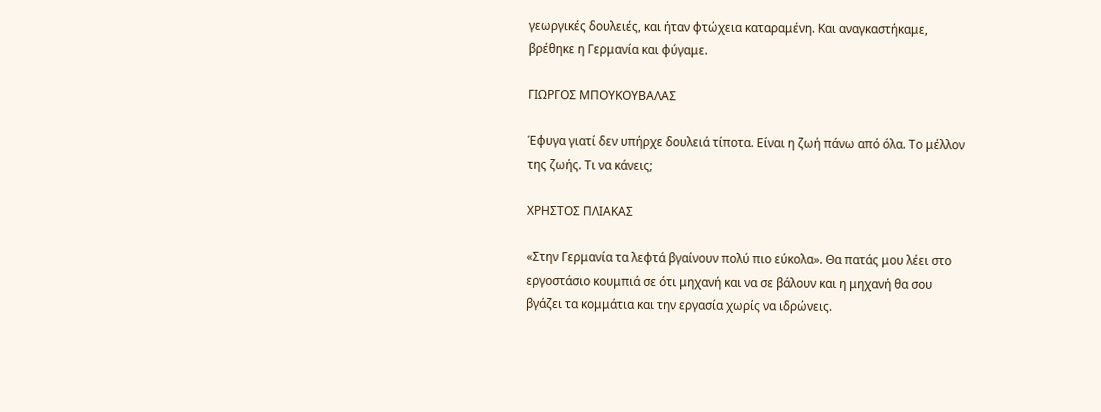γεωργικές δουλειές, και ήταν φτώχεια καταραμένη. Και αναγκαστήκαμε, βρέθηκε η Γερμανία και φύγαμε.

ΓΙΩΡΓΟΣ ΜΠΟΥΚΟΥΒΑΛΑΣ

Έφυγα γιατί δεν υπήρχε δουλειά τίποτα. Είναι η ζωή πάνω από όλα. Το μέλλον της ζωής. Τι να κάνεις;

ΧΡΗΣΤΟΣ ΠΛΙΑΚΑΣ

«Στην Γερμανία τα λεφτά βγαίνουν πολύ πιο εύκολα». Θα πατάς μου λέει στο εργοστάσιο κουμπιά σε ότι μηχανή και να σε βάλουν και η μηχανή θα σου βγάζει τα κομμάτια και την εργασία χωρίς να ιδρώνεις.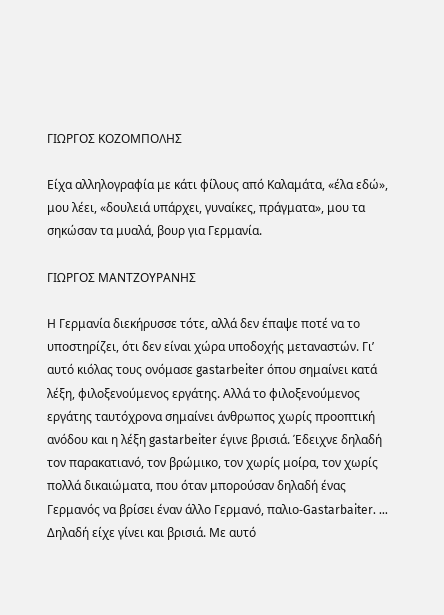ΓΙΩΡΓΟΣ ΚΟΖΟΜΠΟΛΗΣ

Είχα αλληλογραφία με κάτι φίλους από Καλαμάτα, «έλα εδώ», μου λέει, «δουλειά υπάρχει, γυναίκες, πράγματα», μου τα σηκώσαν τα μυαλά, βουρ για Γερμανία.

ΓΙΩΡΓΟΣ ΜΑΝΤΖΟΥΡΑΝΗΣ

Η Γερμανία διεκήρυσσε τότε, αλλά δεν έπαψε ποτέ να το υποστηρίζει, ότι δεν είναι χώρα υποδοχής μεταναστών. Γι’ αυτό κιόλας τους ονόμασε gastarbeiter όπου σημαίνει κατά λέξη, φιλοξενούμενος εργάτης. Αλλά το φιλοξενούμενος εργάτης ταυτόχρονα σημαίνει άνθρωπος χωρίς προοπτική ανόδου και η λέξη gastarbeiter έγινε βρισιά. Έδειχνε δηλαδή τον παρακατιανό, τον βρώμικο, τον χωρίς μοίρα, τον χωρίς πολλά δικαιώματα, που όταν μπορούσαν δηλαδή ένας Γερμανός να βρίσει έναν άλλο Γερμανό, παλιο-Gastarbaiter. … Δηλαδή είχε γίνει και βρισιά. Με αυτό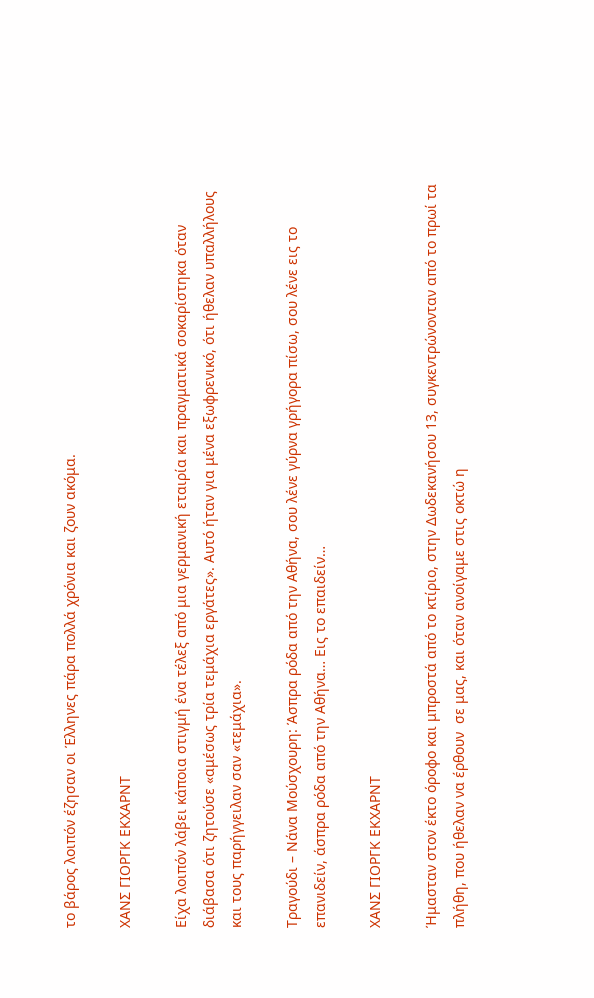το βάρος λοιπόν έζησαν οι Έλληνες πάρα πολλά χρόνια και ζουν ακόμα.

ΧΑΝΣ ΓΙΟΡΓΚ ΕΚΧΑΡΝΤ

Είχα λοιπόν λάβει κάποια στιγμή ένα τέλεξ από μια γερμανική εταιρία και πραγματικά σοκαρίστηκα όταν διάβασα ότι ζητούσε «αμέσως τρία τεμάχια εργάτες». Αυτό ήταν για μένα εξωφρενικό, ότι ήθελαν υπαλλήλους και τους παρήγγειλαν σαν «τεμάχια».

Τραγούδι – Νάνα Μούσχουρη: Άσπρα ρόδα από την Αθήνα, σου λένε γύρνα γρήγορα πίσω, σου λένε εις το επανιδείν, άσπρα ρόδα από την Αθήνα… Εις το επαιδείν…

ΧΑΝΣ ΓΙΟΡΓΚ ΕΚΧΑΡΝΤ

Ήμασταν στον έκτο όροφο και μπροστά από το κτίριο, στην Δωδεκανήσου 13, συγκεντρώνονταν από το πρωί τα πλήθη, που ήθελαν να έρθουν  σε μας, και όταν ανοίγαμε στις οκτώ η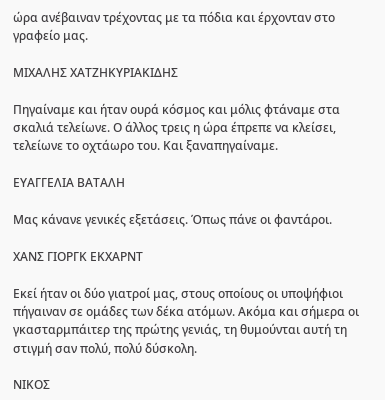ώρα ανέβαιναν τρέχοντας με τα πόδια και έρχονταν στο γραφείο μας.

ΜΙΧΑΛΗΣ ΧΑΤΖΗΚΥΡΙΑΚΙΔΗΣ

Πηγαίναμε και ήταν ουρά κόσμος και μόλις φτάναμε στα σκαλιά τελείωνε. Ο άλλος τρεις η ώρα έπρεπε να κλείσει, τελείωνε το οχτάωρο του. Και ξαναπηγαίναμε.

ΕΥΑΓΓΕΛΙΑ ΒΑΤΑΛΗ

Μας κάνανε γενικές εξετάσεις. Όπως πάνε οι φαντάροι.

ΧΑΝΣ ΓΙΟΡΓΚ ΕΚΧΑΡΝΤ

Εκεί ήταν οι δύο γιατροί μας, στους οποίους οι υποψήφιοι πήγαιναν σε ομάδες των δέκα ατόμων. Ακόμα και σήμερα οι γκασταρμπάιτερ της πρώτης γενιάς, τη θυμούνται αυτή τη στιγμή σαν πολύ, πολύ δύσκολη.

ΝΙΚΟΣ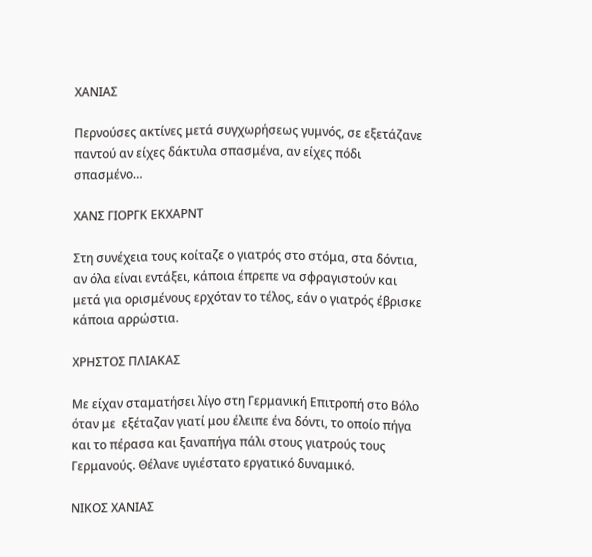ΧΑΝΙΑΣ

Περνούσες ακτίνες μετά συγχωρήσεως γυμνός, σε εξετάζανε παντού αν είχες δάκτυλα σπασμένα, αν είχες πόδι σπασμένο…

ΧΑΝΣ ΓΙΟΡΓΚ ΕΚΧΑΡΝΤ

Στη συνέχεια τους κοίταζε ο γιατρός στο στόμα, στα δόντια, αν όλα είναι εντάξει, κάποια έπρεπε να σφραγιστούν και μετά για ορισμένους ερχόταν το τέλος, εάν ο γιατρός έβρισκε κάποια αρρώστια.

ΧΡΗΣΤΟΣ ΠΛΙΑΚΑΣ

Με είχαν σταματήσει λίγο στη Γερμανική Επιτροπή στο Βόλο όταν με  εξέταζαν γιατί μου έλειπε ένα δόντι, το οποίο πήγα και το πέρασα και ξαναπήγα πάλι στους γιατρούς τους Γερμανούς. Θέλανε υγιέστατο εργατικό δυναμικό.

ΝΙΚΟΣ ΧΑΝΙΑΣ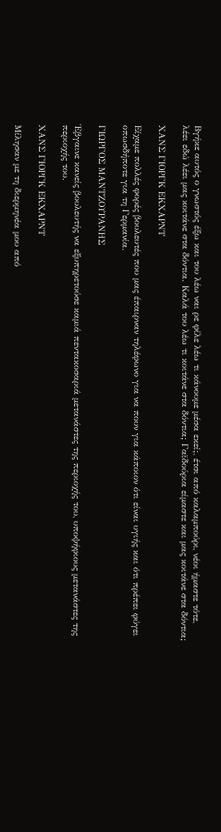Βγήκε αυτός ο γνωστός έξω και του λέω ναι ρε φίλε λέω τι κάνουμε μέσα εκεί;, έτσι από καλαμπούρι, νέοι ήμαστε τότε, λέει εδώ λέει μας κοιτάνε στα δόντια. Καλά του λέω τι κοιτάνε στα δόντια; Γαϊδούρια είμαστε και μας κοιτάνε στα δόντια;

ΧΑΝΣ ΓΙΟΡΓΚ ΕΚΧΑΡΝΤ

Είχαμε πολλές φορές βουλευτές που μας έπαιρναν τηλέφωνο για να πουν για κάποιον ότι είναι υγιής και ότι πρέπει φύγει οπωσδήποτε για τη Γερμανία.

ΓΙΩΡΓΟΣ ΜΑΝΤΖΟΥΡΑΝΗΣ

Έβγαινε κανείς βουλευτής να εξυπηρετούσε καμιά πεντακοσαριά μετανάστες της περιοχής του, υποψήφιους μετανάστες της περιοχής του.

ΧΑΝΣ ΓΙΟΡΓΚ ΕΚΧΑΡΝΤ

Μίλησαν με τη διερμηνέα μου από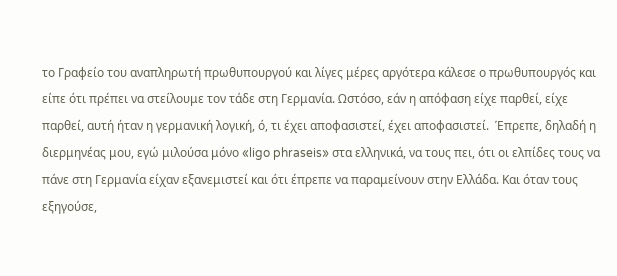το Γραφείο του αναπληρωτή πρωθυπουργού και λίγες μέρες αργότερα κάλεσε ο πρωθυπουργός και είπε ότι πρέπει να στείλουμε τον τάδε στη Γερμανία. Ωστόσο, εάν η απόφαση είχε παρθεί, είχε παρθεί, αυτή ήταν η γερμανική λογική, ό, τι έχει αποφασιστεί, έχει αποφασιστεί.  Έπρεπε, δηλαδή η διερμηνέας μου, εγώ μιλούσα μόνο «ligo phraseis» στα ελληνικά, να τους πει, ότι οι ελπίδες τους να πάνε στη Γερμανία είχαν εξανεμιστεί και ότι έπρεπε να παραμείνουν στην Ελλάδα. Και όταν τους εξηγούσε,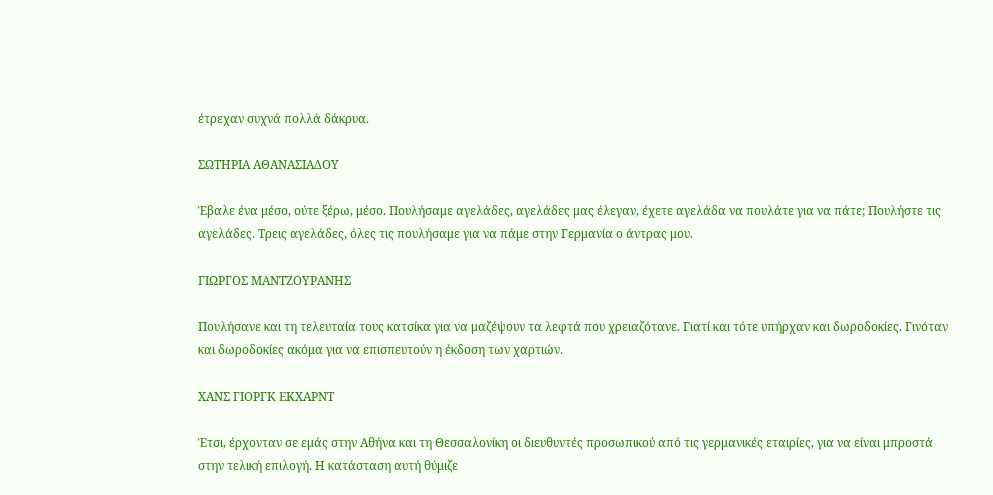έτρεχαν συχνά πολλά δάκρυα.

ΣΩΤΗΡΙΑ ΑΘΑΝΑΣΙΑΔΟΥ

Έβαλε ένα μέσο, ούτε ξέρω, μέσο. Πουλήσαμε αγελάδες, αγελάδες μας έλεγαν, έχετε αγελάδα να πουλάτε για να πάτε; Πουλήστε τις αγελάδες. Τρεις αγελάδες, όλες τις πουλήσαμε για να πάμε στην Γερμανία ο άντρας μου.

ΓΙΩΡΓΟΣ ΜΑΝΤΖΟΥΡΑΝΗΣ

Πουλήσανε και τη τελευταία τους κατσίκα για να μαζέψουν τα λεφτά που χρειαζότανε. Γιατί και τότε υπήρχαν και δωροδοκίες. Γινόταν και δωροδοκίες ακόμα για να επισπευτούν η έκδοση των χαρτιών.

ΧΑΝΣ ΓΙΟΡΓΚ ΕΚΧΑΡΝΤ

Έτσι, έρχονταν σε εμάς στην Αθήνα και τη Θεσσαλονίκη οι διευθυντές προσωπικού από τις γερμανικές εταιρίες, για να είναι μπροστά στην τελική επιλογή. Η κατάσταση αυτή θύμιζε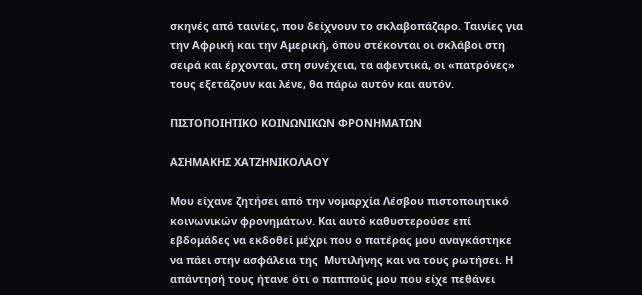σκηνές από ταινίες, που δείχνουν το σκλαβοπάζαρο. Ταινίες για την Αφρική και την Αμερική, όπου στέκονται οι σκλάβοι στη σειρά και έρχονται, στη συνέχεια, τα αφεντικά, οι «πατρόνες» τους εξετάζουν και λένε, θα πάρω αυτόν και αυτόν.

ΠΙΣΤΟΠΟΙΗΤΙΚΟ ΚΟΙΝΩΝΙΚΩΝ ΦΡΟΝΗΜΑΤΩΝ

ΑΣΗΜΑΚΗΣ ΧΑΤΖΗΝΙΚΟΛΑΟΥ

Μου είχανε ζητήσει από την νομαρχία Λέσβου πιστοποιητικό κοινωνικών φρονημάτων. Και αυτό καθυστερούσε επί εβδομάδες να εκδοθεί μέχρι που ο πατέρας μου αναγκάστηκε να πάει στην ασφάλεια της  Μυτιλήνης και να τους ρωτήσει. Η απάντησή τους ήτανε ότι ο παππούς μου που είχε πεθάνει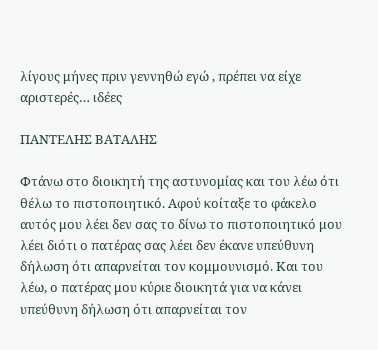λίγους μήνες πριν γεννηθώ εγώ , πρέπει να είχε αριστερές… ιδέες

ΠΑΝΤΕΛΗΣ ΒΑΤΑΛΗΣ

Φτάνω στο διοικητή της αστυνομίας και του λέω ότι θέλω το πιστοποιητικό. Αφού κοίταξε το φάκελο αυτός μου λέει δεν σας το δίνω το πιστοποιητικό μου λέει διότι ο πατέρας σας λέει δεν έκανε υπεύθυνη δήλωση ότι απαρνείται τον κομμουνισμό. Και του λέω, ο πατέρας μου κύριε διοικητά για να κάνει υπεύθυνη δήλωση ότι απαρνείται τον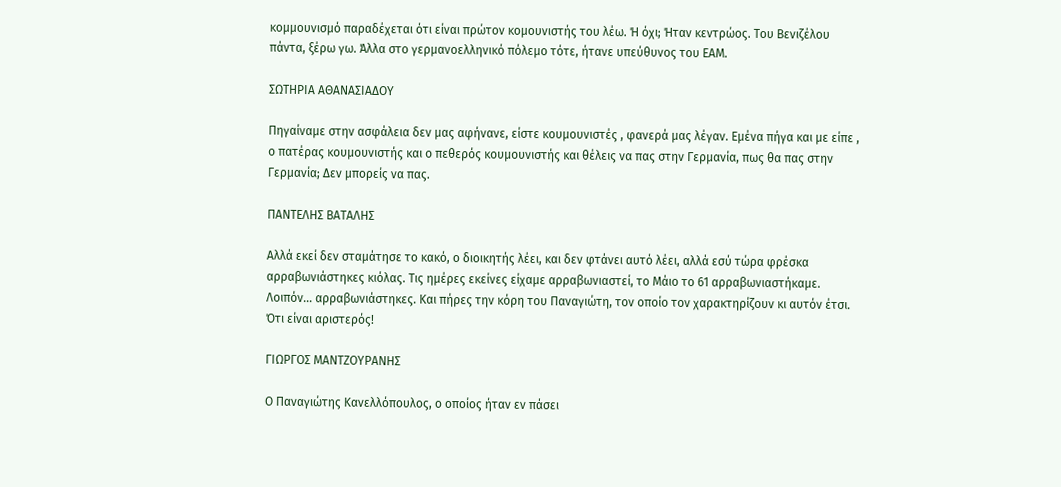κομμουνισμό παραδέχεται ότι είναι πρώτον κομουνιστής του λέω. Ή όχι; Ήταν κεντρώος. Του Βενιζέλου πάντα, ξέρω γω. Άλλα στο γερμανοελληνικό πόλεμο τότε, ήτανε υπεύθυνος του ΕΑΜ.

ΣΩΤΗΡΙΑ ΑΘΑΝΑΣΙΑΔΟΥ

Πηγαίναμε στην ασφάλεια δεν μας αφήνανε, είστε κουμουνιστές , φανερά μας λέγαν. Εμένα πήγα και με είπε , ο πατέρας κουμουνιστής και ο πεθερός κουμουνιστής και θέλεις να πας στην Γερμανία, πως θα πας στην Γερμανία; Δεν μπορείς να πας.

ΠΑΝΤΕΛΗΣ ΒΑΤΑΛΗΣ

Αλλά εκεί δεν σταμάτησε το κακό, ο διοικητής λέει, και δεν φτάνει αυτό λέει, αλλά εσύ τώρα φρέσκα αρραβωνιάστηκες κιόλας. Τις ημέρες εκείνες είχαμε αρραβωνιαστεί, το Μάιο το 61 αρραβωνιαστήκαμε. Λοιπόν… αρραβωνιάστηκες. Και πήρες την κόρη του Παναγιώτη, τον οποίο τον χαρακτηρίζουν κι αυτόν έτσι. Ότι είναι αριστερός!

ΓΙΩΡΓΟΣ ΜΑΝΤΖΟΥΡΑΝΗΣ

Ο Παναγιώτης Κανελλόπουλος, ο οποίος ήταν εν πάσει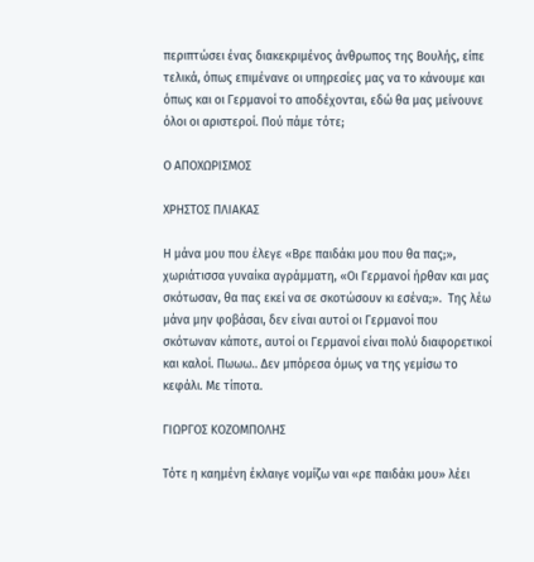περιπτώσει ένας διακεκριμένος άνθρωπος της Βουλής, είπε τελικά, όπως επιμένανε οι υπηρεσίες μας να το κάνουμε και όπως και οι Γερμανοί το αποδέχονται, εδώ θα μας μείνουνε όλοι οι αριστεροί. Πού πάμε τότε;

Ο ΑΠΟΧΩΡΙΣΜΟΣ

ΧΡΗΣΤΟΣ ΠΛΙΑΚΑΣ

Η μάνα μου που έλεγε «Βρε παιδάκι μου που θα πας;», χωριάτισσα γυναίκα αγράμματη, «Οι Γερμανοί ήρθαν και μας σκότωσαν, θα πας εκεί να σε σκοτώσουν κι εσένα;».  Της λέω μάνα μην φοβάσαι, δεν είναι αυτοί οι Γερμανοί που σκότωναν κάποτε, αυτοί οι Γερμανοί είναι πολύ διαφορετικοί και καλοί. Πωωω.. Δεν μπόρεσα όμως να της γεμίσω το κεφάλι. Με τίποτα.

ΓΙΩΡΓΟΣ ΚΟΖΟΜΠΟΛΗΣ

Τότε η καημένη έκλαιγε νομίζω ναι «ρε παιδάκι μου» λέει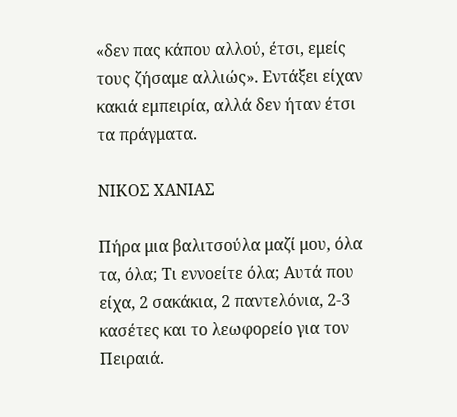«δεν πας κάπου αλλού, έτσι, εμείς τους ζήσαμε αλλιώς». Εντάξει είχαν κακιά εμπειρία, αλλά δεν ήταν έτσι τα πράγματα.

ΝΙΚΟΣ ΧΑΝΙΑΣ

Πήρα μια βαλιτσούλα μαζί μου, όλα τα, όλα; Τι εννοείτε όλα; Αυτά που είχα, 2 σακάκια, 2 παντελόνια, 2-3 κασέτες και το λεωφορείο για τον Πειραιά.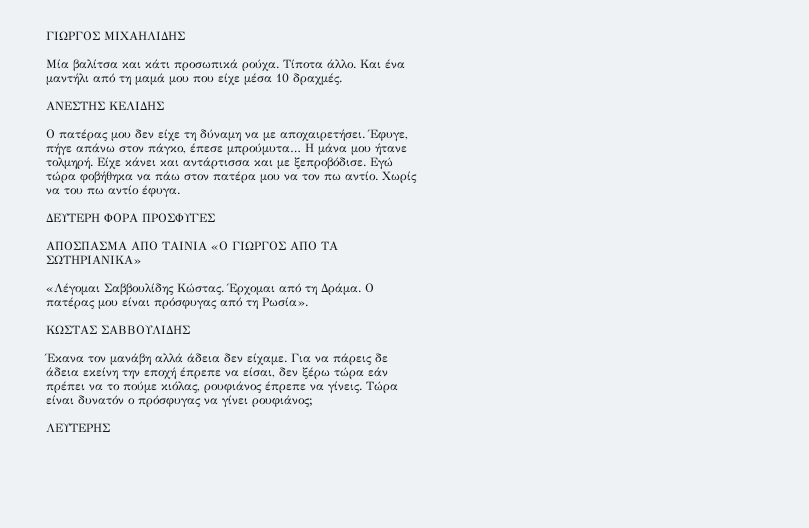ΓΙΩΡΓΟΣ ΜΙΧΑΗΛΙΔΗΣ

Μία βαλίτσα και κάτι προσωπικά ρούχα. Τίποτα άλλο. Και ένα μαντήλι από τη μαμά μου που είχε μέσα 10 δραχμές.

ΑΝΕΣΤΗΣ ΚΕΛΙΔΗΣ

Ο πατέρας μου δεν είχε τη δύναμη να με αποχαιρετήσει. Έφυγε, πήγε απάνω στον πάγκο, έπεσε μπρούμυτα… Η μάνα μου ήτανε τολμηρή. Είχε κάνει και αντάρτισσα και με ξεπροβόδισε. Εγώ τώρα φοβήθηκα να πάω στον πατέρα μου να τον πω αντίο. Χωρίς να του πω αντίο έφυγα.

ΔΕΥΤΕΡΗ ΦΟΡΑ ΠΡΟΣΦΥΓΕΣ

ΑΠΟΣΠΑΣΜΑ ΑΠΟ ΤΑΙΝΙΑ «Ο ΓΙΩΡΓΟΣ ΑΠΟ ΤΑ ΣΩΤΗΡΙΑΝΙΚΑ»

«Λέγομαι Σαββουλίδης Κώστας. Έρχομαι από τη Δράμα. Ο πατέρας μου είναι πρόσφυγας από τη Ρωσία».

ΚΩΣΤΑΣ ΣΑΒΒΟΥΛΙΔΗΣ

Έκανα τον μανάβη αλλά άδεια δεν είχαμε. Για να πάρεις δε άδεια εκείνη την εποχή έπρεπε να είσαι, δεν ξέρω τώρα εάν πρέπει να το πούμε κιόλας, ρουφιάνος έπρεπε να γίνεις. Τώρα είναι δυνατόν ο πρόσφυγας να γίνει ρουφιάνος;

ΛΕΥΤΕΡΗΣ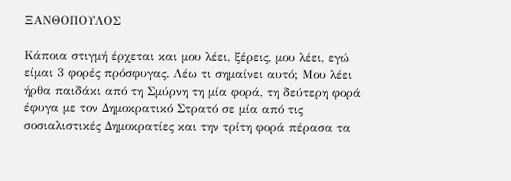ΞΑΝΘΟΠΟΥΛΟΣ

Κάποια στιγμή έρχεται και μου λέει, ξέρεις, μου λέει, εγώ είμαι 3 φορές πρόσφυγας. Λέω τι σημαίνει αυτό; Μου λέει ήρθα παιδάκι από τη Σμύρνη τη μία φορά, τη δεύτερη φορά έφυγα με τον Δημοκρατικό Στρατό σε μία από τις σοσιαλιστικές Δημοκρατίες και την τρίτη φορά πέρασα τα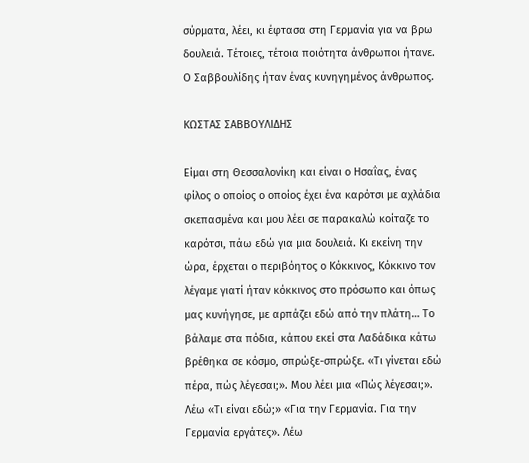σύρματα, λέει, κι έφτασα στη Γερμανία για να βρω δουλειά. Τέτοιες, τέτοια ποιότητα άνθρωποι ήτανε. Ο Σαββουλίδης ήταν ένας κυνηγημένος άνθρωπος.

ΚΩΣΤΑΣ ΣΑΒΒΟΥΛΙΔΗΣ

Είμαι στη Θεσσαλονίκη και είναι ο Ησαΐας, ένας φίλος ο οποίος ο οποίος έχει ένα καρότσι με αχλάδια σκεπασμένα και μου λέει σε παρακαλώ κοίταζε το καρότσι, πάω εδώ για μια δουλειά. Κι εκείνη την ώρα, έρχεται ο περιβόητος ο Κόκκινος, Κόκκινο τον λέγαμε γιατί ήταν κόκκινος στο πρόσωπο και όπως μας κυνήγησε, με αρπάζει εδώ από την πλάτη… Το βάλαμε στα πόδια, κάπου εκεί στα Λαδάδικα κάτω βρέθηκα σε κόσμο, σπρώξε-σπρώξε. «Τι γίνεται εδώ πέρα, πώς λέγεσαι;». Μου λέει μια «Πώς λέγεσαι;». Λέω «Τι είναι εδώ;» «Για την Γερμανία. Για την Γερμανία εργάτες». Λέω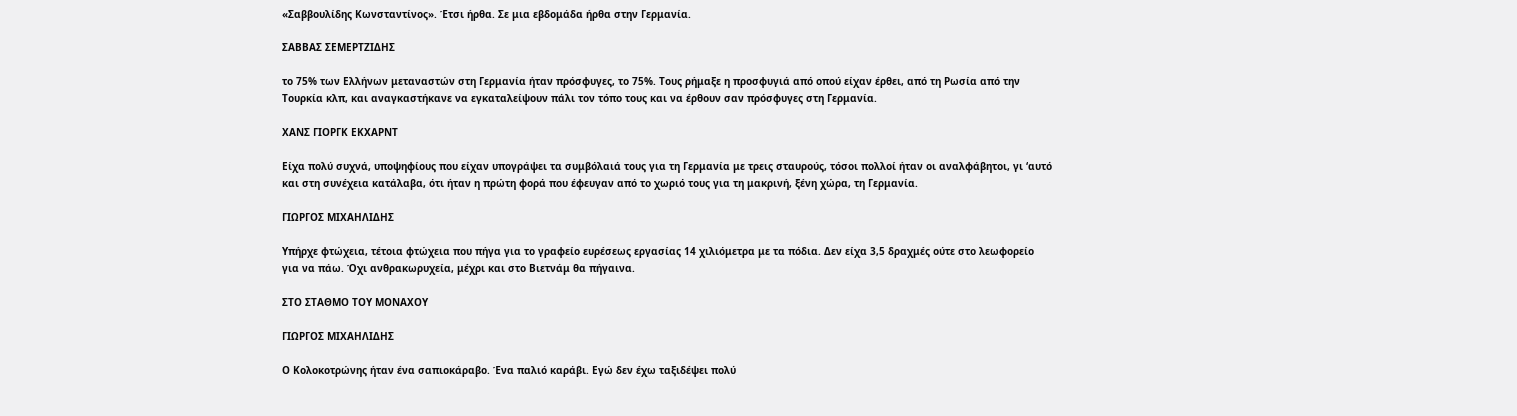«Σαββουλίδης Κωνσταντίνος». Έτσι ήρθα. Σε μια εβδομάδα ήρθα στην Γερμανία.

ΣΑΒΒΑΣ ΣΕΜΕΡΤΖΙΔΗΣ

το 75% των Ελλήνων μεταναστών στη Γερμανία ήταν πρόσφυγες, το 75%. Τους ρήμαξε η προσφυγιά από οπού είχαν έρθει, από τη Ρωσία από την Τουρκία κλπ, και αναγκαστήκανε να εγκαταλείψουν πάλι τον τόπο τους και να έρθουν σαν πρόσφυγες στη Γερμανία.

ΧΑΝΣ ΓΙΟΡΓΚ ΕΚΧΑΡΝΤ

Είχα πολύ συχνά, υποψηφίους που είχαν υπογράψει τα συμβόλαιά τους για τη Γερμανία με τρεις σταυρούς, τόσοι πολλοί ήταν οι αναλφάβητοι, γι ‘αυτό και στη συνέχεια κατάλαβα, ότι ήταν η πρώτη φορά που έφευγαν από το χωριό τους για τη μακρινή, ξένη χώρα, τη Γερμανία.

ΓΙΩΡΓΟΣ ΜΙΧΑΗΛΙΔΗΣ

Υπήρχε φτώχεια, τέτοια φτώχεια που πήγα για το γραφείο ευρέσεως εργασίας 14 χιλιόμετρα με τα πόδια. Δεν είχα 3,5 δραχμές ούτε στο λεωφορείο για να πάω. Όχι ανθρακωρυχεία, μέχρι και στο Βιετνάμ θα πήγαινα.

ΣΤΟ ΣΤΑΘΜΟ ΤΟΥ ΜΟΝΑΧΟΥ

ΓΙΩΡΓΟΣ ΜΙΧΑΗΛΙΔΗΣ

Ο Κολοκοτρώνης ήταν ένα σαπιοκάραβο. Ένα παλιό καράβι. Εγώ δεν έχω ταξιδέψει πολύ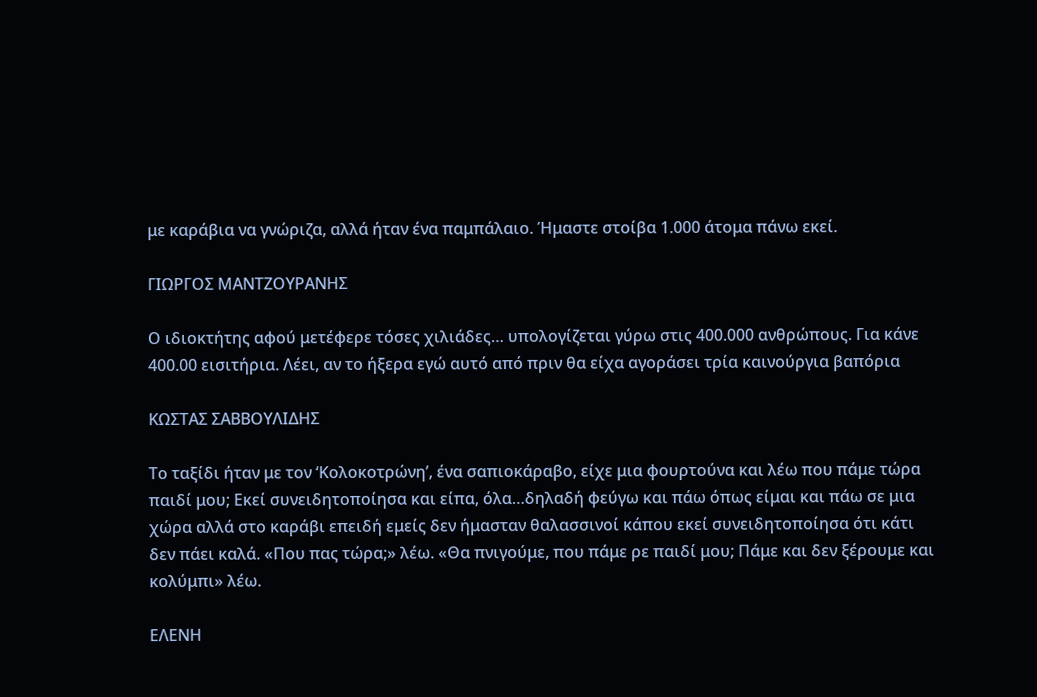με καράβια να γνώριζα, αλλά ήταν ένα παμπάλαιο. Ήμαστε στοίβα 1.000 άτομα πάνω εκεί.

ΓΙΩΡΓΟΣ ΜΑΝΤΖΟΥΡΑΝΗΣ

Ο ιδιοκτήτης αφού μετέφερε τόσες χιλιάδες… υπολογίζεται γύρω στις 400.000 ανθρώπους. Για κάνε 400.00 εισιτήρια. Λέει, αν το ήξερα εγώ αυτό από πριν θα είχα αγοράσει τρία καινούργια βαπόρια

ΚΩΣΤΑΣ ΣΑΒΒΟΥΛΙΔΗΣ

Το ταξίδι ήταν με τον ‘Κολοκοτρώνη’, ένα σαπιοκάραβο, είχε μια φουρτούνα και λέω που πάμε τώρα παιδί μου; Εκεί συνειδητοποίησα και είπα, όλα…δηλαδή φεύγω και πάω όπως είμαι και πάω σε μια χώρα αλλά στο καράβι επειδή εμείς δεν ήμασταν θαλασσινοί κάπου εκεί συνειδητοποίησα ότι κάτι δεν πάει καλά. «Που πας τώρα;» λέω. «Θα πνιγούμε, που πάμε ρε παιδί μου; Πάμε και δεν ξέρουμε και κολύμπι» λέω.

ΕΛΕΝΗ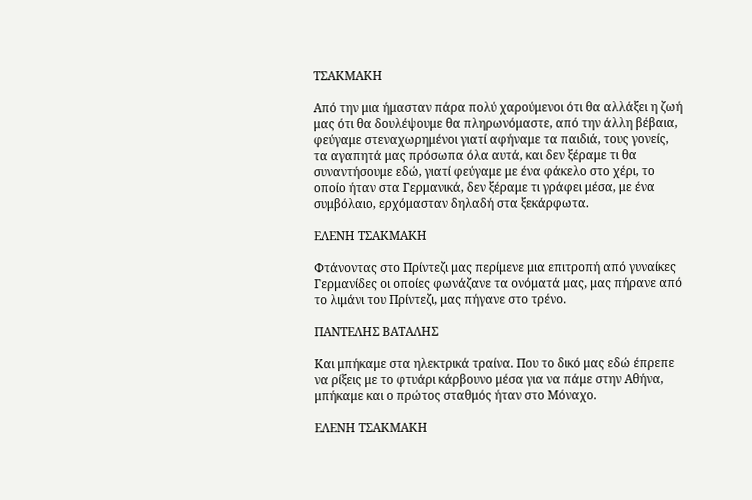ΤΣΑΚΜΑΚΗ

Από την μια ήμασταν πάρα πολύ χαρούμενοι ότι θα αλλάξει η ζωή μας ότι θα δουλέψουμε θα πληρωνόμαστε, από την άλλη βέβαια, φεύγαμε στεναχωρημένοι γιατί αφήναμε τα παιδιά, τους γονείς, τα αγαπητά μας πρόσωπα όλα αυτά, και δεν ξέραμε τι θα συναντήσουμε εδώ, γιατί φεύγαμε με ένα φάκελο στο χέρι, το οποίο ήταν στα Γερμανικά, δεν ξέραμε τι γράφει μέσα, με ένα συμβόλαιο, ερχόμασταν δηλαδή στα ξεκάρφωτα.

ΕΛΕΝΗ ΤΣΑΚΜΑΚΗ

Φτάνοντας στο Πρίντεζι μας περίμενε μια επιτροπή από γυναίκες Γερμανίδες οι οποίες φωνάζανε τα ονόματά μας, μας πήρανε από το λιμάνι του Πρίντεζι, μας πήγανε στο τρένο.

ΠΑΝΤΕΛΗΣ ΒΑΤΑΛΗΣ

Και μπήκαμε στα ηλεκτρικά τραίνα. Που το δικό μας εδώ έπρεπε να ρίξεις με το φτυάρι κάρβουνο μέσα για να πάμε στην Αθήνα, μπήκαμε και ο πρώτος σταθμός ήταν στο Μόναχο.

ΕΛΕΝΗ ΤΣΑΚΜΑΚΗ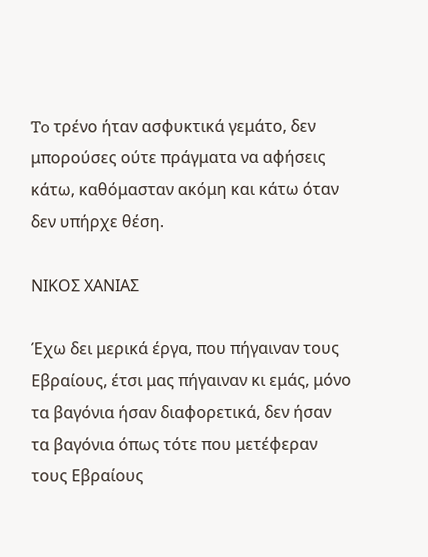To τρένο ήταν ασφυκτικά γεμάτο, δεν μπορούσες ούτε πράγματα να αφήσεις κάτω, καθόμασταν ακόμη και κάτω όταν δεν υπήρχε θέση.

ΝΙΚΟΣ ΧΑΝΙΑΣ

Έχω δει μερικά έργα, που πήγαιναν τους Εβραίους, έτσι μας πήγαιναν κι εμάς, μόνο τα βαγόνια ήσαν διαφορετικά, δεν ήσαν τα βαγόνια όπως τότε που μετέφεραν τους Εβραίους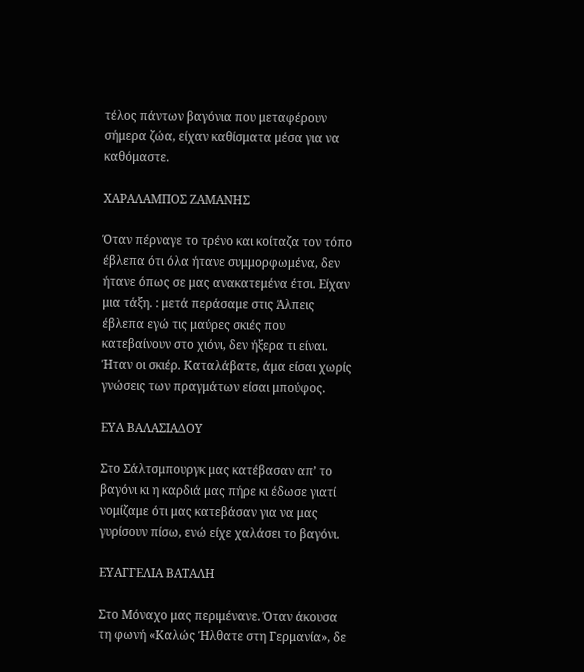τέλος πάντων βαγόνια που μεταφέρουν σήμερα ζώα, είχαν καθίσματα μέσα για να καθόμαστε.

ΧΑΡΑΛΑΜΠΟΣ ΖΑΜΑΝΗΣ

Όταν πέρναγε το τρένο και κοίταζα τον τόπο έβλεπα ότι όλα ήτανε συμμορφωμένα, δεν ήτανε όπως σε μας ανακατεμένα έτσι. Είχαν μια τάξη. : μετά περάσαμε στις Άλπεις έβλεπα εγώ τις μαύρες σκιές που κατεβαίνουν στο χιόνι, δεν ήξερα τι είναι. Ήταν οι σκιέρ. Καταλάβατε, άμα είσαι χωρίς γνώσεις των πραγμάτων είσαι μπούφος.

ΕΥΑ ΒΑΛΑΣΙΑΔΟΥ

Στο Σάλτσμπουργκ μας κατέβασαν απ’ το βαγόνι κι η καρδιά μας πήρε κι έδωσε γιατί νομίζαμε ότι μας κατεβάσαν για να μας γυρίσουν πίσω, ενώ είχε χαλάσει το βαγόνι.

ΕΥΑΓΓΕΛΙΑ ΒΑΤΑΛΗ

Στο Μόναχο μας περιμένανε. Όταν άκουσα τη φωνή «Καλώς Ήλθατε στη Γερμανία», δε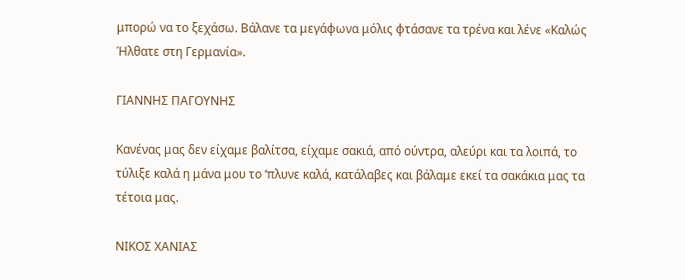μπορώ να το ξεχάσω. Βάλανε τα μεγάφωνα μόλις φτάσανε τα τρένα και λένε «Καλώς Ήλθατε στη Γερμανία».

ΓΙΑΝΝΗΣ ΠΑΓΟΥΝΗΣ

Κανένας μας δεν είχαμε βαλίτσα, είχαμε σακιά, από ούντρα, αλεύρι και τα λοιπά, το τύλιξε καλά η μάνα μου το ‘πλυνε καλά, κατάλαβες και βάλαμε εκεί τα σακάκια μας τα τέτοια μας.

ΝΙΚΟΣ ΧΑΝΙΑΣ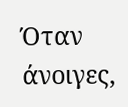Όταν άνοιγες,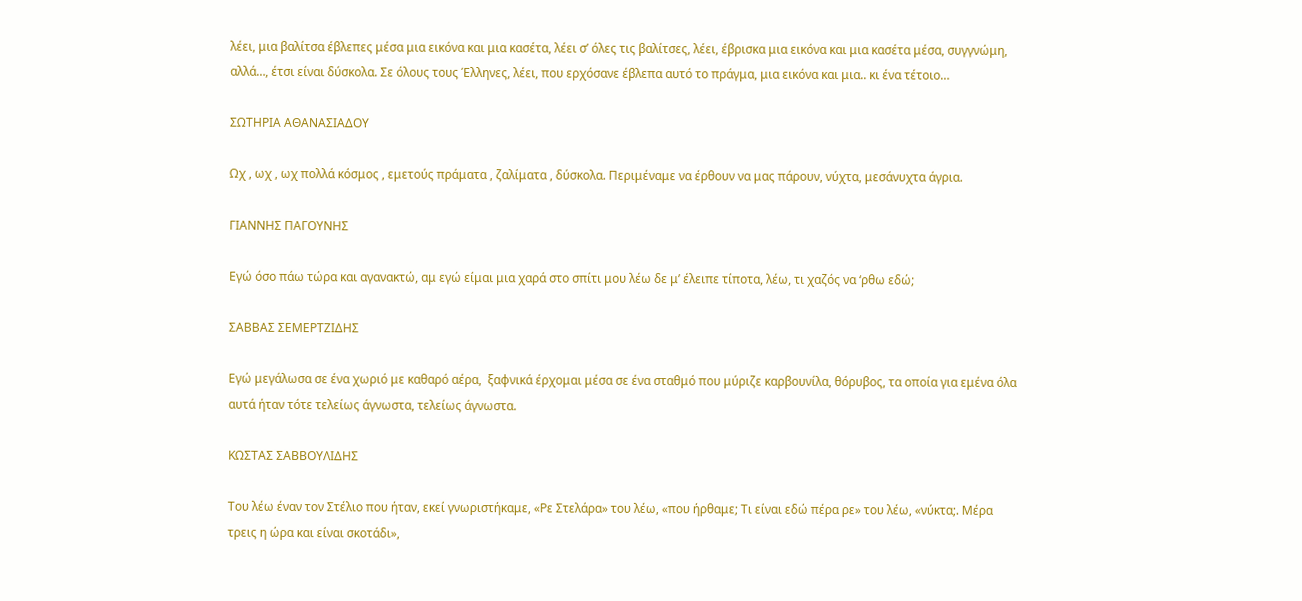λέει, μια βαλίτσα έβλεπες μέσα μια εικόνα και μια κασέτα, λέει σ’ όλες τις βαλίτσες, λέει, έβρισκα μια εικόνα και μια κασέτα μέσα, συγγνώμη, αλλά…, έτσι είναι δύσκολα. Σε όλους τους Έλληνες, λέει, που ερχόσανε έβλεπα αυτό το πράγμα, μια εικόνα και μια.. κι ένα τέτοιο…

ΣΩΤΗΡΙΑ ΑΘΑΝΑΣΙΑΔΟΥ

Ωχ , ωχ , ωχ πολλά κόσμος , εμετούς πράματα , ζαλίματα , δύσκολα. Περιμέναμε να έρθουν να μας πάρουν, νύχτα, μεσάνυχτα άγρια.

ΓΙΑΝΝΗΣ ΠΑΓΟΥΝΗΣ

Εγώ όσο πάω τώρα και αγανακτώ, αμ εγώ είμαι μια χαρά στο σπίτι μου λέω δε μ’ έλειπε τίποτα, λέω, τι χαζός να ‘ρθω εδώ;

ΣΑΒΒΑΣ ΣΕΜΕΡΤΖΙΔΗΣ

Εγώ μεγάλωσα σε ένα χωριό με καθαρό αέρα,  ξαφνικά έρχομαι μέσα σε ένα σταθμό που μύριζε καρβουνίλα, θόρυβος, τα οποία για εμένα όλα αυτά ήταν τότε τελείως άγνωστα, τελείως άγνωστα.

ΚΩΣΤΑΣ ΣΑΒΒΟΥΛΙΔΗΣ

Του λέω έναν τον Στέλιο που ήταν, εκεί γνωριστήκαμε, «Ρε Στελάρα» του λέω, «που ήρθαμε; Τι είναι εδώ πέρα ρε» του λέω, «νύκτα;. Μέρα τρεις η ώρα και είναι σκοτάδι»,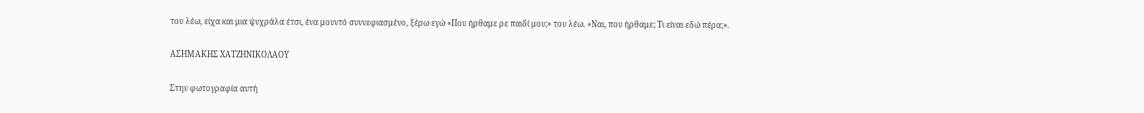του λέω, είχα και μια ψυχράλα έτσι, ένα μουντό συννεφιασμένο, ξέρω εγώ «Που ήρθαμε ρε παιδί μου;» του λέω. «Ναι, που ήρθαμε; Τι είναι εδώ πέρα;».

ΑΣΗΜΑΚΗΣ ΧΑΤΖΗΝΙΚΟΛΑΟΥ

Στην φωτογραφία αυτή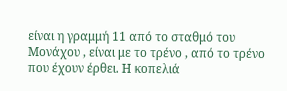είναι η γραμμή 11 από το σταθμό του Μονάχου , είναι με το τρένο , από το τρένο που έχουν έρθει. Η κοπελιά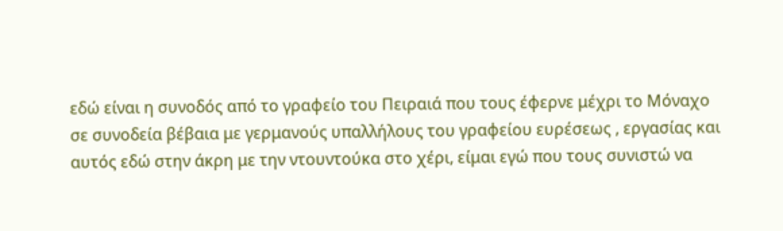εδώ είναι η συνοδός από το γραφείο του Πειραιά που τους έφερνε μέχρι το Μόναχο σε συνοδεία βέβαια με γερμανούς υπαλλήλους του γραφείου ευρέσεως , εργασίας και αυτός εδώ στην άκρη με την ντουντούκα στο χέρι, είμαι εγώ που τους συνιστώ να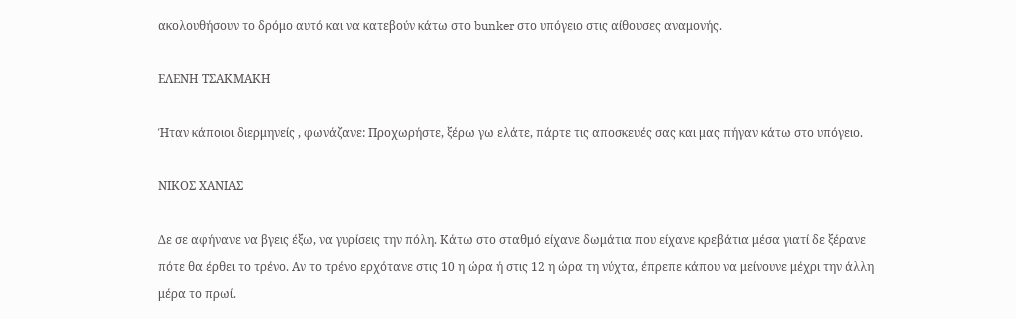ακολουθήσουν το δρόμο αυτό και να κατεβούν κάτω στο bunker στο υπόγειο στις αίθουσες αναμονής.

ΕΛΕΝΗ ΤΣΑΚΜΑΚΗ

Ήταν κάποιοι διερμηνείς , φωνάζανε: Προχωρήστε, ξέρω γω ελάτε, πάρτε τις αποσκευές σας και μας πήγαν κάτω στο υπόγειο.

ΝΙΚΟΣ ΧΑΝΙΑΣ

Δε σε αφήνανε να βγεις έξω, να γυρίσεις την πόλη. Κάτω στο σταθμό είχανε δωμάτια που είχανε κρεβάτια μέσα γιατί δε ξέρανε πότε θα έρθει το τρένο. Αν το τρένο ερχότανε στις 10 η ώρα ή στις 12 η ώρα τη νύχτα, έπρεπε κάπου να μείνουνε μέχρι την άλλη μέρα το πρωί.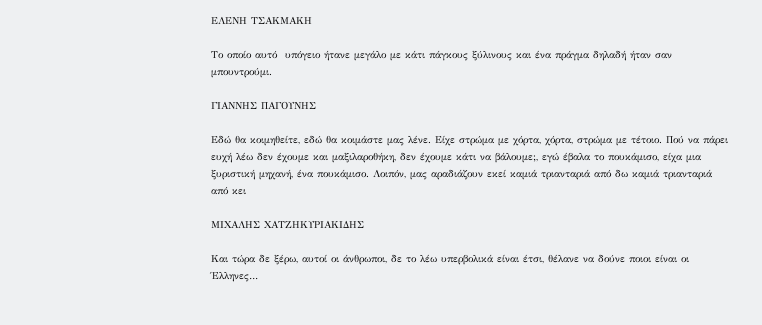ΕΛΕΝΗ ΤΣΑΚΜΑΚΗ

Το οποίο αυτό  υπόγειο ήτανε μεγάλο με κάτι πάγκους ξύλινους και ένα πράγμα δηλαδή ήταν σαν μπουντρούμι.

ΓΙΑΝΝΗΣ ΠΑΓΟΥΝΗΣ

Εδώ θα κοιμηθείτε, εδώ θα κοιμάστε μας λένε. Είχε στρώμα με χόρτα, χόρτα, στρώμα με τέτοιο. Πού να πάρει ευχή λέω δεν έχουμε και μαξιλαροθήκη, δεν έχουμε κάτι να βάλουμε;, εγώ έβαλα το πουκάμισο, είχα μια ξυριστική μηχανή, ένα πουκάμισο. Λοιπόν, μας αραδιάζουν εκεί καμιά τριανταριά από δω καμιά τριανταριά από κει

ΜΙΧΑΛΗΣ ΧΑΤΖΗΚΥΡΙΑΚΙΔΗΣ

Και τώρα δε ξέρω, αυτοί οι άνθρωποι, δε το λέω υπερβολικά είναι έτσι, θέλανε να δούνε ποιοι είναι οι Έλληνες…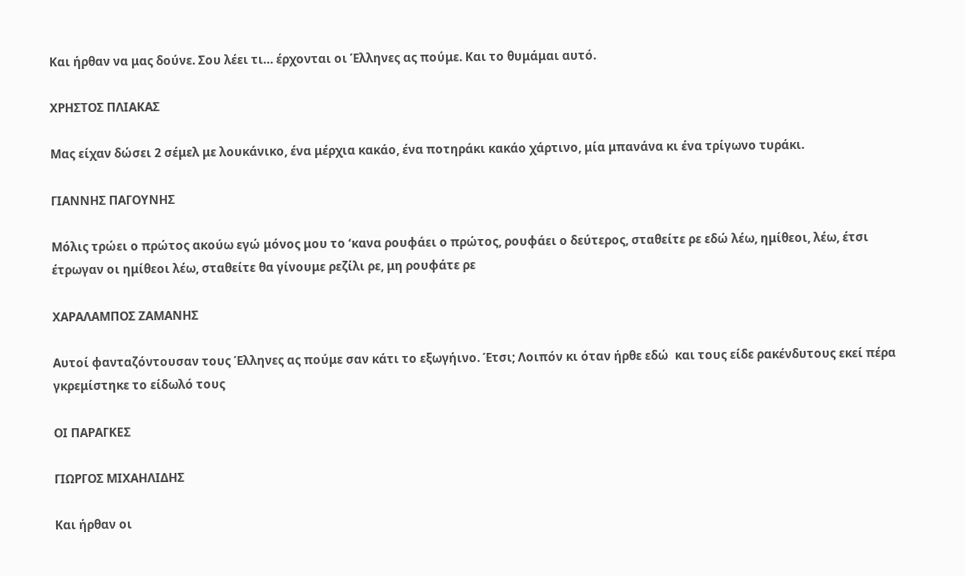Και ήρθαν να μας δούνε. Σου λέει τι… έρχονται οι Έλληνες ας πούμε. Και το θυμάμαι αυτό.

ΧΡΗΣΤΟΣ ΠΛΙΑΚΑΣ

Μας είχαν δώσει 2 σέμελ με λουκάνικο, ένα μέρχια κακάο, ένα ποτηράκι κακάο χάρτινο, μία μπανάνα κι ένα τρίγωνο τυράκι.

ΓΙΑΝΝΗΣ ΠΑΓΟΥΝΗΣ

Μόλις τρώει ο πρώτος ακούω εγώ μόνος μου το ‘κανα ρουφάει ο πρώτος, ρουφάει ο δεύτερος, σταθείτε ρε εδώ λέω, ημίθεοι, λέω, έτσι έτρωγαν οι ημίθεοι λέω, σταθείτε θα γίνουμε ρεζίλι ρε, μη ρουφάτε ρε

ΧΑΡΑΛΑΜΠΟΣ ΖΑΜΑΝΗΣ

Αυτοί φανταζόντουσαν τους Έλληνες ας πούμε σαν κάτι το εξωγήινο. Έτσι; Λοιπόν κι όταν ήρθε εδώ  και τους είδε ρακένδυτους εκεί πέρα γκρεμίστηκε το είδωλό τους

ΟΙ ΠΑΡΑΓΚΕΣ

ΓΙΩΡΓΟΣ ΜΙΧΑΗΛΙΔΗΣ

Και ήρθαν οι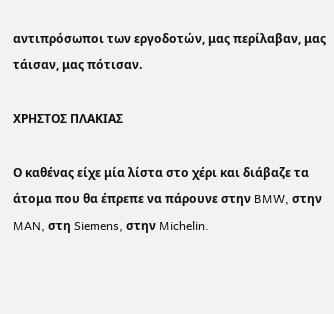αντιπρόσωποι των εργοδοτών, μας περίλαβαν, μας τάισαν, μας πότισαν.

ΧΡΗΣΤΟΣ ΠΛΑΚΙΑΣ

Ο καθένας είχε μία λίστα στο χέρι και διάβαζε τα άτομα που θα έπρεπε να πάρουνε στην BMW, στην MAN, στη Siemens, στην Michelin.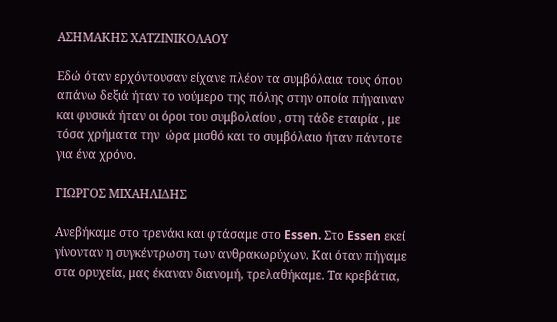ΑΣΗΜΑΚΗΣ ΧΑΤΖΙΝΙΚΟΛΑΟΥ

Εδώ όταν ερχόντουσαν είχανε πλέον τα συμβόλαια τους όπου απάνω δεξιά ήταν το νούμερο της πόλης στην οποία πήγαιναν και φυσικά ήταν οι όροι του συμβολαίου , στη τάδε εταιρία , με τόσα χρήματα την  ώρα μισθό και το συμβόλαιο ήταν πάντοτε για ένα χρόνο.

ΓΙΩΡΓΟΣ ΜΙΧΑΗΛΙΔΗΣ

Ανεβήκαμε στο τρενάκι και φτάσαμε στο Essen. Στο Essen εκεί γίνονταν η συγκέντρωση των ανθρακωρύχων. Και όταν πήγαμε στα ορυχεία, μας έκαναν διανομή, τρελαθήκαμε. Τα κρεβάτια,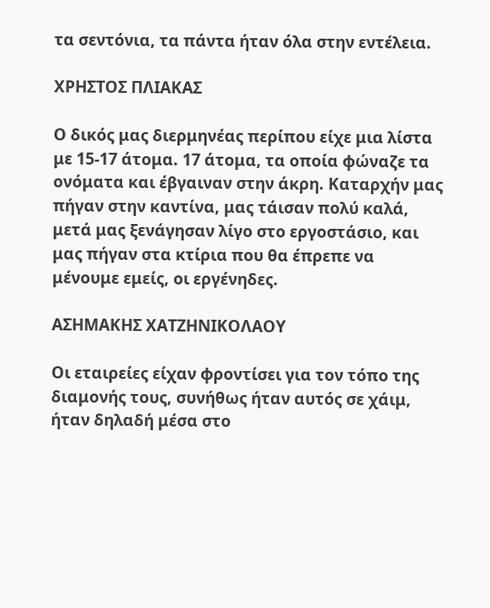τα σεντόνια, τα πάντα ήταν όλα στην εντέλεια.

ΧΡΗΣΤΟΣ ΠΛΙΑΚΑΣ

Ο δικός μας διερμηνέας περίπου είχε μια λίστα με 15-17 άτομα. 17 άτομα, τα οποία φώναζε τα ονόματα και έβγαιναν στην άκρη. Καταρχήν μας πήγαν στην καντίνα, μας τάισαν πολύ καλά, μετά μας ξενάγησαν λίγο στο εργοστάσιο, και μας πήγαν στα κτίρια που θα έπρεπε να μένουμε εμείς, οι εργένηδες.

ΑΣΗΜΑΚΗΣ ΧΑΤΖΗΝΙΚΟΛΑΟΥ

Οι εταιρείες είχαν φροντίσει για τον τόπο της διαμονής τους, συνήθως ήταν αυτός σε χάιμ, ήταν δηλαδή μέσα στο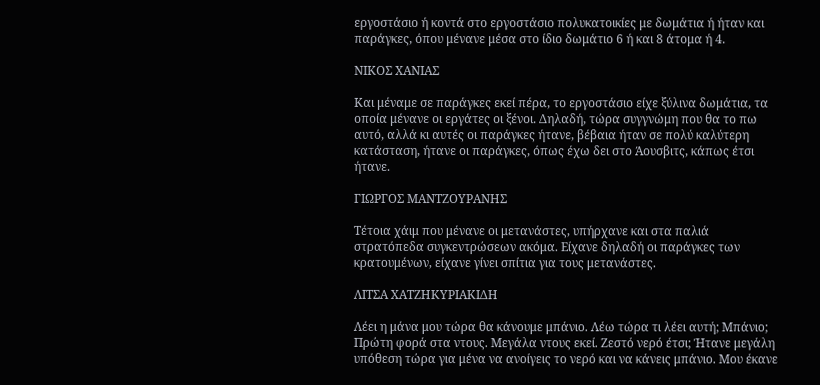εργοστάσιο ή κοντά στο εργοστάσιο πολυκατοικίες με δωμάτια ή ήταν και παράγκες, όπου μένανε μέσα στο ίδιο δωμάτιο 6 ή και 8 άτομα ή 4.

ΝΙΚΟΣ ΧΑΝΙΑΣ

Και μέναμε σε παράγκες εκεί πέρα, το εργοστάσιο είχε ξύλινα δωμάτια, τα οποία μένανε οι εργάτες οι ξένοι. Δηλαδή, τώρα συγγνώμη που θα το πω αυτό, αλλά κι αυτές οι παράγκες ήτανε, βέβαια ήταν σε πολύ καλύτερη κατάσταση, ήτανε οι παράγκες, όπως έχω δει στο Άουσβιτς, κάπως έτσι ήτανε.

ΓΙΩΡΓΟΣ ΜΑΝΤΖΟΥΡΑΝΗΣ

Τέτοια χάιμ που μένανε οι μετανάστες, υπήρχανε και στα παλιά στρατόπεδα συγκεντρώσεων ακόμα. Είχανε δηλαδή οι παράγκες των κρατουμένων, είχανε γίνει σπίτια για τους μετανάστες.

ΛΙΤΣΑ ΧΑΤΖΗΚΥΡΙΑΚΙΔΗ

Λέει η μάνα μου τώρα θα κάνουμε μπάνιο. Λέω τώρα τι λέει αυτή; Μπάνιο; Πρώτη φορά στα ντους. Μεγάλα ντους εκεί. Ζεστό νερό έτσι; Ήτανε μεγάλη υπόθεση τώρα για μένα να ανοίγεις το νερό και να κάνεις μπάνιο. Μου έκανε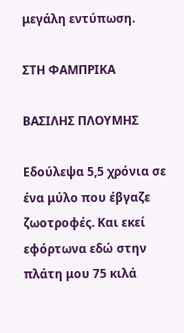μεγάλη εντύπωση.

ΣΤΗ ΦΑΜΠΡΙΚΑ

ΒΑΣΙΛΗΣ ΠΛΟΥΜΗΣ

Εδούλεψα 5,5 χρόνια σε ένα μύλο που έβγαζε ζωοτροφές. Και εκεί εφόρτωνα εδώ στην πλάτη μου 75 κιλά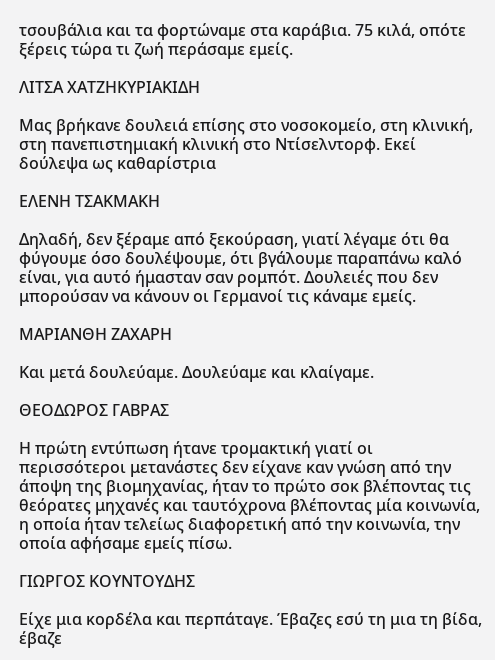τσουβάλια και τα φορτώναμε στα καράβια. 75 κιλά, οπότε ξέρεις τώρα τι ζωή περάσαμε εμείς.

ΛΙΤΣΑ ΧΑΤΖΗΚΥΡΙΑΚΙΔΗ

Μας βρήκανε δουλειά επίσης στο νοσοκομείο, στη κλινική, στη πανεπιστημιακή κλινική στο Ντίσελντορφ. Εκεί δούλεψα ως καθαρίστρια

ΕΛΕΝΗ ΤΣΑΚΜΑΚΗ

Δηλαδή, δεν ξέραμε από ξεκούραση, γιατί λέγαμε ότι θα φύγουμε όσο δουλέψουμε, ότι βγάλουμε παραπάνω καλό είναι, για αυτό ήμασταν σαν ρομπότ. Δουλειές που δεν μπορούσαν να κάνουν οι Γερμανοί τις κάναμε εμείς.

ΜΑΡΙΑΝΘΗ ΖΑΧΑΡΗ

Και μετά δουλεύαμε. Δουλεύαμε και κλαίγαμε.

ΘΕΟΔΩΡΟΣ ΓΑΒΡΑΣ

Η πρώτη εντύπωση ήτανε τρομακτική γιατί οι περισσότεροι μετανάστες δεν είχανε καν γνώση από την άποψη της βιομηχανίας, ήταν το πρώτο σοκ βλέποντας τις θεόρατες μηχανές και ταυτόχρονα βλέποντας μία κοινωνία, η οποία ήταν τελείως διαφορετική από την κοινωνία, την οποία αφήσαμε εμείς πίσω.

ΓΙΩΡΓΟΣ ΚΟΥΝΤΟΥΔΗΣ

Είχε μια κορδέλα και περπάταγε. Έβαζες εσύ τη μια τη βίδα, έβαζε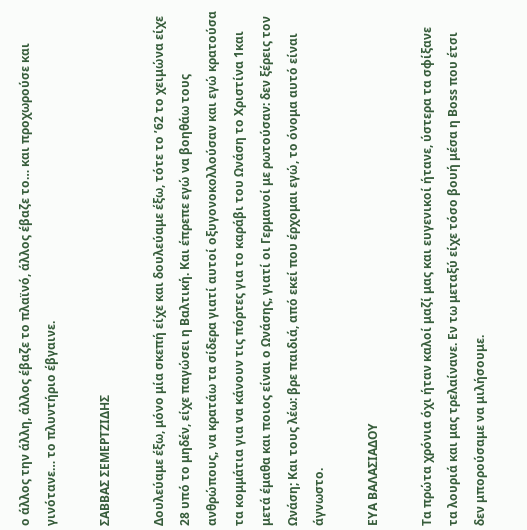ο άλλος την άλλη, άλλος έβαζε το πλαϊνό, άλλος έβαζε το… και προχωρούσε και γινότανε… το πλυντήριο έβγαινε.

ΣΑΒΒΑΣ ΣΕΜΕΡΤΖΙΔΗΣ

Δουλεύαμε έξω, μόνο μία σκεπή είχε και δουλεύαμε έξω, τότε το ’62 το χειμώνα είχε 28 υπό το μηδέν, είχε παγώσει η Βαλτική. Και έπρεπε εγώ να βοηθάω τους ανθρώπους, να κρατάω τα σίδερα γιατί αυτοί οξυγονοκολλούσαν και εγώ κρατούσα τα κομμάτια για να κάνουν τις πόρτες για το καράβι του Ωνάση το Χριστίνα 1και μετά έμαθα και ποιος είναι ο Ωνάσης, γιατί οι Γερμανοί με ρωτούσαν: δεν ξέρεις τον Ωνάση; Και τους λέω: βρε παιδιά, από εκεί που έρχομαι εγώ, το όνομα αυτό είναι άγνωστο.

ΕΥΑ ΒΑΛΑΣΙΑΔΟΥ

Τα πρώτα χρόνια όχι ήταν καλοί μαζί μας και ευγενικοί ήτανε, ύστερα τα σφίξανε τα λουριά και μας τρελαίνανε. Εν τω μεταξύ είχε τόσο βουή μέσα η Boss που έτσι δεν μπορούσαμε να μιλήσουμε.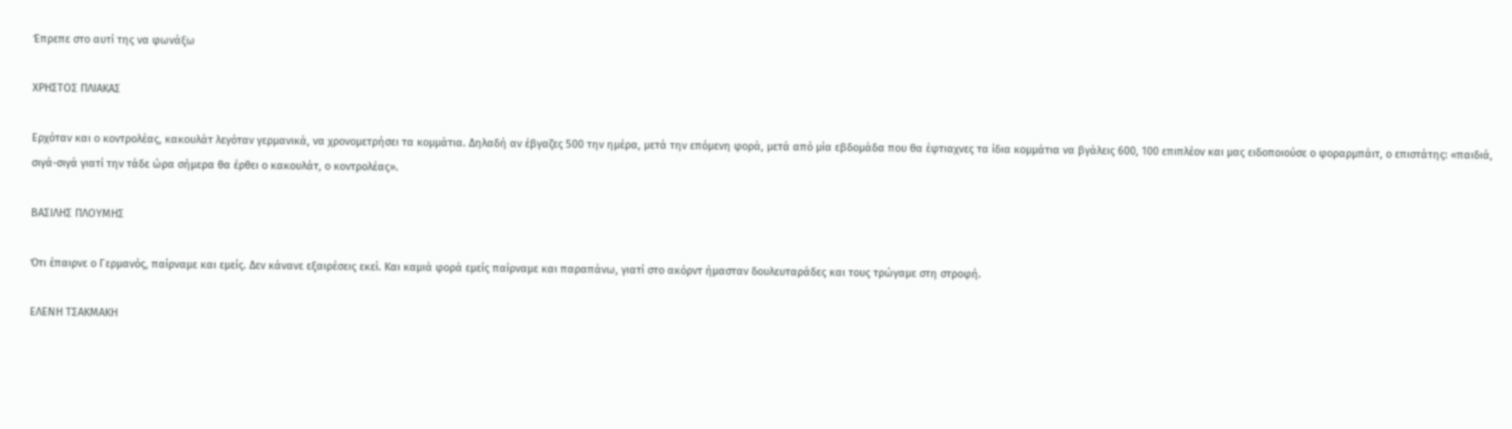Έπρεπε στο αυτί της να φωνάξω

ΧΡΗΣΤΟΣ ΠΛΙΑΚΑΣ

Ερχόταν και ο κοντρολέας, κακουλάτ λεγόταν γερμανικά, να χρονομετρήσει τα κομμάτια. Δηλαδή αν έβγαζες 500 την ημέρα, μετά την επόμενη φορά, μετά από μία εβδομάδα που θα έφτιαχνες τα ίδια κομμάτια να βγάλεις 600, 100 επιπλέον και μας ειδοποιούσε ο φοραρμπάιτ, ο επιστάτης: «παιδιά, σιγά-σιγά γιατί την τάδε ώρα σήμερα θα έρθει ο κακουλάτ, ο κοντρολέας».

ΒΑΣΙΛΗΣ ΠΛΟΥΜΗΣ

Ότι έπαιρνε ο Γερμανός, παίρναμε και εμείς. Δεν κάνανε εξαιρέσεις εκεί. Και καμιά φορά εμείς παίρναμε και παραπάνω, γιατί στο ακόρντ ήμασταν δουλευταράδες και τους τρώγαμε στη στροφή.

ΕΛΕΝΗ ΤΣΑΚΜΑΚΗ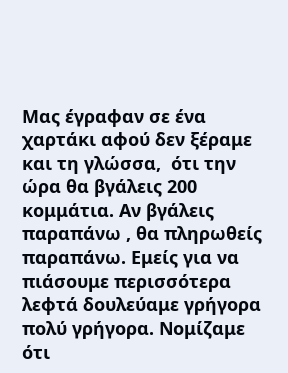Μας έγραφαν σε ένα χαρτάκι αφού δεν ξέραμε και τη γλώσσα,  ότι την ώρα θα βγάλεις 200 κομμάτια. Αν βγάλεις παραπάνω , θα πληρωθείς παραπάνω. Εμείς για να πιάσουμε περισσότερα λεφτά δουλεύαμε γρήγορα πολύ γρήγορα. Νομίζαμε ότι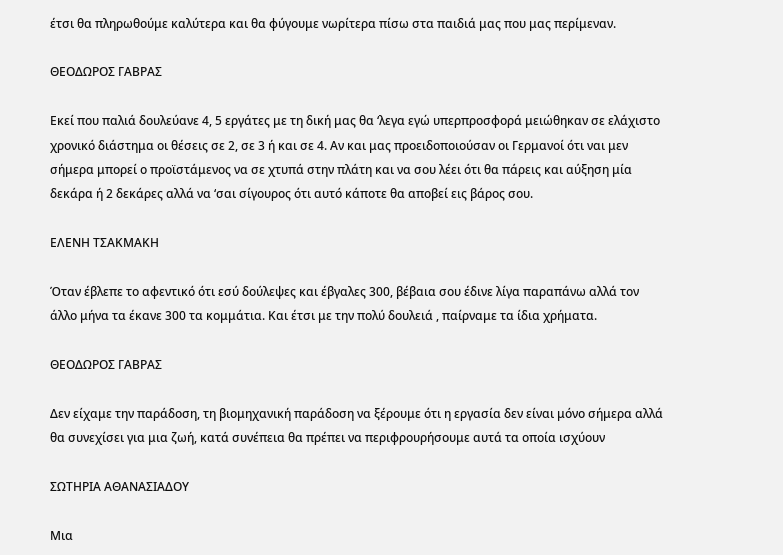έτσι θα πληρωθούμε καλύτερα και θα φύγουμε νωρίτερα πίσω στα παιδιά μας που μας περίμεναν.

ΘΕΟΔΩΡΟΣ ΓΑΒΡΑΣ

Εκεί που παλιά δουλεύανε 4, 5 εργάτες με τη δική μας θα ‘λεγα εγώ υπερπροσφορά μειώθηκαν σε ελάχιστο χρονικό διάστημα οι θέσεις σε 2, σε 3 ή και σε 4. Αν και μας προειδοποιούσαν οι Γερμανοί ότι ναι μεν σήμερα μπορεί ο προϊστάμενος να σε χτυπά στην πλάτη και να σου λέει ότι θα πάρεις και αύξηση μία δεκάρα ή 2 δεκάρες αλλά να ‘σαι σίγουρος ότι αυτό κάποτε θα αποβεί εις βάρος σου.

ΕΛΕΝΗ ΤΣΑΚΜΑΚΗ

Όταν έβλεπε το αφεντικό ότι εσύ δούλεψες και έβγαλες 300, βέβαια σου έδινε λίγα παραπάνω αλλά τον άλλο μήνα τα έκανε 300 τα κομμάτια. Και έτσι με την πολύ δουλειά , παίρναμε τα ίδια χρήματα.

ΘΕΟΔΩΡΟΣ ΓΑΒΡΑΣ

Δεν είχαμε την παράδοση, τη βιομηχανική παράδοση να ξέρουμε ότι η εργασία δεν είναι μόνο σήμερα αλλά θα συνεχίσει για μια ζωή, κατά συνέπεια θα πρέπει να περιφρουρήσουμε αυτά τα οποία ισχύουν

ΣΩΤΗΡΙΑ ΑΘΑΝΑΣΙΑΔΟΥ

Μια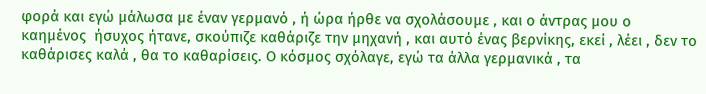φορά και εγώ μάλωσα με έναν γερμανό , ή ώρα ήρθε να σχολάσουμε , και ο άντρας μου ο καημένος  ήσυχος ήτανε, σκούπιζε καθάριζε την μηχανή , και αυτό ένας βερνίκης, εκεί , λέει , δεν το καθάρισες καλά , θα το καθαρίσεις. Ο κόσμος σχόλαγε, εγώ τα άλλα γερμανικά , τα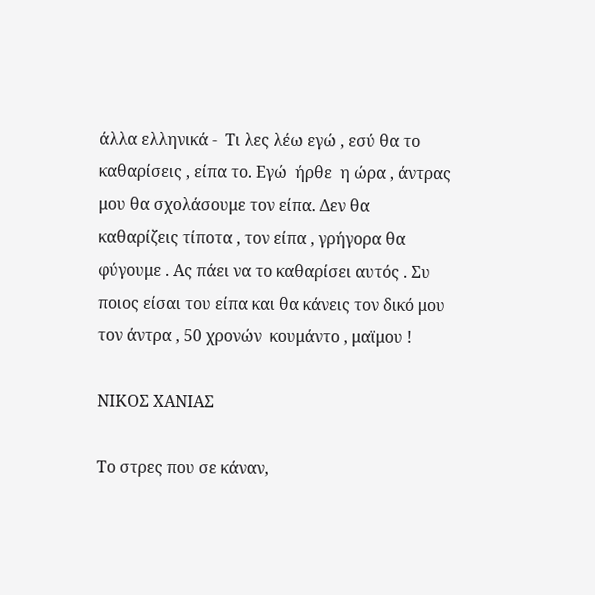άλλα ελληνικά -  Τι λες λέω εγώ , εσύ θα το καθαρίσεις , είπα το. Εγώ  ήρθε  η ώρα , άντρας μου θα σχολάσουμε τον είπα. Δεν θα καθαρίζεις τίποτα , τον είπα , γρήγορα θα φύγουμε . Ας πάει να το καθαρίσει αυτός . Συ ποιος είσαι του είπα και θα κάνεις τον δικό μου τον άντρα , 50 χρονών  κουμάντο , μαϊμου !

ΝΙΚΟΣ ΧΑΝΙΑΣ

Το στρες που σε κάναν,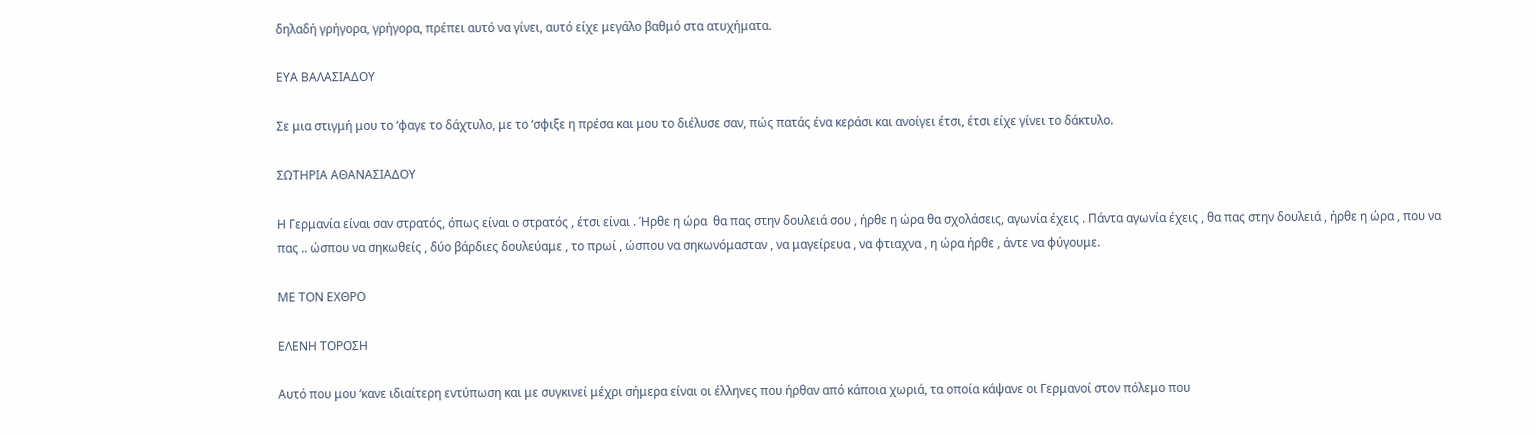δηλαδή γρήγορα, γρήγορα, πρέπει αυτό να γίνει, αυτό είχε μεγάλο βαθμό στα ατυχήματα.

ΕΥΑ ΒΑΛΑΣΙΑΔΟΥ

Σε μια στιγμή μου το ‘φαγε το δάχτυλο, με το ‘σφιξε η πρέσα και μου το διέλυσε σαν, πώς πατάς ένα κεράσι και ανοίγει έτσι, έτσι είχε γίνει το δάκτυλο.

ΣΩΤΗΡΙΑ ΑΘΑΝΑΣΙΑΔΟΥ

Η Γερμανία είναι σαν στρατός, όπως είναι ο στρατός , έτσι είναι . Ήρθε η ώρα  θα πας στην δουλειά σου , ήρθε η ώρα θα σχολάσεις, αγωνία έχεις . Πάντα αγωνία έχεις , θα πας στην δουλειά , ήρθε η ώρα , που να πας .. ώσπου να σηκωθείς , δύο βάρδιες δουλεύαμε , το πρωί , ώσπου να σηκωνόμασταν , να μαγείρευα , να φτιαχνα , η ώρα ήρθε , άντε να φύγουμε.

ΜΕ ΤΟΝ ΕΧΘΡΟ

ΕΛΕΝΗ ΤΟΡΟΣΗ

Αυτό που μου ‘κανε ιδιαίτερη εντύπωση και με συγκινεί μέχρι σήμερα είναι οι έλληνες που ήρθαν από κάποια χωριά, τα οποία κάψανε οι Γερμανοί στον πόλεμο που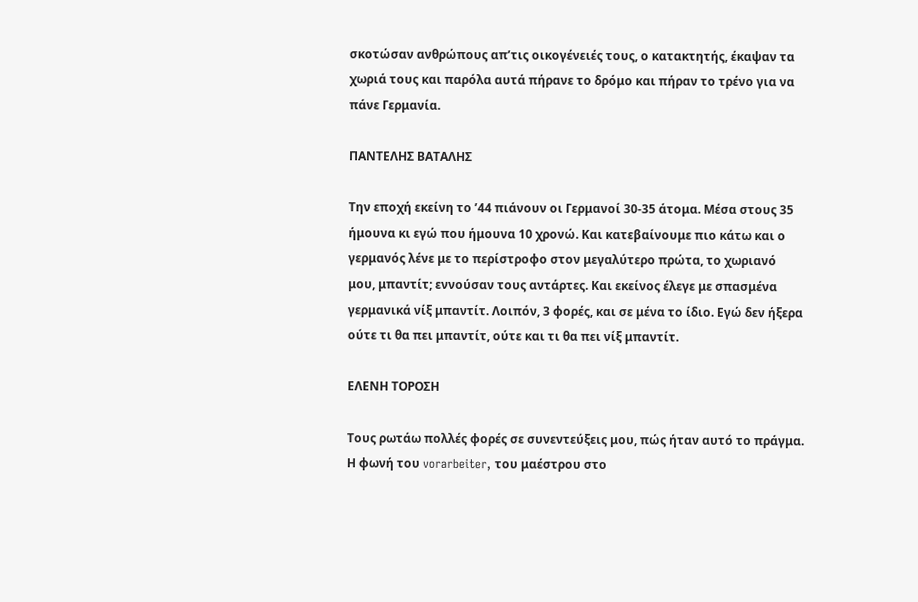σκοτώσαν ανθρώπους απ’τις οικογένειές τους, ο κατακτητής, έκαψαν τα χωριά τους και παρόλα αυτά πήρανε το δρόμο και πήραν το τρένο για να πάνε Γερμανία.

ΠΑΝΤΕΛΗΣ ΒΑΤΑΛΗΣ

Την εποχή εκείνη το ’44 πιάνουν οι Γερμανοί 30-35 άτομα. Μέσα στους 35 ήμουνα κι εγώ που ήμουνα 10 χρονώ. Και κατεβαίνουμε πιο κάτω και ο γερμανός λένε με το περίστροφο στον μεγαλύτερο πρώτα, το χωριανό μου, μπαντίτ; εννούσαν τους αντάρτες. Και εκείνος έλεγε με σπασμένα γερμανικά νίξ μπαντίτ. Λοιπόν, 3 φορές, και σε μένα το ίδιο. Εγώ δεν ήξερα ούτε τι θα πει μπαντίτ, ούτε και τι θα πει νίξ μπαντίτ.

ΕΛΕΝΗ ΤΟΡΟΣΗ

Τους ρωτάω πολλές φορές σε συνεντεύξεις μου, πώς ήταν αυτό το πράγμα. Η φωνή του vorarbeiter, του μαέστρου στο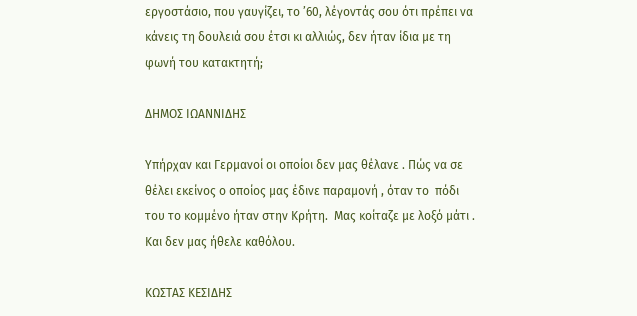εργοστάσιο, που γαυγίζει, το ’60, λέγοντάς σου ότι πρέπει να κάνεις τη δουλειά σου έτσι κι αλλιώς, δεν ήταν ίδια με τη φωνή του κατακτητή;

ΔΗΜΟΣ ΙΩΑΝΝΙΔΗΣ

Υπήρχαν και Γερμανοί οι οποίοι δεν μας θέλανε . Πώς να σε θέλει εκείνος ο οποίος μας έδινε παραμονή , όταν το  πόδι του το κομμένο ήταν στην Κρήτη.  Μας κοίταζε με λοξό μάτι . Και δεν μας ήθελε καθόλου.

ΚΩΣΤΑΣ ΚΕΣΙΔΗΣ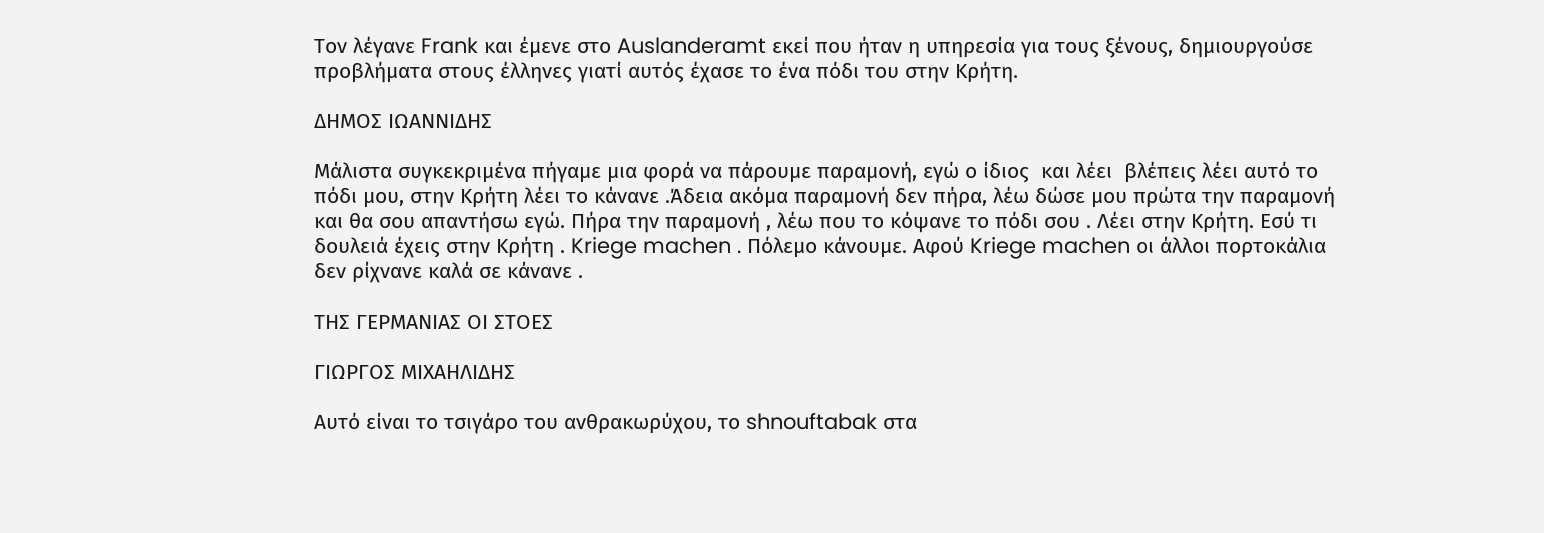Τον λέγανε Frank και έμενε στο Auslanderamt εκεί που ήταν η υπηρεσία για τους ξένους, δημιουργούσε προβλήματα στους έλληνες γιατί αυτός έχασε το ένα πόδι του στην Κρήτη.

ΔΗΜΟΣ ΙΩΑΝΝΙΔΗΣ

Μάλιστα συγκεκριμένα πήγαμε μια φορά να πάρουμε παραμονή, εγώ ο ίδιος  και λέει  βλέπεις λέει αυτό το πόδι μου, στην Κρήτη λέει το κάνανε .Άδεια ακόμα παραμονή δεν πήρα, λέω δώσε μου πρώτα την παραμονή και θα σου απαντήσω εγώ. Πήρα την παραμονή , λέω που το κόψανε το πόδι σου . Λέει στην Κρήτη. Εσύ τι δουλειά έχεις στην Κρήτη . Kriege machen . Πόλεμο κάνουμε. Αφού Kriege machen οι άλλοι πορτοκάλια δεν ρίχνανε καλά σε κάνανε .

ΤΗΣ ΓΕΡΜΑΝΙΑΣ ΟΙ ΣΤΟΕΣ

ΓΙΩΡΓΟΣ ΜΙΧΑΗΛΙΔΗΣ

Αυτό είναι το τσιγάρο του ανθρακωρύχου, το shnouftabak στα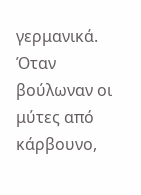γερμανικά. Όταν βούλωναν οι μύτες από κάρβουνο,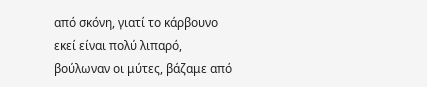από σκόνη, γιατί το κάρβουνο εκεί είναι πολύ λιπαρό, βούλωναν οι μύτες, βάζαμε από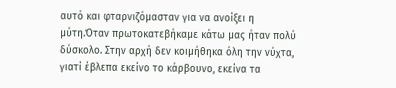αυτό και φταρνιζόμασταν για να ανοίξει η μύτη.Όταν πρωτοκατεβήκαμε κάτω μας ήταν πολύ δύσκολο. Στην αρχή δεν κοιμήθηκα όλη την νύχτα, γιατί έβλεπα εκείνο το κάρβουνο, εκείνα τα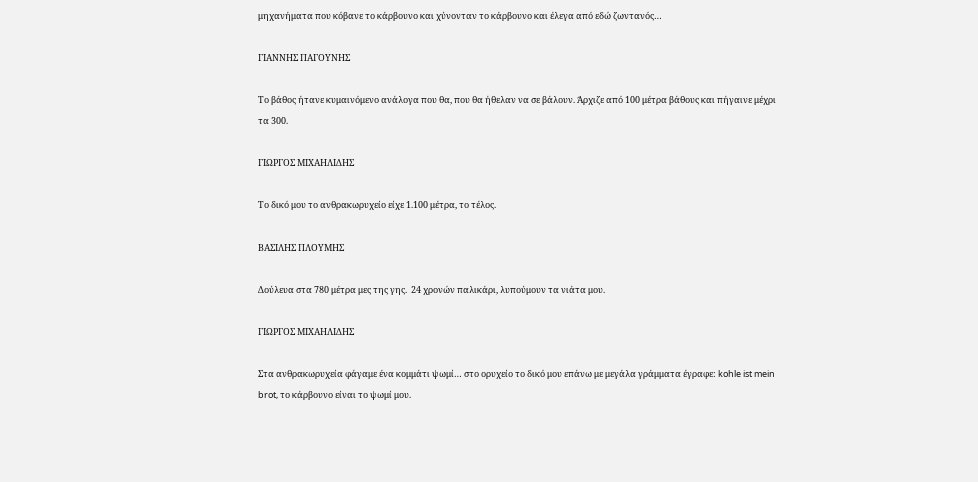μηχανήματα που κόβανε το κάρβουνο και χύνονταν το κάρβουνο και έλεγα από εδώ ζωντανός…

ΓΙΑΝΝΗΣ ΠΑΓΟΥΝΗΣ

Το βάθος ήτανε κυμαινόμενο ανάλογα που θα, που θα ήθελαν να σε βάλουν. Άρχιζε από 100 μέτρα βάθους και πήγαινε μέχρι τα 300.

ΓΙΩΡΓΟΣ ΜΙΧΑΗΛΙΔΗΣ

Το δικό μου το ανθρακωρυχείο είχε 1.100 μέτρα, το τέλος.

ΒΑΣΙΛΗΣ ΠΛΟΥΜΗΣ

Δούλευα στα 780 μέτρα μες της γης.  24 χρονών παλικάρι, λυπούμουν τα νιάτα μου.

ΓΙΩΡΓΟΣ ΜΙΧΑΗΛΙΔΗΣ

Στα ανθρακωρυχεία φάγαμε ένα κομμάτι ψωμί… στο ορυχείο το δικό μου επάνω με μεγάλα γράμματα έγραφε: kohle ist mein brot, το κάρβουνο είναι το ψωμί μου.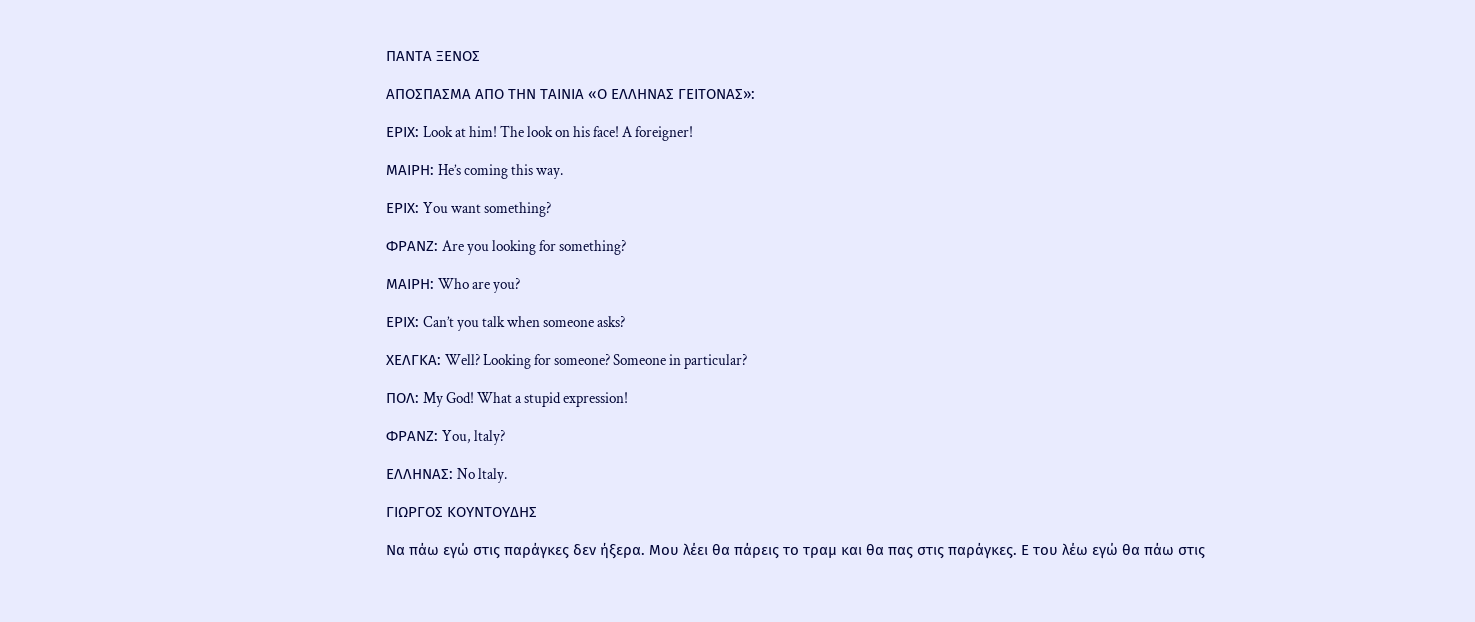ΠΑΝΤΑ ΞΕΝΟΣ

ΑΠΟΣΠΑΣΜΑ ΑΠΟ ΤΗΝ ΤΑΙΝΙΑ «Ο ΕΛΛΗΝΑΣ ΓΕΙΤΟΝΑΣ»:

ΕΡΙΧ: Look at him! The look on his face! A foreigner!

ΜΑΙΡΗ: He’s coming this way.

ΕΡΙΧ: You want something?

ΦΡΑΝΖ: Are you looking for something?

ΜΑΙΡΗ: Who are you?

ΕΡΙΧ: Can’t you talk when someone asks?

ΧΕΛΓΚΑ: Well? Looking for someone? Someone in particular?

ΠΟΛ: My God! What a stupid expression!

ΦΡΑΝΖ: You, ltaly?

ΕΛΛΗΝΑΣ: No ltaly.

ΓΙΩΡΓΟΣ ΚΟΥΝΤΟΥΔΗΣ

Να πάω εγώ στις παράγκες δεν ήξερα. Μου λέει θα πάρεις το τραμ και θα πας στις παράγκες. Ε του λέω εγώ θα πάω στις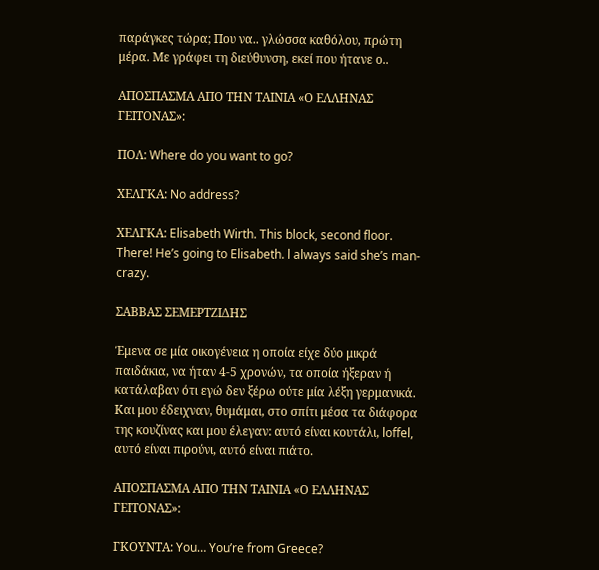παράγκες τώρα; Που να.. γλώσσα καθόλου, πρώτη μέρα. Με γράφει τη διεύθυνση, εκεί που ήτανε ο..

ΑΠΟΣΠΑΣΜΑ ΑΠΟ ΤΗΝ ΤΑΙΝΙΑ «Ο ΕΛΛΗΝΑΣ ΓΕΙΤΟΝΑΣ»:

ΠΟΛ: Where do you want to go?

ΧΕΛΓΚΑ: No address?

ΧΕΛΓΚΑ: Elisabeth Wirth. This block, second floor. There! He’s going to Elisabeth. l always said she’s man-crazy.

ΣΑΒΒΑΣ ΣΕΜΕΡΤΖΙΔΗΣ

Έμενα σε μία οικογένεια η οποία είχε δύο μικρά παιδάκια, να ήταν 4-5 χρονών, τα οποία ήξεραν ή κατάλαβαν ότι εγώ δεν ξέρω ούτε μία λέξη γερμανικά. Και μου έδειχναν, θυμάμαι, στο σπίτι μέσα τα διάφορα της κουζίνας και μου έλεγαν: αυτό είναι κουτάλι, loffel, αυτό είναι πιρούνι, αυτό είναι πιάτο.

ΑΠΟΣΠΑΣΜΑ ΑΠΟ ΤΗΝ ΤΑΙΝΙΑ «Ο ΕΛΛΗΝΑΣ ΓΕΙΤΟΝΑΣ»:

ΓΚΟΥΝΤΑ: You… You’re from Greece?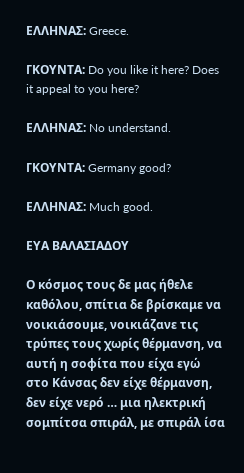ΕΛΛΗΝΑΣ: Greece.

ΓΚΟΥΝΤΑ: Do you like it here? Does it appeal to you here?

ΕΛΛΗΝΑΣ: No understand.

ΓΚΟΥΝΤΑ: Germany good?

ΕΛΛΗΝΑΣ: Much good.

ΕΥΑ ΒΑΛΑΣΙΑΔΟΥ

Ο κόσμος τους δε μας ήθελε καθόλου, σπίτια δε βρίσκαμε να νοικιάσουμε, νοικιάζανε τις τρύπες τους χωρίς θέρμανση, να αυτή η σοφίτα που είχα εγώ στο Κάνσας δεν είχε θέρμανση, δεν είχε νερό … μια ηλεκτρική σομπίτσα σπιράλ, με σπιράλ ίσα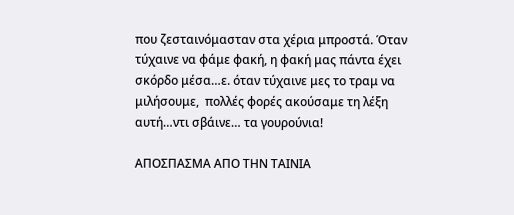που ζεσταινόμασταν στα χέρια μπροστά. Όταν τύχαινε να φάμε φακή, η φακή μας πάντα έχει σκόρδο μέσα…ε. όταν τύχαινε μες το τραμ να μιλήσουμε,  πολλές φορές ακούσαμε τη λέξη αυτή…ντι σβάινε… τα γουρούνια!

ΑΠΟΣΠΑΣΜΑ ΑΠΟ ΤΗΝ ΤΑΙΝΙΑ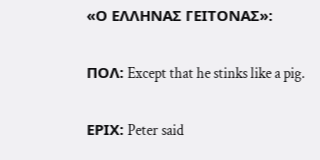«Ο ΕΛΛΗΝΑΣ ΓΕΙΤΟΝΑΣ»:

ΠΟΛ: Except that he stinks like a pig.

ΕΡΙΧ: Peter said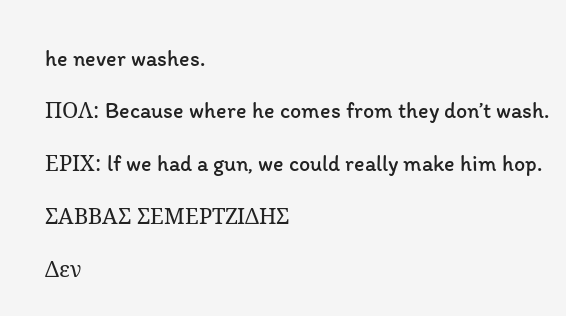he never washes.

ΠΟΛ: Because where he comes from they don’t wash.

ΕΡΙΧ: lf we had a gun, we could really make him hop.

ΣΑΒΒΑΣ ΣΕΜΕΡΤΖΙΔΗΣ

Δεν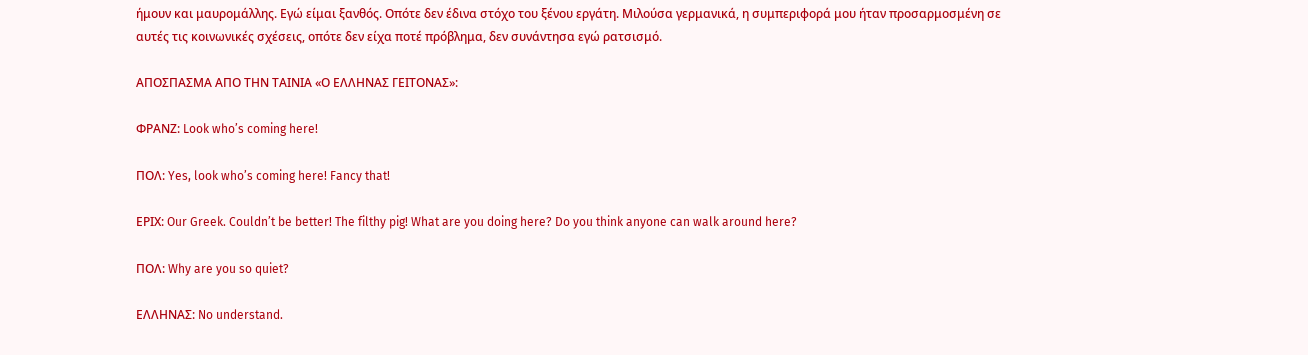ήμουν και μαυρομάλλης. Εγώ είμαι ξανθός. Οπότε δεν έδινα στόχο του ξένου εργάτη. Μιλούσα γερμανικά, η συμπεριφορά μου ήταν προσαρμοσμένη σε αυτές τις κοινωνικές σχέσεις, οπότε δεν είχα ποτέ πρόβλημα, δεν συνάντησα εγώ ρατσισμό.

ΑΠΟΣΠΑΣΜΑ ΑΠΟ ΤΗΝ ΤΑΙΝΙΑ «Ο ΕΛΛΗΝΑΣ ΓΕΙΤΟΝΑΣ»:

ΦΡΑΝΖ: Look who’s coming here!

ΠΟΛ: Yes, look who’s coming here! Fancy that!

ΕΡΙΧ: Our Greek. Couldn’t be better! The filthy pig! What are you doing here? Do you think anyone can walk around here?

ΠΟΛ: Why are you so quiet?

ΕΛΛΗΝΑΣ: No understand.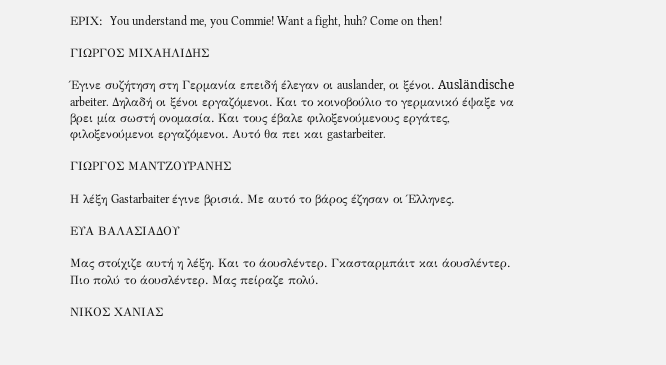ΕΡΙΧ:  You understand me, you Commie! Want a fight, huh? Come on then!

ΓΙΩΡΓΟΣ ΜΙΧΑΗΛΙΔΗΣ

Έγινε συζήτηση στη Γερμανία επειδή έλεγαν οι auslander, οι ξένοι. Ausländische arbeiter. Δηλαδή οι ξένοι εργαζόμενοι. Και το κοινοβούλιο το γερμανικό έψαξε να βρει μία σωστή ονομασία. Και τους έβαλε φιλοξενούμενους εργάτες, φιλοξενούμενοι εργαζόμενοι. Αυτό θα πει και gastarbeiter.

ΓΙΩΡΓΟΣ ΜΑΝΤΖΟΥΡΑΝΗΣ

Η λέξη Gastarbaiter έγινε βρισιά. Με αυτό το βάρος έζησαν οι Έλληνες.

ΕΥΑ ΒΑΛΑΣΙΑΔΟΥ

Μας στοίχιζε αυτή η λέξη. Και το άουσλέντερ. Γκασταρμπάιτ και άουσλέντερ. Πιο πολύ το άουσλέντερ. Μας πείραζε πολύ.

ΝΙΚΟΣ ΧΑΝΙΑΣ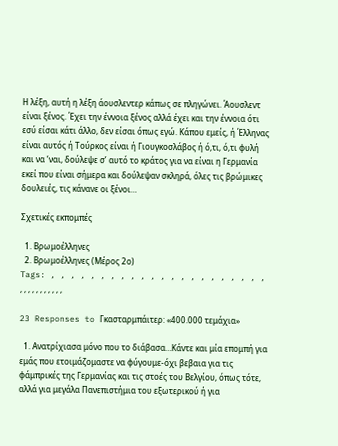Η λέξη, αυτή η λέξη άουσλεντερ κάπως σε πληγώνει. Άουσλεντ είναι ξένος. Έχει την έννοια ξένος αλλά έχει και την έννοια ότι εσύ είσαι κάτι άλλο, δεν είσαι όπως εγώ. Κάπου εμείς, ή Έλληνας είναι αυτός ή Τούρκος είναι ή Γιουγκοσλάβος ή ό,τι, ό,τι φυλή και να ‘ναι, δούλεψε σ’ αυτό το κράτος για να είναι η Γερμανία εκεί που είναι σήμερα και δούλεψαν σκληρά, όλες τις βρώμικες δουλειές, τις κάνανε οι ξένοι…

Σχετικές εκπομπές

  1. Βρωμοέλληνες
  2. Βρωμοέλληνες (Μέρος 2ο)
Tags: , , , , , , , , , , , , , , , , , , , , , , , , , , , , , , , , ,

23 Responses to Γκασταρμπάιτερ: «400.000 τεμάχια»

  1. Ανατρίχιασα μόνο που το διάβασα…Κάντε και μία επομπή για εμάς που ετοιμάζομαστε να φύγουμε-όχι βεβαια για τις φάμπρικές της Γερμανίας και τις στοές του Βελγίου, όπως τότε, αλλά για μεγάλα Πανεπιστήμια του εξωτερικού ή για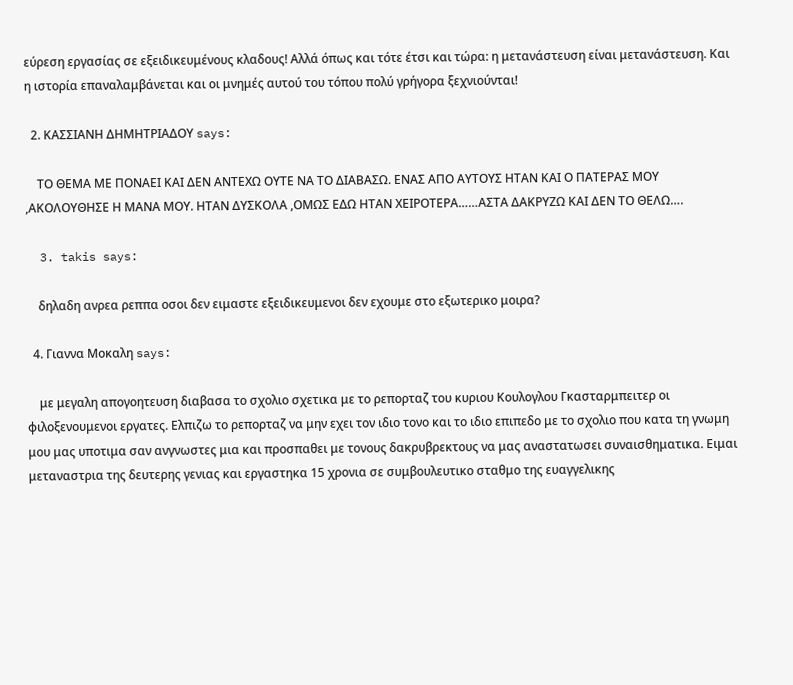εύρεση εργασίας σε εξειδικευμένους κλαδους! Αλλά όπως και τότε έτσι και τώρα: η μετανάστευση είναι μετανάστευση. Και η ιστορία επαναλαμβάνεται και οι μνημές αυτού του τόπου πολύ γρήγορα ξεχνιούνται!

  2. ΚΑΣΣΙΑΝΗ ΔΗΜΗΤΡΙΑΔΟΥ says:

    ΤΟ ΘΕΜΑ ΜΕ ΠΟΝΑΕΙ ΚΑΙ ΔΕΝ ΑΝΤΕΧΩ ΟΥΤΕ ΝΑ ΤΟ ΔΙΑΒΑΣΩ. ΕΝΑΣ ΑΠΟ ΑΥΤΟΥΣ ΗΤΑΝ ΚΑΙ Ο ΠΑΤΕΡΑΣ ΜΟΥ ,ΑΚΟΛΟΥΘΗΣΕ Η ΜΑΝΑ ΜΟΥ. ΗΤΑΝ ΔΥΣΚΟΛΑ ,ΟΜΩΣ ΕΔΩ ΗΤΑΝ ΧΕΙΡΟΤΕΡΑ……ΑΣΤΑ ΔΑΚΡΥΖΩ ΚΑΙ ΔΕΝ ΤΟ ΘΕΛΩ….

  3. takis says:

    δηλαδη ανρεα ρεππα οσοι δεν ειμαστε εξειδικευμενοι δεν εχουμε στο εξωτερικο μοιρα?

  4. Γιαννα Μοκαλη says:

    με μεγαλη απογοητευση διαβασα το σχολιο σχετικα με το ρεπορταζ του κυριου Κουλογλου Γκασταρμπειτερ οι φιλοξενουμενοι εργατες. Ελπιζω το ρεπορταζ να μην εχει τον ιδιο τονο και το ιδιο επιπεδο με το σχολιο που κατα τη γνωμη μου μας υποτιμα σαν ανγνωστες μια και προσπαθει με τονους δακρυβρεκτους να μας αναστατωσει συναισθηματικα. Ειμαι μεταναστρια της δευτερης γενιας και εργαστηκα 15 χρονια σε συμβουλευτικο σταθμο της ευαγγελικης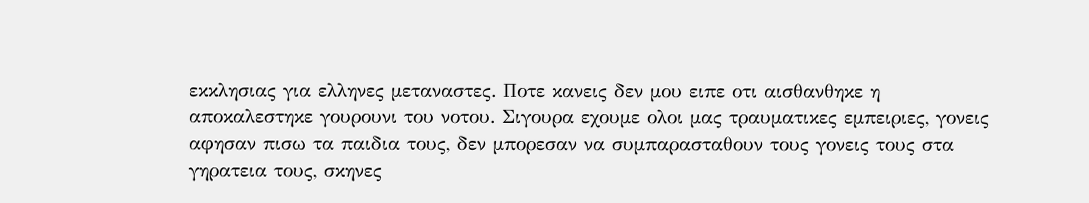εκκλησιας για ελληνες μεταναστες. Ποτε κανεις δεν μου ειπε οτι αισθανθηκε η αποκαλεστηκε γουρουνι του νοτου. Σιγουρα εχουμε ολοι μας τραυματικες εμπειριες, γονεις αφησαν πισω τα παιδια τους, δεν μπορεσαν να συμπαρασταθουν τους γονεις τους στα γηρατεια τους, σκηνες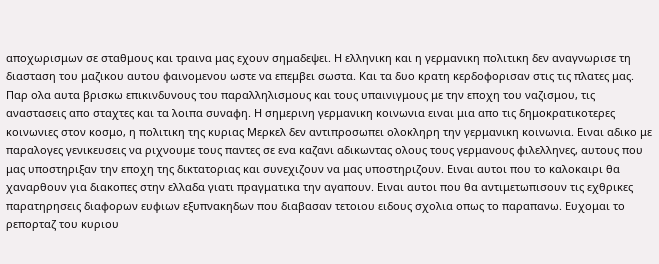αποχωρισμων σε σταθμους και τραινα μας εχουν σημαδεψει. Η ελληνικη και η γερμανικη πολιτικη δεν αναγνωρισε τη διασταση του μαζικου αυτου φαινομενου ωστε να επεμβει σωστα. Και τα δυο κρατη κερδοφορισαν στις τις πλατες μας. Παρ ολα αυτα βρισκω επικινδυνους του παραλληλισμους και τους υπαινιγμους με την εποχη του ναζισμου, τις αναστασεις απο σταχτες και τα λοιπα συναφη. Η σημερινη γερμανικη κοινωνια ειναι μια απο τις δημοκρατικοτερες κοινωνιες στον κοσμο, η πολιτικη της κυριας Μερκελ δεν αντιπροσωπει ολοκληρη την γερμανικη κοινωνια. Ειναι αδικο με παραλογες γενικευσεις να ριχνουμε τους παντες σε ενα καζανι αδικωντας ολους τους γερμανους φιλελληνες, αυτους που μας υποστηριξαν την εποχη της δικτατοριας και συνεχιζουν να μας υποστηριζουν. Ειναι αυτοι που το καλοκαιρι θα χαναρθουν για διακοπες στην ελλαδα γιατι πραγματικα την αγαπουν. Ειναι αυτοι που θα αντιμετωπισουν τις εχθρικες παρατηρησεις διαφορων ευφιων εξυπνακηδων που διαβασαν τετοιου ειδους σχολια οπως το παραπανω. Ευχομαι το ρεπορταζ του κυριου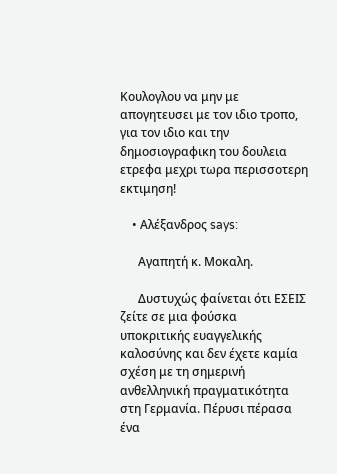Κουλογλου να μην με απογητευσει με τον ιδιο τροπο, για τον ιδιο και την δημοσιογραφικη του δουλεια ετρεφα μεχρι τωρα περισσοτερη εκτιμηση!

    • Αλέξανδρος says:

      Αγαπητή κ. Μοκαλη.

      Δυστυχώς φαίνεται ότι ΕΣΕΙΣ ζείτε σε μια φούσκα υποκριτικής ευαγγελικής καλοσύνης και δεν έχετε καμία σχέση με τη σημερινή ανθελληνική πραγματικότητα στη Γερμανία. Πέρυσι πέρασα ένα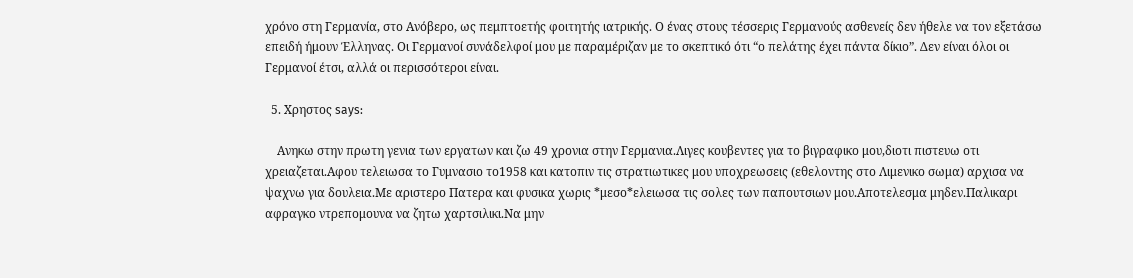χρόνο στη Γερμανία, στο Ανόβερο, ως πεμπτοετής φοιτητής ιατρικής. Ο ένας στους τέσσερις Γερμανούς ασθενείς δεν ήθελε να τον εξετάσω επειδή ήμουν Έλληνας. Οι Γερμανοί συνάδελφοί μου με παραμέριζαν με το σκεπτικό ότι “ο πελάτης έχει πάντα δίκιο”. Δεν είναι όλοι οι Γερμανοί έτσι, αλλά οι περισσότεροι είναι.

  5. Χρηστος says:

    Aνηκω στην πρωτη γενια των εργατων και ζω 49 χρονια στην Γερμανια.Λιγες κουβεντες για το βιγραφικο μου,διοτι πιστευω οτι χρειαζεται.Αφου τελειωσα το Γυμνασιο το1958 και κατοπιν τις στρατιωτικες μου υποχρεωσεις (εθελοντης στο Λιμενικο σωμα) αρχισα να ψαχνω για δουλεια.Με αριστερο Πατερα και φυσικα χωρις *μεσο*ελειωσα τις σολες των παπουτσιων μου.Αποτελεσμα μηδεν.Παλικαρι αφραγκο ντρεπομουνα να ζητω χαρτσιλικι.Να μην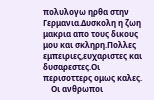πολυλογω ηρθα στην Γερμανια.Δυσκολη η ζωη μακρια απο τους δικους μου και σκληρη.Πολλες εμπειριες,ευχαριστες και δυσαρεστες.Οι περισοττερς ομως καλες.
    Οι ανθρωποι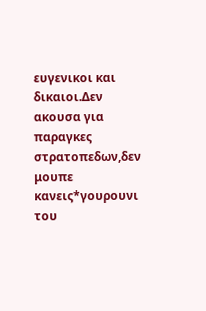ευγενικοι και δικαιοι.Δεν ακουσα για παραγκες στρατοπεδων,δεν μουπε κανεις*γουρουνι του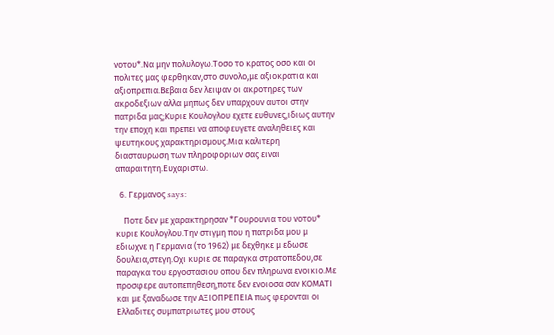νοτου*.Να μην πολυλογω.Τοσο το κρατος οσο και οι πολιτες μας φερθηκαν,στο συνολο,με αξιοκρατια και αξιοπρεπια.Βεβαια δεν λειψαν οι ακροτηρες των ακροδεξιων αλλα μηπως δεν υπαρχουν αυτοι στην πατριδα μας;Κυριε Κουλογλου εχετε ευθυνες,ιδιως αυτην την εποχη και πρεπει να αποφευγετε αναληθειες και ψευτηκους χαρακτηρισμους.Μια καλιτερη διασταυρωση των πληροφοριων σας ειναι απαραιτητη.Ευχαριστω.

  6. Γερμανος says:

    Ποτε δεν με χαρακτηρησαν *Γουρουνια του νοτου* κυριε Κουλογλου.Την στιγμη που η πατριδα μου μ εδιωχνε η Γερμανια (το 1962) με δεχθηκε μ εδωσε δουλεια,στεγη.Οχι κυριε σε παραγκα στρατοπεδου,σε παραγκα του εργοστασιου οπου δεν πληρωνα ενοικιο.Με προσφερε αυτοπεπηθεση,ποτε δεν ενοιοσα σαν ΚΟΜΑΤΙ και με ξαναδωσε την ΑΞΙΟΠΡΕΠΕΙΑ πως φερονται οι Ελλαδιτες συμπατριωτες μου στους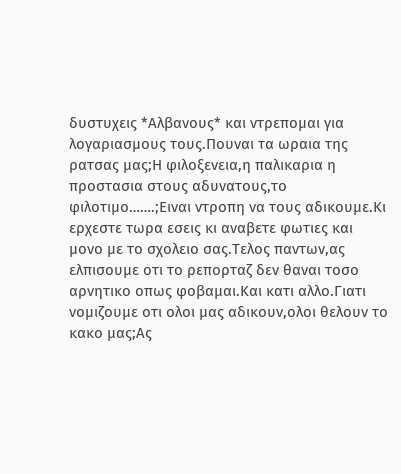δυστυχεις *Αλβανους* και ντρεπομαι για λογαριασμους τους.Πουναι τα ωραια της ρατσας μας;Η φιλοξενεια,η παλικαρια η προστασια στους αδυνατους,το φιλοτιμο…….;Ειναι ντροπη να τους αδικουμε.Κι ερχεστε τωρα εσεις κι αναβετε φωτιες και μονο με το σχολειο σας.Τελος παντων,ας ελπισουμε οτι το ρεπορταζ δεν θαναι τοσο αρνητικο οπως φοβαμαι.Και κατι αλλο.Γιατι νομιζουμε οτι ολοι μας αδικουν,ολοι θελουν το κακο μας;Ας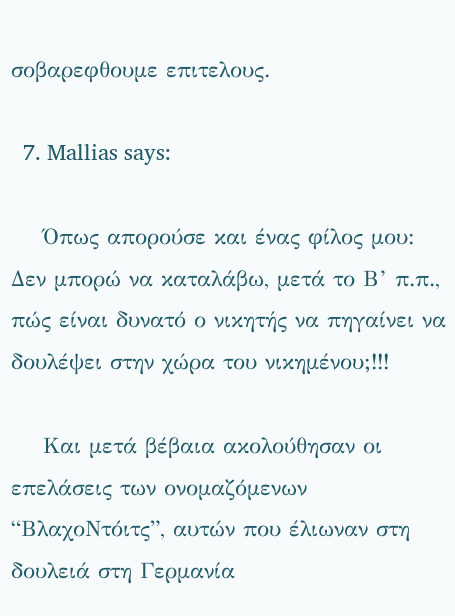σοβαρεφθουμε επιτελους.

  7. Mallias says:

    Όπως απορούσε και ένας φίλος μου: Δεν μπορώ να καταλάβω, μετά το Β’ π.π., πώς είναι δυνατό ο νικητής να πηγαίνει να δουλέψει στην χώρα του νικημένου;!!!

    Και μετά βέβαια ακολούθησαν οι επελάσεις των ονομαζόμενων “ΒλαχοΝτόιτς”, αυτών που έλιωναν στη δουλειά στη Γερμανία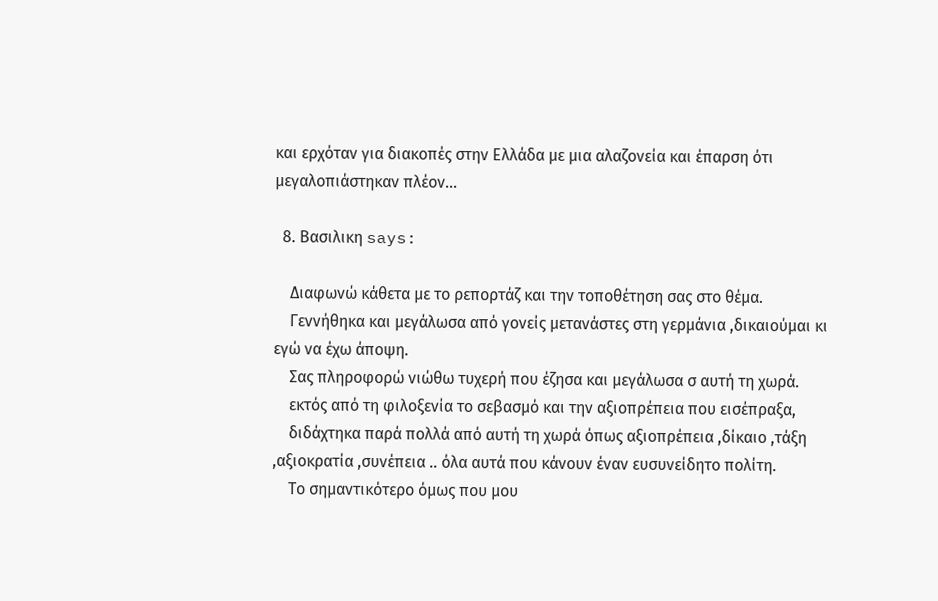και ερχόταν για διακοπές στην Ελλάδα με μια αλαζονεία και έπαρση ότι μεγαλοπιάστηκαν πλέον…

  8. Βασιλικη says:

    Διαφωνώ κάθετα με το ρεπορτάζ και την τοποθέτηση σας στο θέμα.
    Γεννήθηκα και μεγάλωσα από γονείς μετανάστες στη γερμάνια ,δικαιούμαι κι εγώ να έχω άποψη.
    Σας πληροφορώ νιώθω τυχερή που έζησα και μεγάλωσα σ αυτή τη χωρά.
    εκτός από τη φιλοξενία το σεβασμό και την αξιοπρέπεια που εισέπραξα,
    διδάχτηκα παρά πολλά από αυτή τη χωρά όπως αξιοπρέπεια ,δίκαιο ,τάξη ,αξιοκρατία ,συνέπεια .. όλα αυτά που κάνουν έναν ευσυνείδητο πολίτη.
    Το σημαντικότερο όμως που μου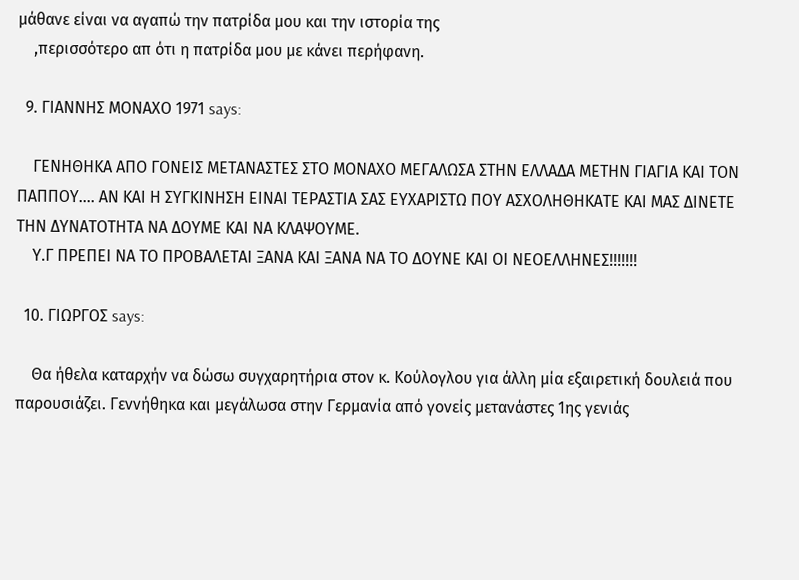μάθανε είναι να αγαπώ την πατρίδα μου και την ιστορία της
    ,περισσότερο απ ότι η πατρίδα μου με κάνει περήφανη.

  9. ΓΙΑΝΝΗΣ ΜΟΝΑΧΟ 1971 says:

    ΓΕΝΗΘΗΚΑ ΑΠΟ ΓΟΝΕΙΣ ΜΕΤΑΝΑΣΤΕΣ ΣΤΟ ΜΟΝΑΧΟ ΜΕΓΑΛΩΣΑ ΣΤΗΝ ΕΛΛΑΔΑ ΜΕΤΗΝ ΓΙΑΓΙΑ ΚΑΙ ΤΟΝ ΠΑΠΠΟΥ…. ΑΝ ΚΑΙ Η ΣΥΓΚΙΝΗΣΗ ΕΙΝΑΙ ΤΕΡΑΣΤΙΑ ΣΑΣ ΕΥΧΑΡΙΣΤΩ ΠΟΥ ΑΣΧΟΛΗΘΗΚΑΤΕ ΚΑΙ ΜΑΣ ΔΙΝΕΤΕ ΤΗΝ ΔΥΝΑΤΟΤΗΤΑ ΝΑ ΔΟΥΜΕ ΚΑΙ ΝΑ ΚΛΑΨΟΥΜΕ.
    Υ.Γ ΠΡΕΠΕΙ ΝΑ ΤΟ ΠΡΟΒΑΛΕΤΑΙ ΞΑΝΑ ΚΑΙ ΞΑΝΑ ΝΑ ΤΟ ΔΟΥΝΕ ΚΑΙ ΟΙ ΝΕΟΕΛΛΗΝΕΣ!!!!!!!

  10. ΓΙΩΡΓΟΣ says:

    Θα ήθελα καταρχήν να δώσω συγχαρητήρια στον κ. Κούλογλου για άλλη μία εξαιρετική δουλειά που παρουσιάζει. Γεννήθηκα και μεγάλωσα στην Γερμανία από γονείς μετανάστες 1ης γενιάς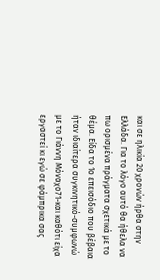και σε ηλικία 20 χρονών ήρθα στην Ελλάδα. Για το λόγο αυτό θα ήθελα να πω ορισμένα πράγματα σχετικά με το θέμα. Είδα το 1ο επεισόδιο που βέβαια ήταν ιδιαίτερα συγκινητικό-συμφωνώ με το Γιάννη Μόναχο71-και καθότι είχα εργαστεί κι εγώ σε φάμπρικα σας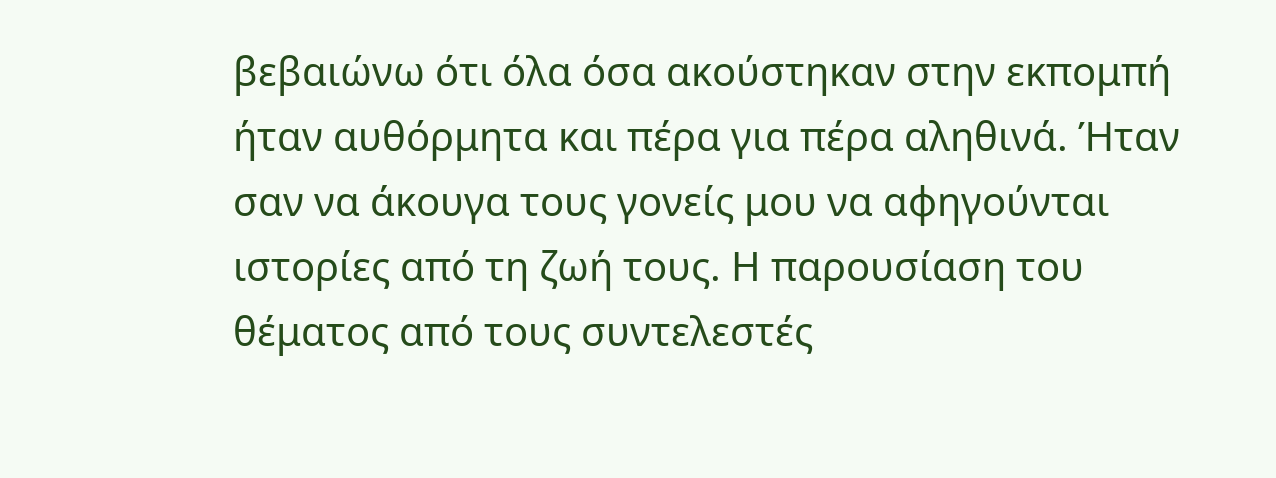βεβαιώνω ότι όλα όσα ακούστηκαν στην εκπομπή ήταν αυθόρμητα και πέρα για πέρα αληθινά. Ήταν σαν να άκουγα τους γονείς μου να αφηγούνται ιστορίες από τη ζωή τους. Η παρουσίαση του θέματος από τους συντελεστές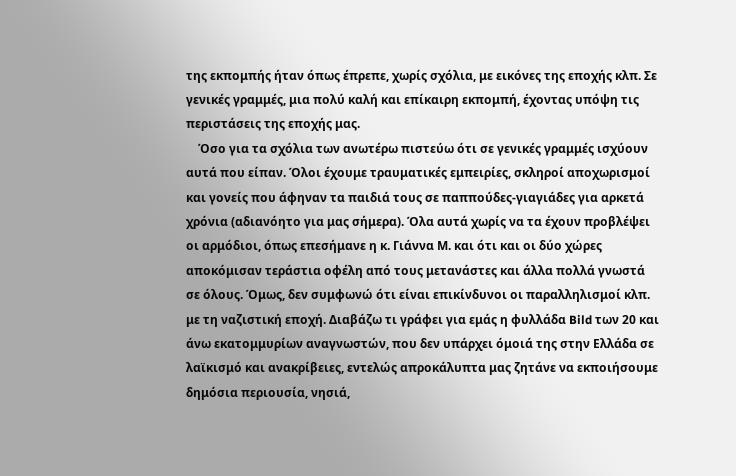της εκπομπής ήταν όπως έπρεπε, χωρίς σχόλια, με εικόνες της εποχής κλπ. Σε γενικές γραμμές, μια πολύ καλή και επίκαιρη εκπομπή, έχοντας υπόψη τις περιστάσεις της εποχής μας.
    Όσο για τα σχόλια των ανωτέρω πιστεύω ότι σε γενικές γραμμές ισχύουν αυτά που είπαν. Όλοι έχουμε τραυματικές εμπειρίες, σκληροί αποχωρισμοί και γονείς που άφηναν τα παιδιά τους σε παππούδες-γιαγιάδες για αρκετά χρόνια (αδιανόητο για μας σήμερα). Όλα αυτά χωρίς να τα έχουν προβλέψει οι αρμόδιοι, όπως επεσήμανε η κ. Γιάννα Μ. και ότι και οι δύο χώρες αποκόμισαν τεράστια οφέλη από τους μετανάστες και άλλα πολλά γνωστά σε όλους. Όμως, δεν συμφωνώ ότι είναι επικίνδυνοι οι παραλληλισμοί κλπ. με τη ναζιστική εποχή. Διαβάζω τι γράφει για εμάς η φυλλάδα Bild των 20 και άνω εκατομμυρίων αναγνωστών, που δεν υπάρχει όμοιά της στην Ελλάδα σε λαϊκισμό και ανακρίβειες, εντελώς απροκάλυπτα μας ζητάνε να εκποιήσουμε δημόσια περιουσία, νησιά,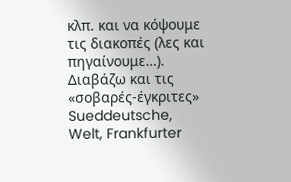κλπ. και να κόψουμε τις διακοπές (λες και πηγαίνουμε…). Διαβάζω και τις «σοβαρές-έγκριτες» Sueddeutsche, Welt, Frankfurter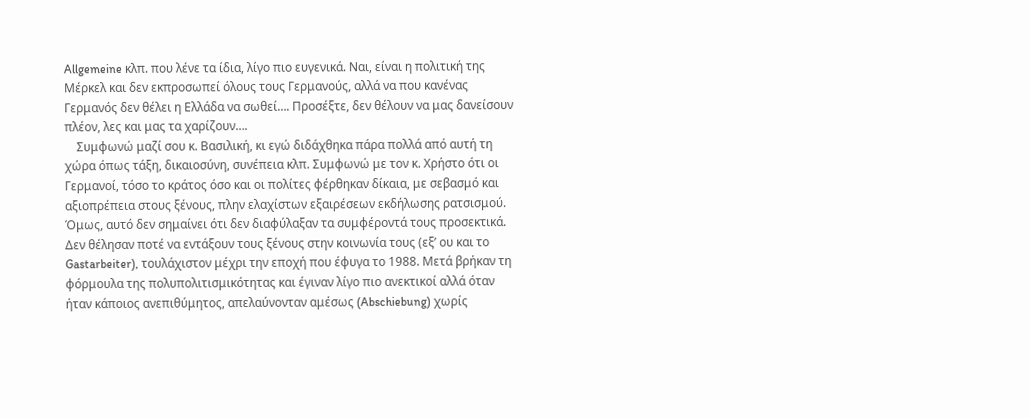Allgemeine κλπ. που λένε τα ίδια, λίγο πιο ευγενικά. Ναι, είναι η πολιτική της Μέρκελ και δεν εκπροσωπεί όλους τους Γερμανούς, αλλά να που κανένας Γερμανός δεν θέλει η Ελλάδα να σωθεί…. Προσέξτε, δεν θέλουν να μας δανείσουν πλέον, λες και μας τα χαρίζουν….
    Συμφωνώ μαζί σου κ. Βασιλική, κι εγώ διδάχθηκα πάρα πολλά από αυτή τη χώρα όπως τάξη, δικαιοσύνη, συνέπεια κλπ. Συμφωνώ με τον κ. Χρήστο ότι οι Γερμανοί, τόσο το κράτος όσο και οι πολίτες φέρθηκαν δίκαια, με σεβασμό και αξιοπρέπεια στους ξένους, πλην ελαχίστων εξαιρέσεων εκδήλωσης ρατσισμού. Όμως, αυτό δεν σημαίνει ότι δεν διαφύλαξαν τα συμφέροντά τους προσεκτικά. Δεν θέλησαν ποτέ να εντάξουν τους ξένους στην κοινωνία τους (εξ’ ου και το Gastarbeiter), τουλάχιστον μέχρι την εποχή που έφυγα το 1988. Μετά βρήκαν τη φόρμουλα της πολυπολιτισμικότητας και έγιναν λίγο πιο ανεκτικοί αλλά όταν ήταν κάποιος ανεπιθύμητος, απελαύνονταν αμέσως (Abschiebung) χωρίς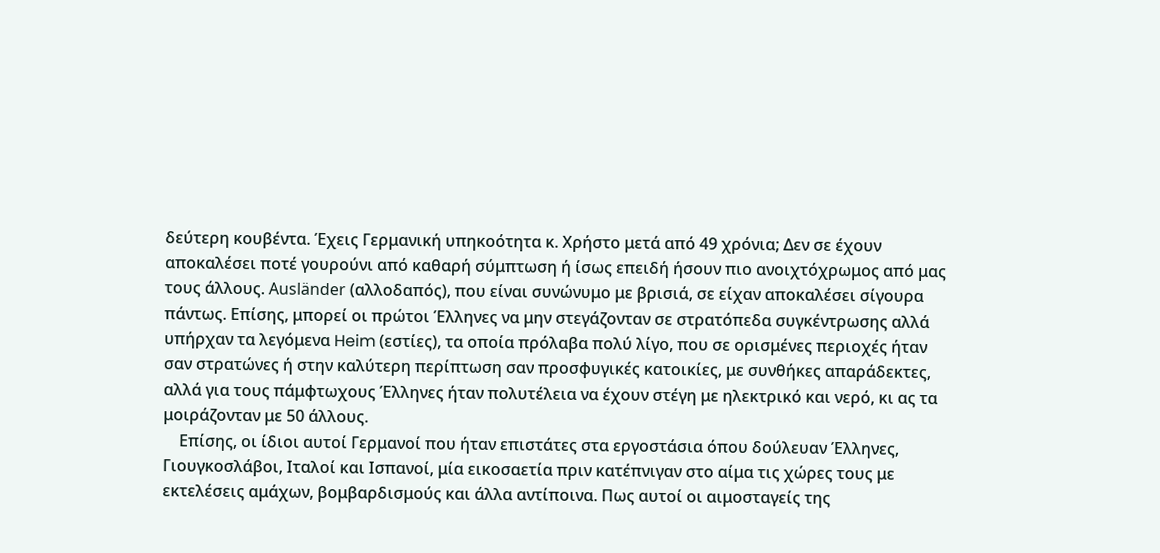δεύτερη κουβέντα. Έχεις Γερμανική υπηκοότητα κ. Χρήστο μετά από 49 χρόνια; Δεν σε έχουν αποκαλέσει ποτέ γουρούνι από καθαρή σύμπτωση ή ίσως επειδή ήσουν πιο ανοιχτόχρωμος από μας τους άλλους. Ausländer (αλλοδαπός), που είναι συνώνυμο με βρισιά, σε είχαν αποκαλέσει σίγουρα πάντως. Επίσης, μπορεί οι πρώτοι Έλληνες να μην στεγάζονταν σε στρατόπεδα συγκέντρωσης αλλά υπήρχαν τα λεγόμενα Heim (εστίες), τα οποία πρόλαβα πολύ λίγο, που σε ορισμένες περιοχές ήταν σαν στρατώνες ή στην καλύτερη περίπτωση σαν προσφυγικές κατοικίες, με συνθήκες απαράδεκτες, αλλά για τους πάμφτωχους Έλληνες ήταν πολυτέλεια να έχουν στέγη με ηλεκτρικό και νερό, κι ας τα μοιράζονταν με 50 άλλους.
    Επίσης, οι ίδιοι αυτοί Γερμανοί που ήταν επιστάτες στα εργοστάσια όπου δούλευαν Έλληνες, Γιουγκοσλάβοι, Ιταλοί και Ισπανοί, μία εικοσαετία πριν κατέπνιγαν στο αίμα τις χώρες τους με εκτελέσεις αμάχων, βομβαρδισμούς και άλλα αντίποινα. Πως αυτοί οι αιμοσταγείς της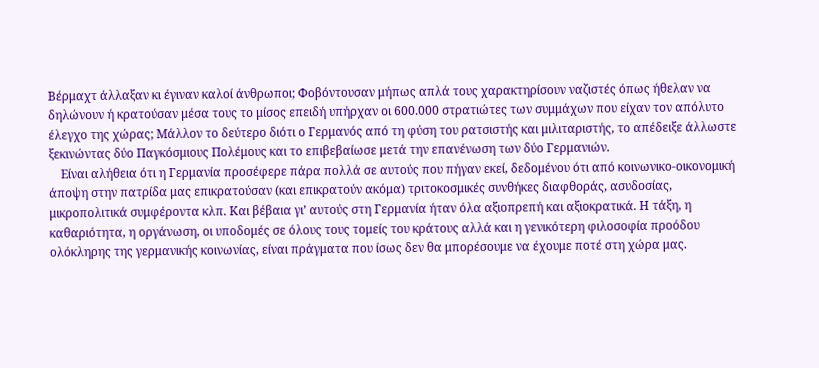Βέρμαχτ άλλαξαν κι έγιναν καλοί άνθρωποι; Φοβόντουσαν μήπως απλά τους χαρακτηρίσουν ναζιστές όπως ήθελαν να δηλώνουν ή κρατούσαν μέσα τους το μίσος επειδή υπήρχαν οι 600.000 στρατιώτες των συμμάχων που είχαν τον απόλυτο έλεγχο της χώρας; Μάλλον το δεύτερο διότι ο Γερμανός από τη φύση του ρατσιστής και μιλιταριστής, το απέδειξε άλλωστε ξεκινώντας δύο Παγκόσμιους Πολέμους και το επιβεβαίωσε μετά την επανένωση των δύο Γερμανιών.
    Είναι αλήθεια ότι η Γερμανία προσέφερε πάρα πολλά σε αυτούς που πήγαν εκεί, δεδομένου ότι από κοινωνικο-οικονομική άποψη στην πατρίδα μας επικρατούσαν (και επικρατούν ακόμα) τριτοκοσμικές συνθήκες διαφθοράς, ασυδοσίας, μικροπολιτικά συμφέροντα κλπ. Και βέβαια γι’ αυτούς στη Γερμανία ήταν όλα αξιοπρεπή και αξιοκρατικά. Η τάξη, η καθαριότητα, η οργάνωση, οι υποδομές σε όλους τους τομείς του κράτους αλλά και η γενικότερη φιλοσοφία προόδου ολόκληρης της γερμανικής κοινωνίας, είναι πράγματα που ίσως δεν θα μπορέσουμε να έχουμε ποτέ στη χώρα μας.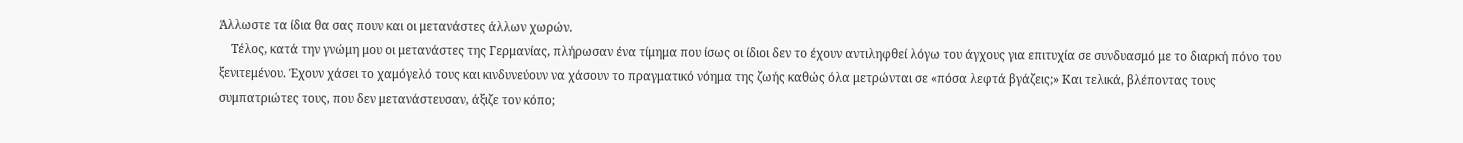Άλλωστε τα ίδια θα σας πουν και οι μετανάστες άλλων χωρών.
    Τέλος, κατά την γνώμη μου οι μετανάστες της Γερμανίας, πλήρωσαν ένα τίμημα που ίσως οι ίδιοι δεν το έχουν αντιληφθεί λόγω του άγχους για επιτυχία σε συνδυασμό με το διαρκή πόνο του ξενιτεμένου. Έχουν χάσει το χαμόγελό τους και κινδυνεύουν να χάσουν το πραγματικό νόημα της ζωής καθώς όλα μετρώνται σε «πόσα λεφτά βγάζεις;» Και τελικά, βλέποντας τους συμπατριώτες τους, που δεν μετανάστευσαν, άξιζε τον κόπο;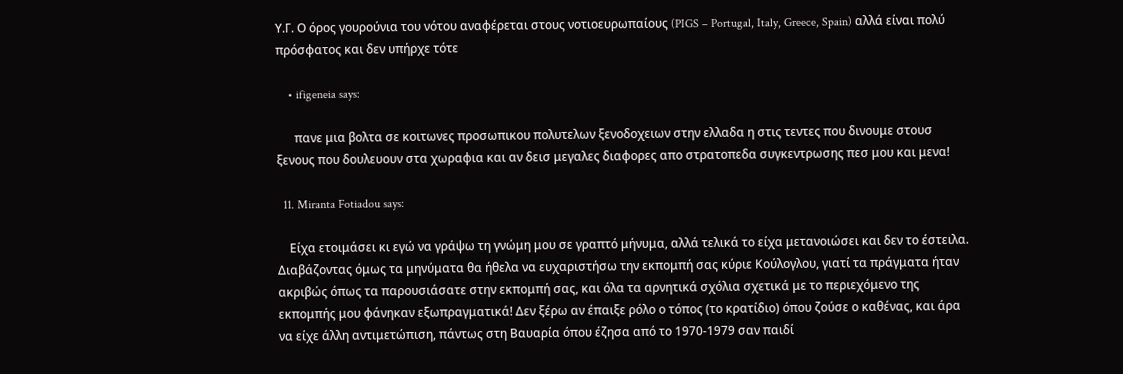Υ.Γ. Ο όρος γουρούνια του νότου αναφέρεται στους νοτιοευρωπαίους (PIGS – Portugal, Italy, Greece, Spain) αλλά είναι πολύ πρόσφατος και δεν υπήρχε τότε

    • ifigeneia says:

      πανε μια βολτα σε κοιτωνες προσωπικου πολυτελων ξενοδοχειων στην ελλαδα η στις τεντες που δινουμε στουσ ξενους που δουλευουν στα χωραφια και αν δεισ μεγαλες διαφορες απο στρατοπεδα συγκεντρωσης πεσ μου και μενα!

  11. Miranta Fotiadou says:

    Είχα ετοιμάσει κι εγώ να γράψω τη γνώμη μου σε γραπτό μήνυμα, αλλά τελικά το είχα μετανοιώσει και δεν το έστειλα. Διαβάζοντας όμως τα μηνύματα θα ήθελα να ευχαριστήσω την εκπομπή σας κύριε Κούλογλου, γιατί τα πράγματα ήταν ακριβώς όπως τα παρουσιάσατε στην εκπομπή σας, και όλα τα αρνητικά σχόλια σχετικά με το περιεχόμενο της εκπομπής μου φάνηκαν εξωπραγματικά! Δεν ξέρω αν έπαιξε ρόλο ο τόπος (το κρατίδιο) όπου ζούσε ο καθένας, και άρα να είχε άλλη αντιμετώπιση, πάντως στη Βαυαρία όπου έζησα από το 1970-1979 σαν παιδί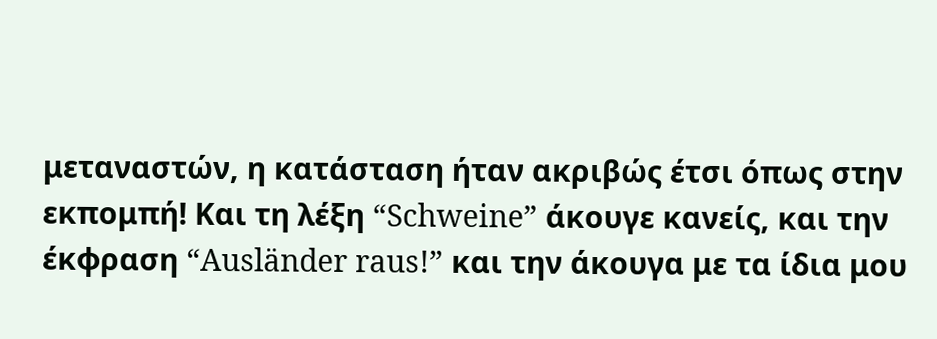μεταναστών, η κατάσταση ήταν ακριβώς έτσι όπως στην εκπομπή! Και τη λέξη “Schweine” άκουγε κανείς, και την έκφραση “Ausländer raus!” και την άκουγα με τα ίδια μου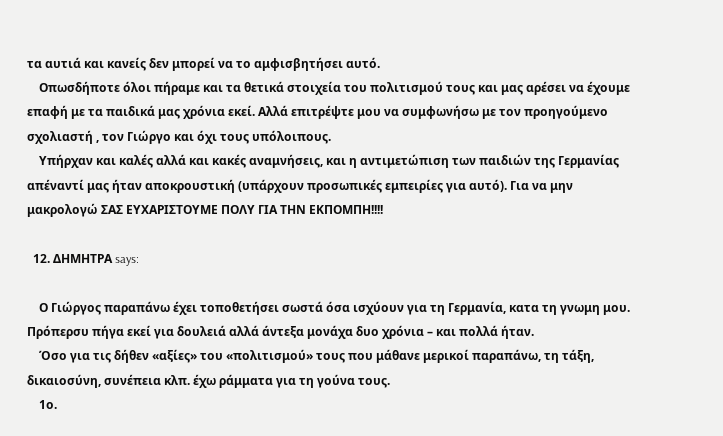τα αυτιά και κανείς δεν μπορεί να το αμφισβητήσει αυτό.
    Οπωσδήποτε όλοι πήραμε και τα θετικά στοιχεία του πολιτισμού τους και μας αρέσει να έχουμε επαφή με τα παιδικά μας χρόνια εκεί. Αλλά επιτρέψτε μου να συμφωνήσω με τον προηγούμενο σχολιαστή , τον Γιώργο και όχι τους υπόλοιπους.
    Υπήρχαν και καλές αλλά και κακές αναμνήσεις, και η αντιμετώπιση των παιδιών της Γερμανίας απέναντί μας ήταν αποκρουστική (υπάρχουν προσωπικές εμπειρίες για αυτό). Για να μην μακρολογώ ΣΑΣ ΕΥΧΑΡΙΣΤΟΥΜΕ ΠΟΛΥ ΓΙΑ ΤΗΝ ΕΚΠΟΜΠΗ!!!!

  12. ΔΗΜΗΤΡΑ says:

    Ο Γιώργος παραπάνω έχει τοποθετήσει σωστά όσα ισχύουν για τη Γερμανία, κατα τη γνωμη μου. Πρόπερσυ πήγα εκεί για δουλειά αλλά άντεξα μονάχα δυο χρόνια – και πολλά ήταν.
    Όσο για τις δήθεν «αξίες» του «πολιτισμού» τους που μάθανε μερικοί παραπάνω, τη τάξη, δικαιοσύνη, συνέπεια κλπ. έχω ράμματα για τη γούνα τους.
    1ο.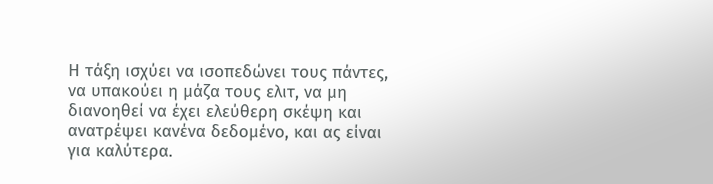Η τάξη ισχύει να ισοπεδώνει τους πάντες, να υπακούει η μάζα τους ελιτ, να μη διανοηθεί να έχει ελεύθερη σκέψη και ανατρέψει κανένα δεδομένο, και ας είναι για καλύτερα.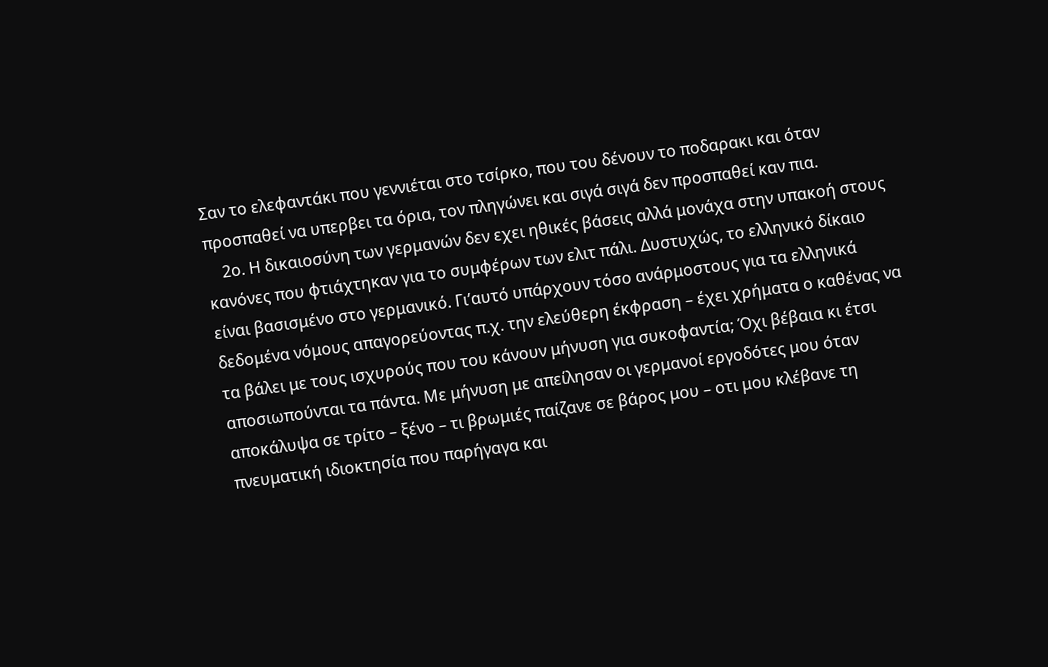Σαν το ελεφαντάκι που γεννιέται στο τσίρκο, που του δένουν το ποδαρακι και όταν προσπαθεί να υπερβει τα όρια, τον πληγώνει και σιγά σιγά δεν προσπαθεί καν πια.
    2ο. Η δικαιοσύνη των γερμανών δεν εχει ηθικές βάσεις αλλά μονάχα στην υπακοή στους κανόνες που φτιάχτηκαν για το συμφέρων των ελιτ πάλι. Δυστυχώς, το ελληνικό δίκαιο είναι βασισμένο στο γερμανικό. Γι’αυτό υπάρχουν τόσο ανάρμοστους για τα ελληνικά δεδομένα νόμους απαγορεύοντας π.χ. την ελεύθερη έκφραση – έχει χρήματα ο καθένας να τα βάλει με τους ισχυρούς που του κάνουν μήνυση για συκοφαντία; Όχι βέβαια κι έτσι αποσιωπούνται τα πάντα. Με μήνυση με απείλησαν οι γερμανοί εργοδότες μου όταν αποκάλυψα σε τρίτο – ξένο – τι βρωμιές παίζανε σε βάρος μου – οτι μου κλέβανε τη πνευματική ιδιοκτησία που παρήγαγα και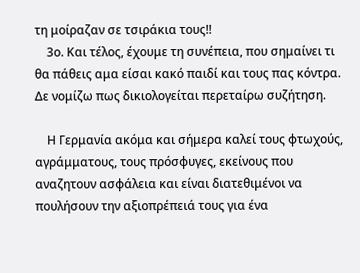τη μοίραζαν σε τσιράκια τους!!
    3ο. Και τέλος, έχουμε τη συνέπεια, που σημαίνει τι θα πάθεις αμα είσαι κακό παιδί και τους πας κόντρα. Δε νομίζω πως δικιολογείται περεταίρω συζήτηση.

    Η Γερμανία ακόμα και σήμερα καλεί τους φτωχούς, αγράμματους, τους πρόσφυγες, εκείνους που αναζητουν ασφάλεια και είναι διατεθιμένοι να πουλήσουν την αξιοπρέπειά τους για ένα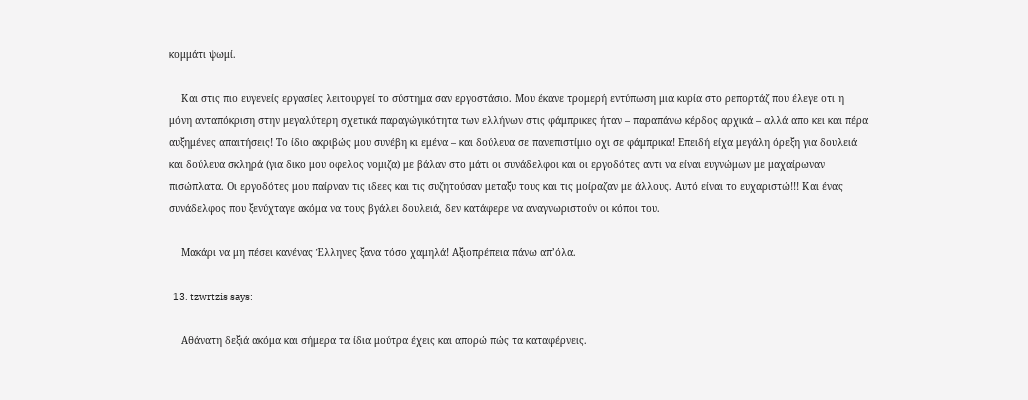κομμάτι ψωμί.

    Και στις πιο ευγενείς εργασίες λειτουργεί το σύστημα σαν εργοστάσιο. Μου έκανε τρομερή εντύπωση μια κυρία στο ρεπορτάζ που έλεγε οτι η μόνη ανταπόκριση στην μεγαλύτερη σχετικά παραγώγικότητα των ελλήνων στις φάμπρικες ήταν – παραπάνω κέρδος αρχικά – αλλά απο κει και πέρα αυξημένες απαιτήσεις! Το ίδιο ακριβώς μου συνέβη κι εμένα – και δούλευα σε πανεπιστίμιο οχι σε φάμπρικα! Επειδή είχα μεγάλη όρεξη για δουλειά και δούλευα σκληρά (για δικο μου οφελος νομιζα) με βάλαν στο μάτι οι συνάδελφοι και οι εργοδότες αντι να είναι ευγνώμων με μαχαίρωναν πισώπλατα. Οι εργοδότες μου παίρναν τις ιδεες και τις συζητούσαν μεταξυ τους και τις μοίραζαν με άλλους. Αυτό είναι το ευχαριστώ!!! Και ένας συνάδελφος που ξενύχταγε ακόμα να τους βγάλει δουλειά, δεν κατάφερε να αναγνωριστούν οι κόποι του.

    Μακάρι να μη πέσει κανένας Έλληνες ξανα τόσο χαμηλά! Αξιοπρέπεια πάνω απ’όλα.

  13. tzwrtzis says:

    Αθάνατη δεξιά ακόμα και σήμερα τα ίδια μούτρα έχεις και απορώ πώς τα καταφέρνεις.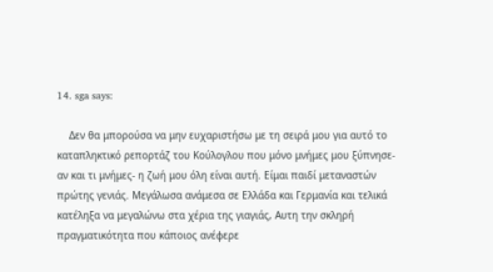14. sga says:

    Δεν θα μπορούσα να μην ευχαριστήσω με τη σειρά μου για αυτό το καταπληκτικό ρεπορτάζ του Κούλογλου που μόνο μνήμες μου ξύπνησε- αν και τι μνήμες- η ζωή μου όλη είναι αυτή. Είμαι παιδί μεταναστών πρώτης γενιάς. Μεγάλωσα ανάμεσα σε Ελλάδα και Γερμανία και τελικά κατέληξα να μεγαλώνω στα χέρια της γιαγιάς, Αυτη την σκληρή πραγματικότητα που κάποιος ανέφερε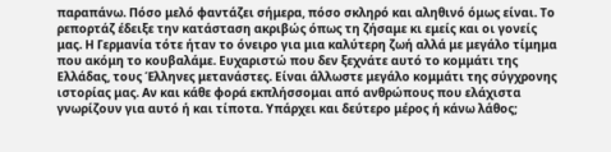παραπάνω. Πόσο μελό φαντάζει σήμερα, πόσο σκληρό και αληθινό όμως είναι. Το ρεπορτάζ έδειξε την κατάσταση ακριβώς όπως τη ζήσαμε κι εμείς και οι γονείς μας. Η Γερμανία τότε ήταν το όνειρο για μια καλύτερη ζωή αλλά με μεγάλο τίμημα που ακόμη το κουβαλάμε. Ευχαριστώ που δεν ξεχνάτε αυτό το κομμάτι της Ελλάδας, τους Έλληνες μετανάστες. Είναι άλλωστε μεγάλο κομμάτι της σύγχρονης ιστορίας μας. Αν και κάθε φορά εκπλήσσομαι από ανθρώπους που ελάχιστα γνωρίζουν για αυτό ή και τίποτα. Υπάρχει και δεύτερο μέρος ή κάνω λάθος;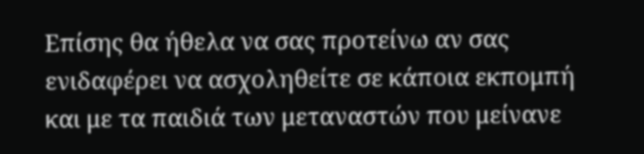Επίσης θα ήθελα να σας προτείνω αν σας ενιδαφέρει να ασχοληθείτε σε κάποια εκπομπή και με τα παιδιά των μεταναστών που μείνανε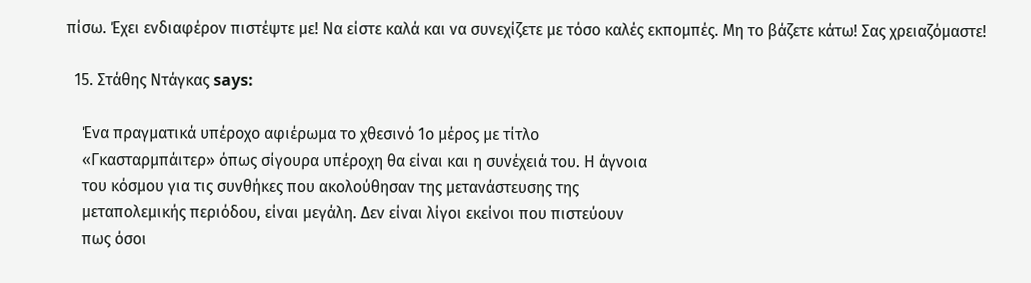πίσω. Έχει ενδιαφέρον πιστέψτε με! Να είστε καλά και να συνεχίζετε με τόσο καλές εκπομπές. Μη το βάζετε κάτω! Σας χρειαζόμαστε!

  15. Στάθης Ντάγκας says:

    Ένα πραγματικά υπέροχο αφιέρωμα το χθεσινό 1ο μέρος με τίτλο
    «Γκασταρμπάιτερ» όπως σίγουρα υπέροχη θα είναι και η συνέχειά του. Η άγνοια
    του κόσμου για τις συνθήκες που ακολούθησαν της μετανάστευσης της
    μεταπολεμικής περιόδου, είναι μεγάλη. Δεν είναι λίγοι εκείνοι που πιστεύουν
    πως όσοι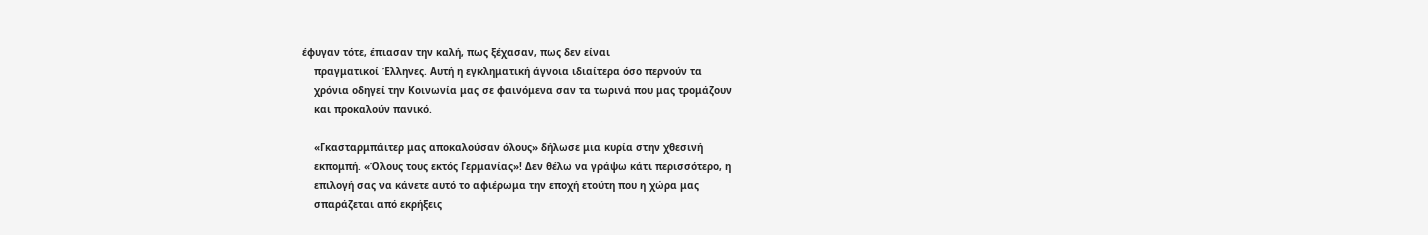έφυγαν τότε, έπιασαν την καλή, πως ξέχασαν, πως δεν είναι
    πραγματικοί Έλληνες. Αυτή η εγκληματική άγνοια ιδιαίτερα όσο περνούν τα
    χρόνια οδηγεί την Κοινωνία μας σε φαινόμενα σαν τα τωρινά που μας τρομάζουν
    και προκαλούν πανικό.

    «Γκασταρμπάιτερ μας αποκαλούσαν όλους» δήλωσε μια κυρία στην χθεσινή
    εκπομπή. «Όλους τους εκτός Γερμανίας»! Δεν θέλω να γράψω κάτι περισσότερο, η
    επιλογή σας να κάνετε αυτό το αφιέρωμα την εποχή ετούτη που η χώρα μας
    σπαράζεται από εκρήξεις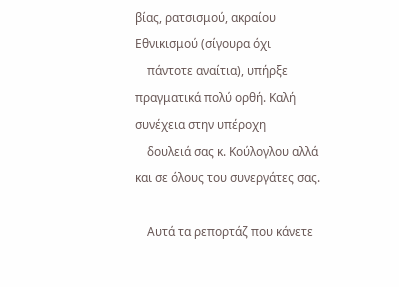βίας, ρατσισμού, ακραίου Εθνικισμού (σίγουρα όχι
    πάντοτε αναίτια), υπήρξε πραγματικά πολύ ορθή. Καλή συνέχεια στην υπέροχη
    δουλειά σας κ. Κούλογλου αλλά και σε όλους του συνεργάτες σας.

    Αυτά τα ρεπορτάζ που κάνετε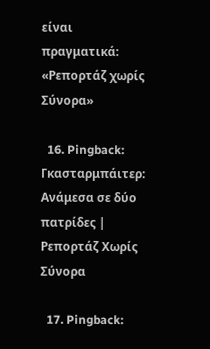είναι πραγματικά: «Ρεπορτάζ χωρίς Σύνορα»

  16. Pingback: Γκασταρμπάιτερ: Ανάμεσα σε δύο πατρίδες | Ρεπορτάζ Χωρίς Σύνορα

  17. Pingback: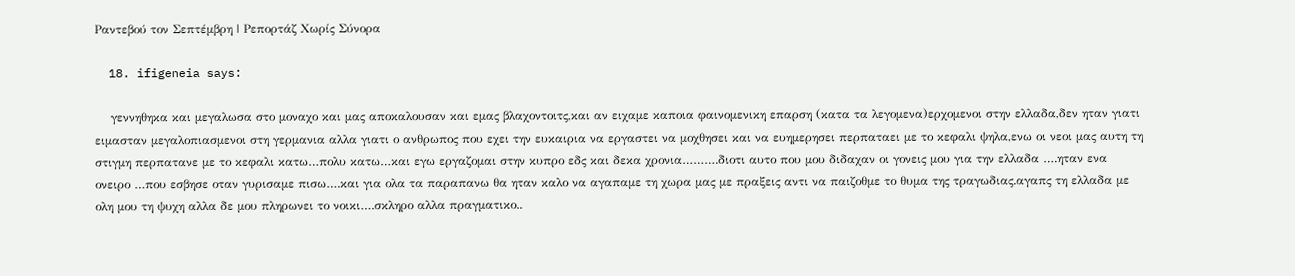Ραντεβού τον Σεπτέμβρη | Ρεπορτάζ Χωρίς Σύνορα

  18. ifigeneia says:

    γεννηθηκα και μεγαλωσα στο μοναχο και μας αποκαλουσαν και εμας βλαχοντοιτς,και αν ειχαμε καποια φαινομενικη επαρση (κατα τα λεγομενα)ερχομενοι στην ελλαδα,δεν ηταν γιατι ειμασταν μεγαλοπιασμενοι στη γερμανια αλλα γιατι ο ανθρωπος που εχει την ευκαιρια να εργαστει να μοχθησει και να ευημερησει περπαταει με το κεφαλι ψηλα,ενω οι νεοι μας αυτη τη στιγμη περπατανε με το κεφαλι κατω…πολυ κατω…και εγω εργαζομαι στην κυπρο εδς και δεκα χρονια……….διοτι αυτο που μου διδαχαν οι γονεις μου για την ελλαδα ….ηταν ενα ονειρο …που εσβησε οταν γυρισαμε πισω….και για ολα τα παραπανω θα ηταν καλο να αγαπαμε τη χωρα μας με πραξεις αντι να παιζοθμε το θυμα της τραγωδιας.αγαπς τη ελλαδα με ολη μου τη ψυχη αλλα δε μου πληρωνει το νοικι….σκληρο αλλα πραγματικο..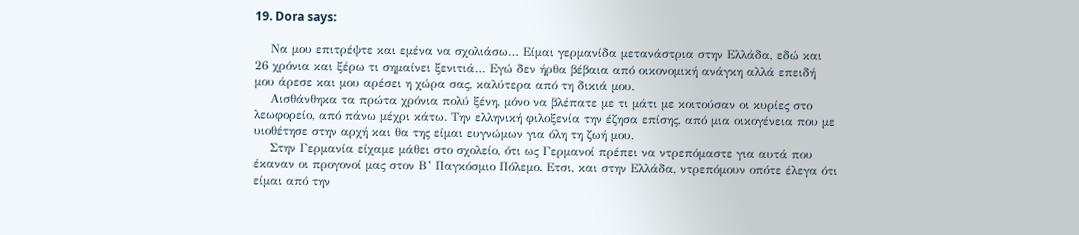19. Dora says:

    Να μου επιτρέψτε και εμένα να σχολιάσω… Είμαι γερμανίδα μετανάστρια στην Ελλάδα, εδώ και 26 χρόνια και ξέρω τι σημαίνει ξενιτιά… Εγώ δεν ήρθα βέβαια από οικονομική ανάγκη αλλά επειδή μου άρεσε και μου αρέσει η χώρα σας, καλύτερα από τη δικιά μου.
    Αισθάνθηκα τα πρώτα χρόνια πολύ ξένη, μόνο να βλέπατε με τι μάτι με κοιτούσαν οι κυρίες στο λεωφορείο, από πάνω μέχρι κάτω. Την ελληνική φιλοξενία την έζησα επίσης, από μια οικογένεια που με υιοθέτησε στην αρχή και θα της είμαι ευγνώμων για όλη τη ζωή μου.
    Στην Γερμανία είχαμε μάθει στο σχολείο, ότι ως Γερμανοί πρέπει να ντρεπόμαστε για αυτά που έκαναν οι προγονοί μας στον Β’ Παγκόσμιο Πόλεμο. Ετσι, και στην Ελλάδα, ντρεπόμουν οπότε έλεγα ότι είμαι από την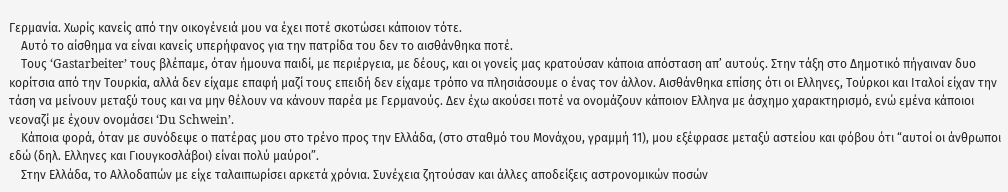Γερμανία. Χωρίς κανείς από την οικογένειά μου να έχει ποτέ σκοτώσει κάποιον τότε.
    Αυτό το αίσθημα να είναι κανείς υπερήφανος για την πατρίδα του δεν το αισθάνθηκα ποτέ.
    Τους ‘Gastarbeiter’ τους βλέπαμε, όταν ήμουνα παιδί, με περιέργεια, με δέους, και οι γονείς μας κρατούσαν κάποια απόσταση απ’ αυτούς. Στην τάξη στο Δημοτικό πήγαιναν δυο κορίτσια από την Τουρκία, αλλά δεν είχαμε επαφή μαζί τους επειδή δεν είχαμε τρόπο να πλησιάσουμε ο ένας τον άλλον. Αισθάνθηκα επίσης ότι οι Ελληνες, Τούρκοι και Ιταλοί είχαν την τάση να μείνουν μεταξύ τους και να μην θέλουν να κάνουν παρέα με Γερμανούς. Δεν έχω ακούσει ποτέ να ονομάζουν κάποιον Ελληνα με άσχημο χαρακτηρισμό, ενώ εμένα κάποιοι νεοναζί με έχουν ονομάσει ‘Du Schwein’.
    Κάποια φορά, όταν με συνόδεψε ο πατέρας μου στο τρένο προς την Ελλάδα, (στο σταθμό του Μονάχου, γραμμή 11), μου εξέφρασε μεταξύ αστείου και φόβου ότι “αυτοί οι άνθρωποι εδώ (δηλ. Ελληνες και Γιουγκοσλάβοι) είναι πολύ μαύροι”.
    Στην Ελλάδα, το Αλλοδαπών με είχε ταλαιπωρίσει αρκετά χρόνια. Συνέχεια ζητούσαν και άλλες αποδείξεις αστρονομικών ποσών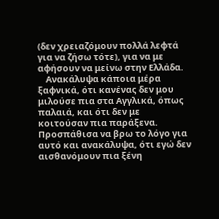(δεν χρειαζόμουν πολλά λεφτά για να ζήσω τότε), για να με αφήσουν να μείνω στην Ελλάδα.
    Ανακάλυψα κάποια μέρα ξαφνικά, ότι κανένας δεν μου μιλούσε πια στα Αγγλικά, όπως παλαιά, και ότι δεν με κοιτούσαν πια παράξενα. Προσπάθισα να βρω το λόγο για αυτό και ανακάλυψα, ότι εγώ δεν αισθανόμουν πια ξένη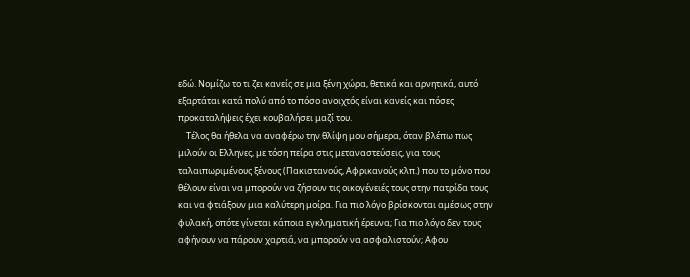εδώ. Νομίζω το τι ζει κανείς σε μια ξένη χώρα, θετικά και αρνητικά, αυτό εξαρτάται κατά πολύ από το πόσο ανοιχτός είναι κανείς και πόσες προκαταλήψεις έχει κουβαλήσει μαζί του.
    Τέλος θα ήθελα να αναφέρω την θλίψη μου σήμερα, όταν βλέπω πως μιλούν οι Ελληνες, με τόση πείρα στις μεταναστεύσεις, για τους ταλαιπωριμένους ξένους (Πακιστανούς, Αφρικανούς κλπ.) που το μόνο που θέλουν είναι να μπορούν να ζήσουν τις οικογένειές τους στην πατρίδα τους και να φτιάξουν μια καλύτερη μοίρα. Για πιο λόγο βρίσκονται αμέσως στην φυλακή, οπότε γίνεται κάποια εγκληματική έρευνα; Για πιο λόγο δεν τους αφήνουν να πάρουν χαρτιά, να μπορούν να ασφαλιστούν; Αφου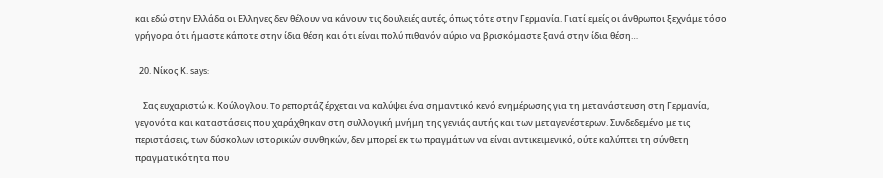και εδώ στην Ελλάδα οι Ελληνες δεν θέλουν να κάνουν τις δουλειές αυτές, όπως τότε στην Γερμανία. Γιατί εμείς οι άνθρωποι ξεχνάμε τόσο γρήγορα ότι ήμαστε κάποτε στην ίδια θέση και ότι είναι πολύ πιθανόν αύριο να βρισκόμαστε ξανά στην ίδια θέση…

  20. Νίκος Κ. says:

    Σας ευχαριστώ κ. Κούλογλου. To ρεπορτάζ έρχεται να καλύψει ένα σημαντικό κενό ενημέρωσης για τη μετανάστευση στη Γερμανία, γεγονότα και καταστάσεις που χαράχθηκαν στη συλλογική μνήμη της γενιάς αυτής και των μεταγενέστερων. Συνδεδεμένο με τις περιστάσεις, των δύσκολων ιστορικών συνθηκών, δεν μπορεί εκ τω πραγμάτων να είναι αντικειμενικό, ούτε καλύπτει τη σύνθετη πραγματικότητα που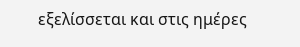εξελίσσεται και στις ημέρες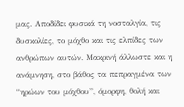μας. Αποδίδει φυσικά τη νοσταλγία, τις δυσκολίες, το μόχθο και τις ελπίδες των ανθρώπων αυτών. Μακρινή άλλωστε και η ανάμνηση, στο βάθος τα πεπραγμένα των “ηρώων του μόχθου”, όμορφη, θολή και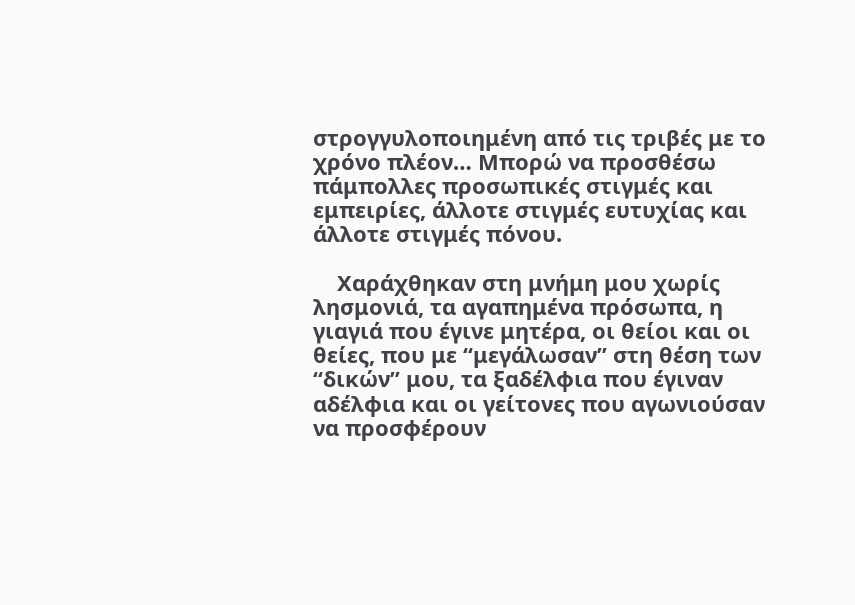στρογγυλοποιημένη από τις τριβές με το χρόνο πλέον… Μπορώ να προσθέσω πάμπολλες προσωπικές στιγμές και εμπειρίες, άλλοτε στιγμές ευτυχίας και άλλοτε στιγμές πόνου.

    Χαράχθηκαν στη μνήμη μου χωρίς λησμονιά, τα αγαπημένα πρόσωπα, η γιαγιά που έγινε μητέρα, οι θείοι και οι θείες, που με “μεγάλωσαν” στη θέση των “δικών” μου, τα ξαδέλφια που έγιναν αδέλφια και οι γείτονες που αγωνιούσαν να προσφέρουν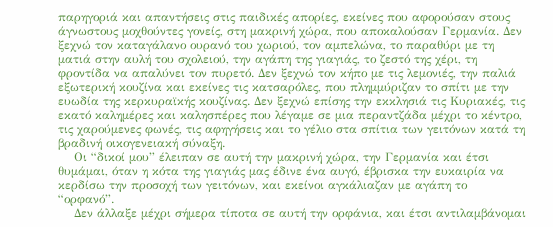παρηγοριά και απαντήσεις στις παιδικές απορίες, εκείνες που αφορούσαν στους άγνωστους μοχθούντες γονείς, στη μακρινή χώρα, που αποκαλούσαν Γερμανία. Δεν ξεχνώ τον καταγάλανο ουρανό του χωριού, τον αμπελώνα, το παραθύρι με τη ματιά στην αυλή του σχολειού, την αγάπη της γιαγιάς, το ζεστό της χέρι, τη φροντίδα να απαλύνει τον πυρετό. Δεν ξεχνώ τον κήπο με τις λεμονιές, την παλιά εξωτερική κουζίνα και εκείνες τις κατσαρόλες, που πλημμύριζαν το σπίτι με την ευωδία της κερκυραϊκής κουζίνας. Δεν ξεχνώ επίσης την εκκλησιά τις Κυριακές, τις εκατό καλημέρες και καλησπέρες που λέγαμε σε μια περαντζάδα μέχρι το κέντρο, τις χαρούμενες φωνές, τις αφηγήσεις και το γέλιο στα σπίτια των γειτόνων κατά τη βραδινή οικογενειακή σύναξη.
    Οι “δικοί μου” έλειπαν σε αυτή την μακρινή χώρα, την Γερμανία και έτσι θυμάμαι, όταν η κότα της γιαγιάς μας έδινε ένα αυγό, έβρισκα την ευκαιρία να κερδίσω την προσοχή των γειτόνων, και εκείνοι αγκάλιαζαν με αγάπη το “ορφανό”.
    Δεν άλλαξε μέχρι σήμερα τίποτα σε αυτή την ορφάνια, και έτσι αντιλαμβάνομαι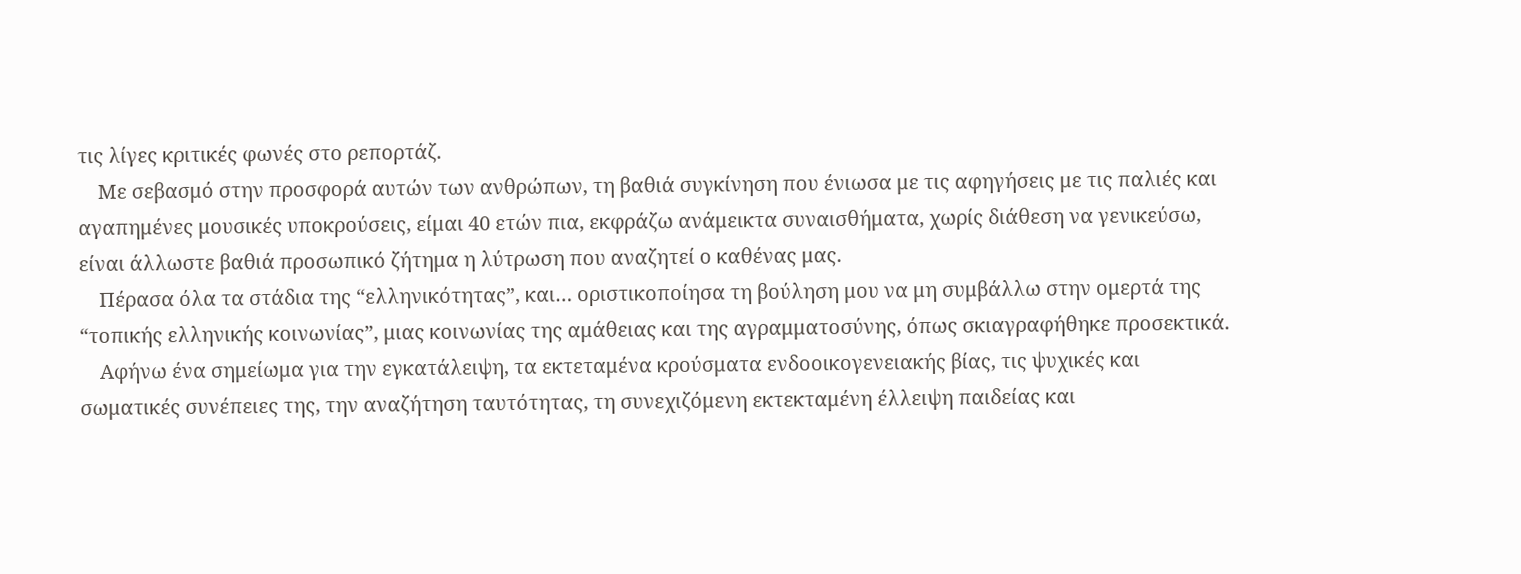τις λίγες κριτικές φωνές στο ρεπορτάζ.
    Με σεβασμό στην προσφορά αυτών των ανθρώπων, τη βαθιά συγκίνηση που ένιωσα με τις αφηγήσεις με τις παλιές και αγαπημένες μουσικές υποκρούσεις, είμαι 40 ετών πια, εκφράζω ανάμεικτα συναισθήματα, χωρίς διάθεση να γενικεύσω, είναι άλλωστε βαθιά προσωπικό ζήτημα η λύτρωση που αναζητεί ο καθένας μας.
    Πέρασα όλα τα στάδια της “ελληνικότητας”, και… οριστικοποίησα τη βούληση μου να μη συμβάλλω στην ομερτά της “τοπικής ελληνικής κοινωνίας”, μιας κοινωνίας της αμάθειας και της αγραμματοσύνης, όπως σκιαγραφήθηκε προσεκτικά.
    Αφήνω ένα σημείωμα για την εγκατάλειψη, τα εκτεταμένα κρούσματα ενδοοικογενειακής βίας, τις ψυχικές και σωματικές συνέπειες της, την αναζήτηση ταυτότητας, τη συνεχιζόμενη εκτεκταμένη έλλειψη παιδείας και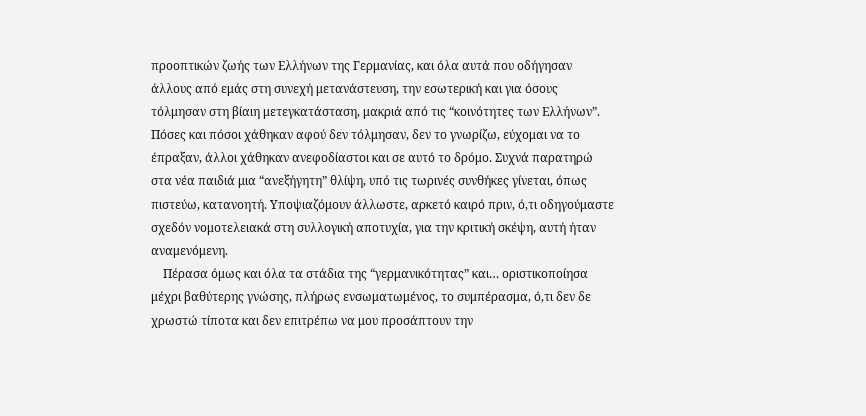προοπτικών ζωής των Ελλήνων της Γερμανίας, και όλα αυτά που οδήγησαν άλλους από εμάς στη συνεχή μετανάστευση, την εσωτερική και για όσους τόλμησαν στη βίαιη μετεγκατάσταση, μακριά από τις “κοινότητες των Ελλήνων”. Πόσες και πόσοι χάθηκαν αφού δεν τόλμησαν, δεν το γνωρίζω, εύχομαι να το έπραξαν, άλλοι χάθηκαν ανεφοδίαστοι και σε αυτό το δρόμο. Συχνά παρατηρώ στα νέα παιδιά μια “ανεξήγητη” θλίψη, υπό τις τωρινές συνθήκες γίνεται, όπως πιστεύω, κατανοητή. Υποψιαζόμουν άλλωστε, αρκετό καιρό πριν, ό,τι οδηγούμαστε σχεδόν νομοτελειακά στη συλλογική αποτυχία, για την κριτική σκέψη, αυτή ήταν αναμενόμενη.
    Πέρασα όμως και όλα τα στάδια της “γερμανικότητας” και… οριστικοποίησα μέχρι βαθύτερης γνώσης, πλήρως ενσωματωμένος, το συμπέρασμα, ό,τι δεν δε χρωστώ τίποτα και δεν επιτρέπω να μου προσάπτουν την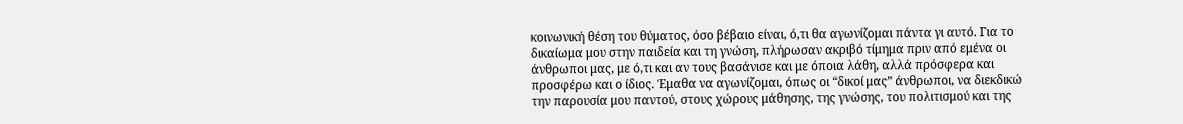κοινωνική θέση του θύματος, όσο βέβαιο είναι, ό,τι θα αγωνίζομαι πάντα γι αυτό. Για το δικαίωμα μου στην παιδεία και τη γνώση, πλήρωσαν ακριβό τίμημα πριν από εμένα οι άνθρωποι μας, με ό,τι και αν τους βασάνισε και με όποια λάθη, αλλά πρόσφερα και προσφέρω και ο ίδιος. Έμαθα να αγωνίζομαι, όπως οι “δικοί μας” άνθρωποι, να διεκδικώ την παρουσία μου παντού, στους χώρους μάθησης, της γνώσης, του πολιτισμού και της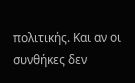πολιτικής. Και αν οι συνθήκες δεν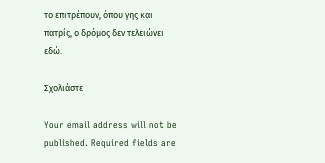το επιτρέπουν, όπου γης και πατρίς, ο δρόμος δεν τελειώνει εδώ.

Σχολιάστε

Your email address will not be published. Required fields are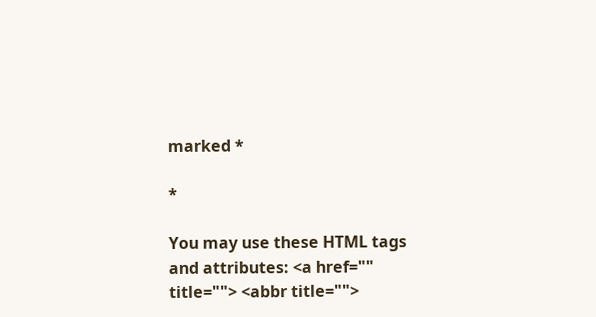marked *

*

You may use these HTML tags and attributes: <a href="" title=""> <abbr title="">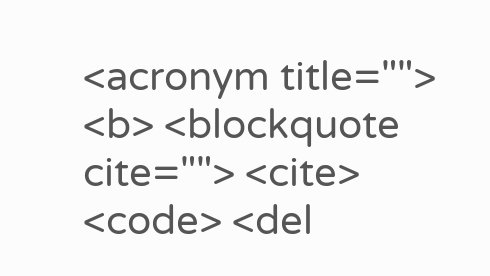<acronym title=""> <b> <blockquote cite=""> <cite> <code> <del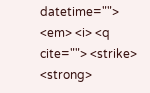datetime=""> <em> <i> <q cite=""> <strike> <strong>